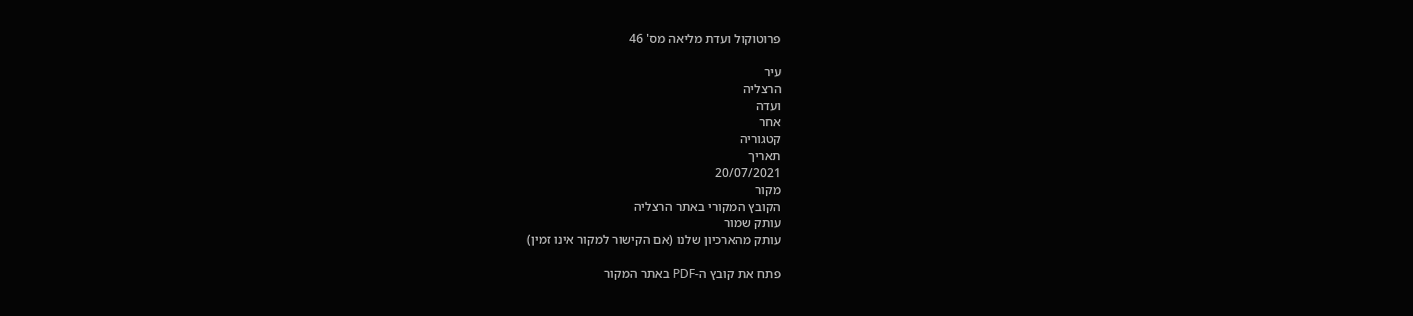פרוטוקול ועדת מליאה מס' 46

עיר
הרצליה
ועדה
אחר
קטגוריה
תאריך
20/07/2021
מקור
הקובץ המקורי באתר הרצליה
עותק שמור
עותק מהארכיון שלנו (אם הקישור למקור אינו זמין)

פתח את קובץ ה-PDF באתר המקור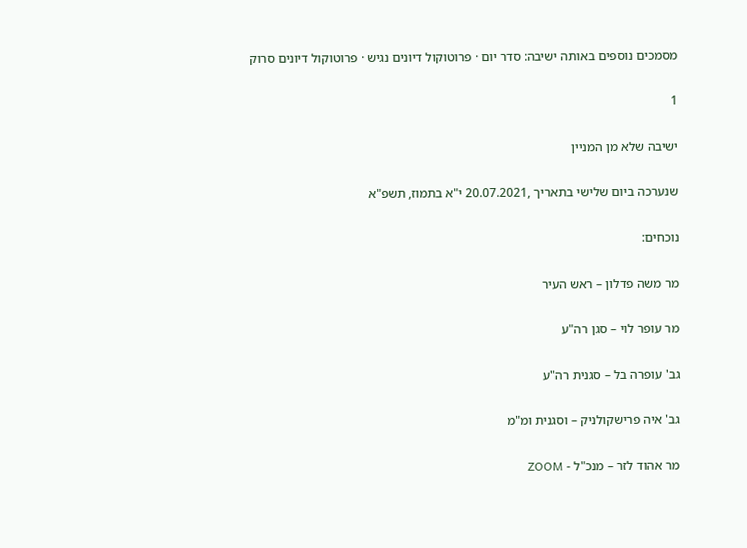מסמכים נוספים באותה ישיבה: סדר יום · פרוטוקול דיונים נגיש · פרוטוקול דיונים סרוק

1

ישיבה שלא מן המניין

שנערכה ביום שלישי בתאריך ,20.07.2021 י"א בתמוז, תשפ"א

נוכחים:

מר משה פדלון – ראש העיר

מר עופר לוי – סגן רה"ע

גב' עופרה בל – סגנית רה"ע

גב' איה פרישקולניק – וסגנית ומ"מ

מר אהוד לזר – מנכ"ל - ZOOM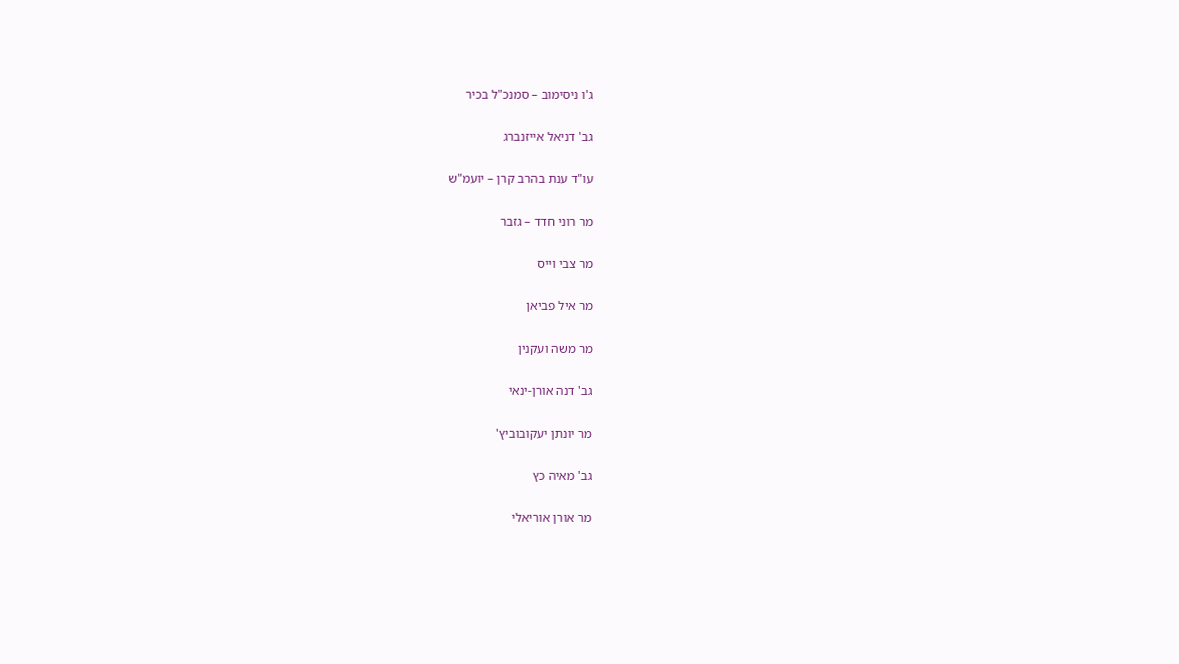ג'ו ניסימוב – סמנכ"ל בכיר

גב' דניאל אייזנברג

עו"ד ענת בהרב קרן – יועמ"ש

מר רוני חדד – גזבר

מר צבי וייס

מר איל פביאן

מר משה ועקנין

גב' דנה אורן-ינאי

מר יונתן יעקובוביץ'

גב' מאיה כץ

מר אורן אוריאלי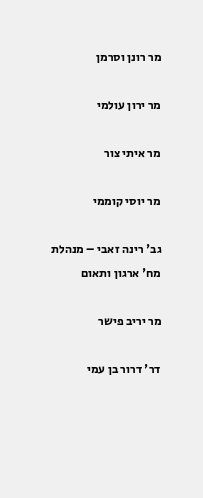מר רונן וסרמן

מר ירון עולמי

מר איתי צור

מר יוסי קוממי

גב' רינה זאבי – מנהלת מח' ארגון ותאום

מר יריב פישר

דר' דרור בן עמי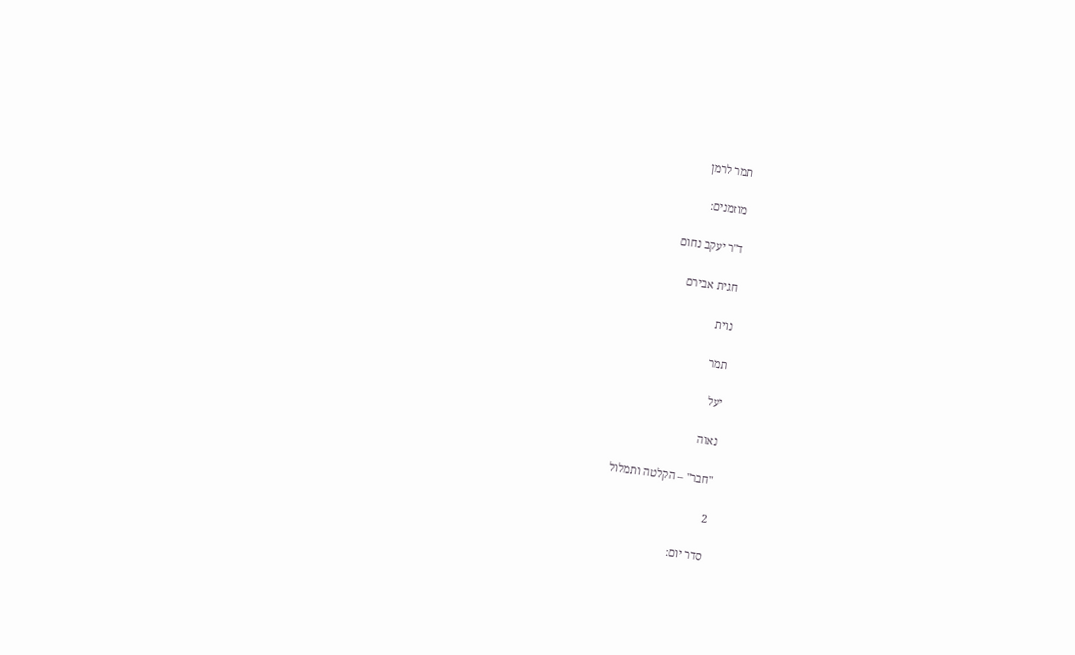תמר לרמן

מוזמנים:

ד"ר יעקב נחום

חגית אבירם

נוית

תמר

יעל

נאוה

"חבר" – הקלטה ותמלול

2

סדר יום: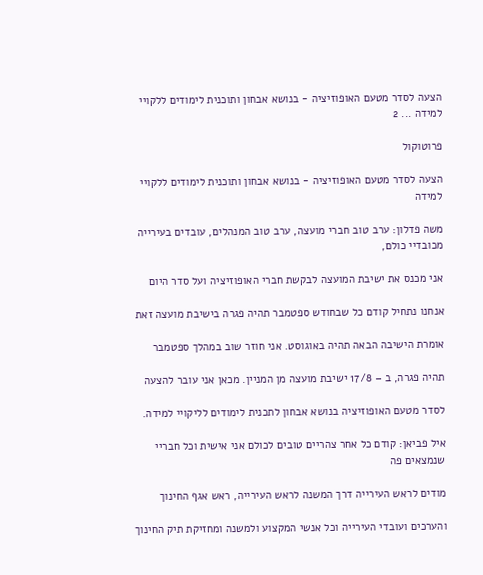הצעה לסדר מטעם האופוזיציה - בנושא אבחון ותוכנית לימודים ללקויי למידה ... 2

פרוטוקול

הצעה לסדר מטעם האופוזיציה - בנושא אבחון ותוכנית לימודים ללקויי למידה

משה פדלון: ערב טוב חברי מועצה, ערב טוב המנהלים, עובדים בעירייה מכובדיי כולם,

אני מכנס את ישיבת המועצה לבקשת חברי האופוזיציה ועל סדר היום

אנחנו נתחיל קודם כל שבחודש ספטמבר תהיה פגרה בישיבת מועצה זאת

אומרת הישיבה הבאה תהיה באוגוסט. אני חוזר שוב במהלך ספטמבר

תהיה פגרה, ב – 17/8 ישיבת מועצה מן המניין. מכאן אני עובר להצעה

לסדר מטעם האופוזיציה בנושא אבחון לתכנית לימודים לליקויי למידה.

איל פביאן: קודם כל אחר צהריים טובים לכולם אני אישית וכל חבריי שנמצאים פה

מודים לראש העירייה דרך המשנה לראש העירייה, ראש אגף החינוך

והערכים ועובדי העירייה וכל אנשי המקצוע ולמשנה ומחזיקת תיק החינוך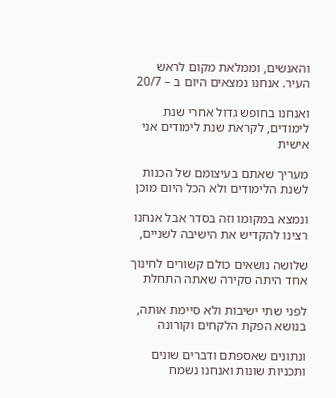והאנשים, וממלאת מקום לראש העיר. אנחנו נמצאים היום ב – 20/7

ואנחנו בחופש גדול אחרי שנת לימודים, לקראת שנת לימודים אני אישית

מעריך שאתם בעיצומם של הכנות לשנת הלימודים ולא הכל היום מוכן

ונמצא במקומו וזה בסדר אבל אנחנו רצינו להקדיש את הישיבה לשניים,

שלושה נושאים כולם קשורים לחינוך אחד היתה סקירה שאתה התחלת

לפני שתי ישיבות ולא סיימת אותה, בנושא הפקת הלקחים וקורונה

ונתונים שאספתם ודברים שונים ותכניות שונות ואנחנו נשמח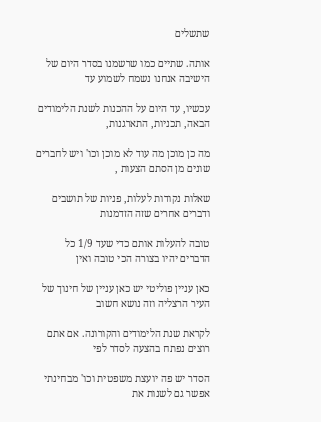שתשלים

אותה. שתיים כמו שרשמנו בסדר היום של הישיבה אנחנו נשמח לשמוע עד

עכשיו, עד היום על ההכנות לשנת הלימודים הבאה, תכניות, התארגנות,

מה כן מוכן מה עוד לא מוכן וכו' ויש לחברים שונים מן הסתם הצעות ,

שאלות נקודות לעלות, פניות של תושבים ודברים אחרים שזה הזדמנות

טובה להעלות אותם כדי שעד 1/9 כל הדברים יהיו בצורה הכי טובה ואין

כאן עניין פוליטי יש כאן עניין של חינוך של העיר הרצליה וזה נושא חשוב

לקראת שנת הלימודים והקורונה. אם אתם רוצים נפתח בהצעה לסדר לפי

הסדר יש פה יועצת משפטית וכו' מבחינתי אפשר גם לשנות את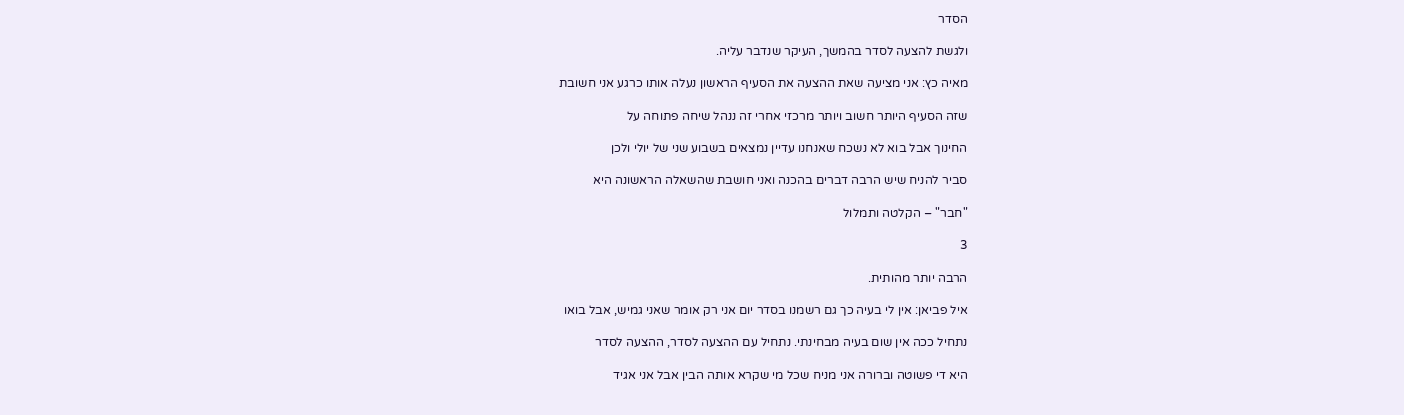הסדר

ולגשת להצעה לסדר בהמשך, העיקר שנדבר עליה.

מאיה כץ: אני מציעה שאת ההצעה את הסעיף הראשון נעלה אותו כרגע אני חשובת

שזה הסעיף היותר חשוב ויותר מרכזי אחרי זה ננהל שיחה פתוחה על

החינוך אבל בוא לא נשכח שאנחנו עדיין נמצאים בשבוע שני של יולי ולכן

סביר להניח שיש הרבה דברים בהכנה ואני חושבת שהשאלה הראשונה היא

"חבר" – הקלטה ותמלול

3

הרבה יותר מהותית.

איל פביאן: אין לי בעיה כך גם רשמנו בסדר יום אני רק אומר שאני גמיש, אבל בואו

נתחיל ככה אין שום בעיה מבחינתי. נתחיל עם ההצעה לסדר, ההצעה לסדר

היא די פשוטה וברורה אני מניח שכל מי שקרא אותה הבין אבל אני אגיד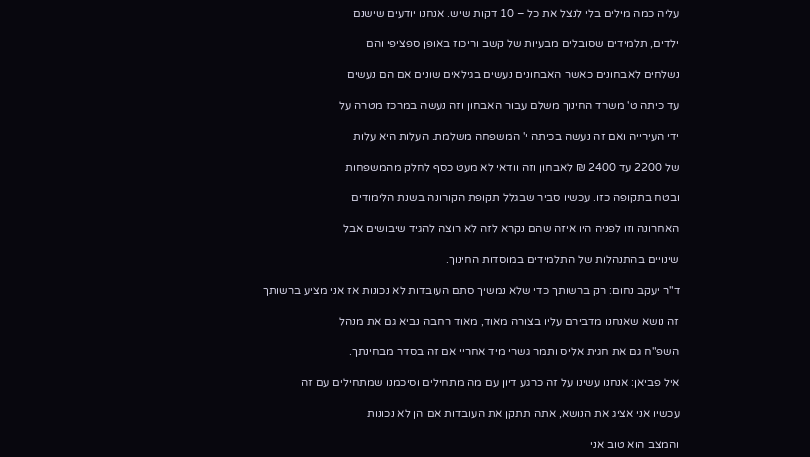עליה כמה מילים בלי לנצל את כל – 10 דקות שיש. אנחנו יודעים שישנם

ילדים, תלמידים שסובלים מבעיות של קשב וריכוז באופן ספציפי והם

נשלחים לאבחונים כאשר האבחונים נעשים בגילאים שונים אם הם נעשים

עד כיתה ט' משרד החינוך משלם עבור האבחון וזה נעשה במרכז מטרה על

ידי העירייה ואם זה נעשה בכיתה י' המשפחה משלמת. העלות היא עלות

של 2200 עד 2400 ₪ לאבחון וזה וודאי לא מעט כסף לחלק מהמשפחות

ובטח בתקופה כזו. עכשיו סביר שבגלל תקופת הקורונה בשנת הלימודים

האחרונה וזו לפניה היו איזה שהם נקרא לזה לא רוצה להגיד שיבושים אבל

שינויים בהתנהלות של התלמידים במוסדות החינוך.

ד"ר יעקב נחום: רק ברשותך כדי שלא נמשיך סתם העובדות לא נכונות אז אני מציע ברשותך

זה נושא שאנחנו מדבירם עליו בצורה מאוד, מאוד רחבה נביא גם את מנהל

השפ"ח גם את חגית אליס ותמר גשרי מיד אחריי אם זה בסדר מבחינתך.

איל פביאן: אנחנו עשינו על זה כרגע דיון עם מה מתחילים וסיכמנו שמתחילים עם זה

עכשיו אני אציג את הנושא, אתה תתקן את העובדות אם הן לא נכונות

והמצב הוא טוב אני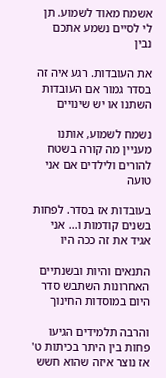אשמח מאוד לשמוע. תן לי לסיים נשמע אתכם נבין

את העובדות. רגע איה זה בסדר גמור אם העובדות השתנו או יש שינויים

נשמח לשמוע, אותנו מעניין מה קורה בשטח להורים ולילדים אם אני טועה

בעובדות אז בסדר. לפחות בשנים קודמות ו... אני אגיד את זה ככה היו

התנאים והיות ובשנתיים האחרונות השתבש סדר היום במוסדות החינוך

והרבה תלמידים הגיעו פחות בין היתר בכיתות ט' אז נוצר איזה שהוא חשש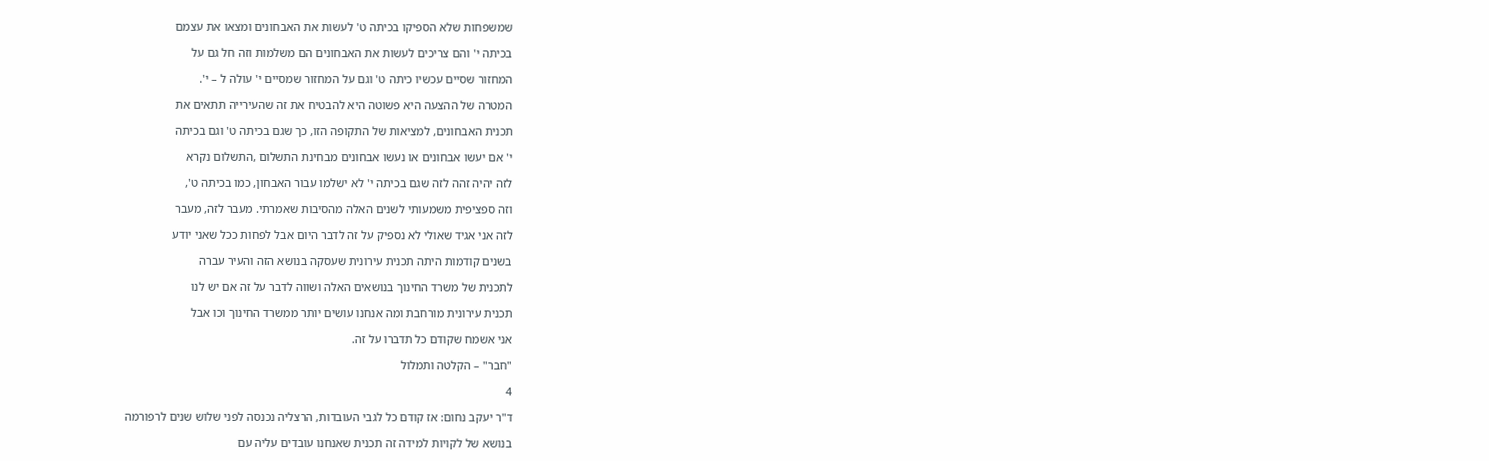שמשפחות שלא הספיקו בכיתה ט' לעשות את האבחונים ומצאו את עצמם

בכיתה י' והם צריכים לעשות את האבחונים הם משלמות וזה חל גם על

המחזור שסיים עכשיו כיתה ט' וגם על המחזור שמסיים י' עולה ל – י'.

המטרה של ההצעה היא פשוטה היא להבטיח את זה שהעירייה תתאים את

תכנית האבחונים, למציאות של התקופה הזו, כך שגם בכיתה ט' וגם בכיתה

י' אם יעשו אבחונים או נעשו אבחונים מבחינת התשלום ,התשלום נקרא

לזה יהיה זהה לזה שגם בכיתה י' לא ישלמו עבור האבחון, כמו בכיתה ט',

וזה ספציפית משמעותי לשנים האלה מהסיבות שאמרתי. מעבר לזה, מעבר

לזה אני אגיד שאולי לא נספיק על זה לדבר היום אבל לפחות ככל שאני יודע

בשנים קודמות היתה תכנית עירונית שעסקה בנושא הזה והעיר עברה

לתכנית של משרד החינוך בנושאים האלה ושווה לדבר על זה אם יש לנו

תכנית עירונית מורחבת ומה אנחנו עושים יותר ממשרד החינוך וכו אבל

אני אשמח שקודם כל תדברו על זה.

"חבר" – הקלטה ותמלול

4

ד"ר יעקב נחום: אז קודם כל לגבי העובדות, הרצליה נכנסה לפני שלוש שנים לרפורמה

בנושא של לקויות למידה זה תכנית שאנחנו עובדים עליה עם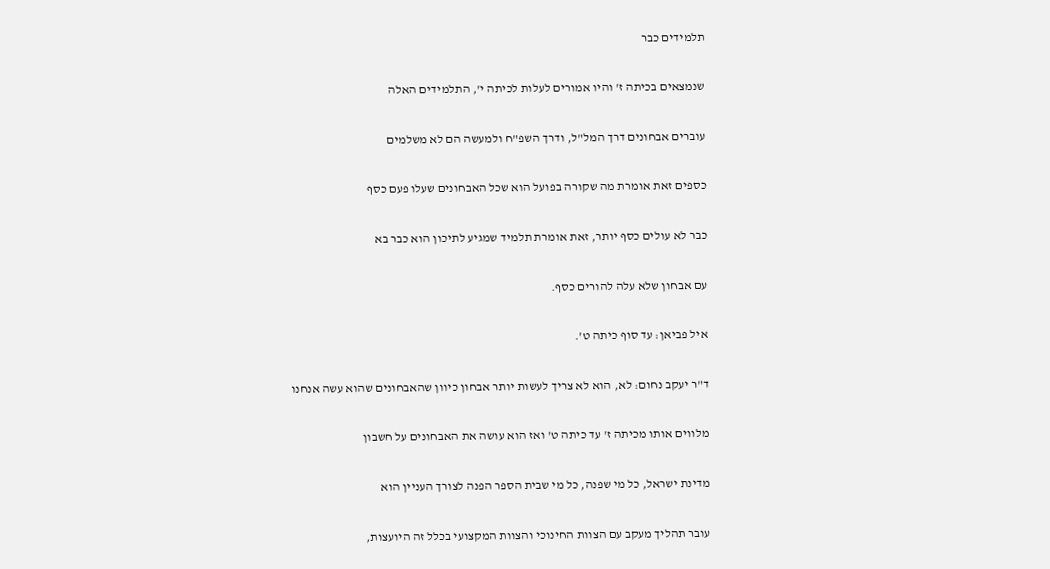תלמידים כבר

שנמצאים בכיתה ז' והיו אמורים לעלות לכיתה י', התלמידים האלה

עוברים אבחונים דרך המל"ל, ודרך השפ"ח ולמעשה הם לא משלמים

כספים זאת אומרת מה שקורה בפועל הוא שכל האבחונים שעלו פעם כסף

כבר לא עולים כסף יותר, זאת אומרת תלמיד שמגיע לתיכון הוא כבר בא

עם אבחון שלא עלה להורים כסף.

איל פביאן: עד סוף כיתה ט'.

ד"ר יעקב נחום: לא, הוא לא צריך לעשות יותר אבחון כיוון שהאבחונים שהוא עשה אנחנו

מלווים אותו מכיתה ז' עד כיתה ט' ואז הוא עושה את האבחונים על חשבון

מדינת ישראל, כל מי שפנה, כל מי שבית הספר הפנה לצורך העניין הוא

עובר תהליך מעקב עם הצוות החינוכי והצוות המקצועי בכלל זה היועצות,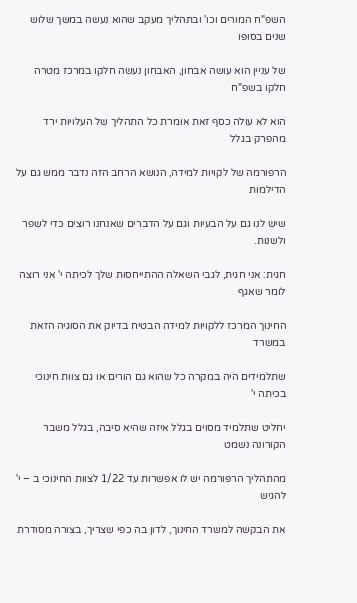השפ"ח המורים וכו' ובתהליך מעקב שהוא נעשה במשך שלוש שנים בסופו

של עניין הוא עושה אבחון, האבחון נעשה חלקו במרכז מטרה חלקו בשפ"ח

הוא לא עולה כסף זאת אומרת כל התהליך של העלויות ירד מהפרק בגלל

הרפורמה של לקויות למידה, הנושא הרחב הזה נדבר ממש גם על הדילמות

שיש לנו גם על הבעיות וגם על הדברים שאנחנו רוצים כדי לשפר ולשנות.

חגית: אני חגית, לגבי השאלה ההתייחסות שלך לכיתה י' אני רוצה לומר שאגף

החינוך המרכז ללקויות למידה הבטיח בדיוק את הסוגיה הזאת במשרד

שתלמידים היה במקרה כל שהוא גם הורים או גם צוות חינוכי בכיתה י'

יחליט שתלמיד מסוים בגלל איזה שהיא סיבה, בגלל משבר הקורונה נשמט

מהתהליך הרפורמה יש לו אפשרות עד 1/22 לצוות החינוכי ב – י' להגיש

את הבקשה למשרד החינוך, לדון בה כפי שצריך, בצורה מסודרת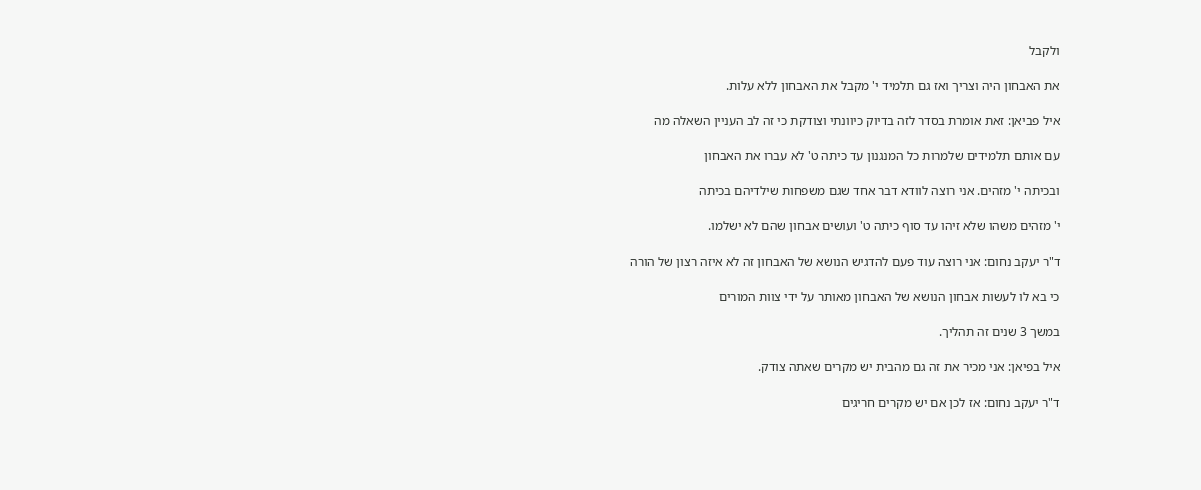ולקבל

את האבחון היה וצריך ואז גם תלמיד י' מקבל את האבחון ללא עלות.

איל פביאן: זאת אומרת בסדר לזה בדיוק כיוונתי וצודקת כי זה לב העניין השאלה מה

עם אותם תלמידים שלמרות כל המנגנון עד כיתה ט' לא עברו את האבחון

ובכיתה י' מזהים. אני רוצה לוודא דבר אחד שגם משפחות שילדיהם בכיתה

י' מזהים משהו שלא זיהו עד סוף כיתה ט' ועושים אבחון שהם לא ישלמו.

ד"ר יעקב נחום: אני רוצה עוד פעם להדגיש הנושא של האבחון זה לא איזה רצון של הורה

כי בא לו לעשות אבחון הנושא של האבחון מאותר על ידי צוות המורים

במשך 3 שנים זה תהליך.

איל בפיאן: אני מכיר את זה גם מהבית יש מקרים שאתה צודק.

ד"ר יעקב נחום: אז לכן אם יש מקרים חריגים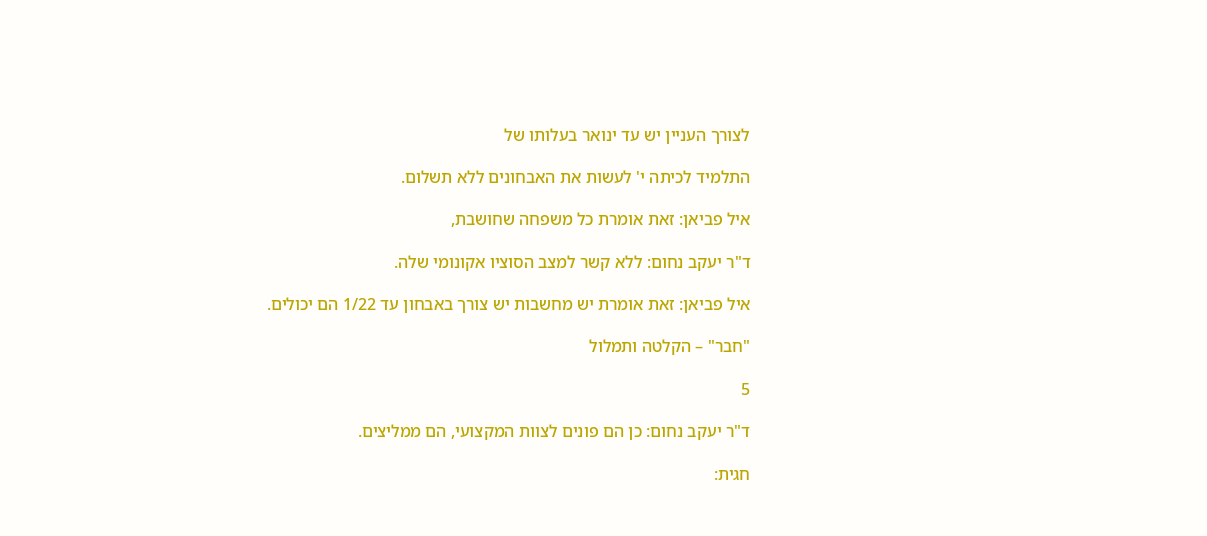לצורך העניין יש עד ינואר בעלותו של

התלמיד לכיתה י' לעשות את האבחונים ללא תשלום.

איל פביאן: זאת אומרת כל משפחה שחושבת,

ד"ר יעקב נחום: ללא קשר למצב הסוציו אקונומי שלה.

איל פביאן: זאת אומרת יש מחשבות יש צורך באבחון עד 1/22 הם יכולים.

"חבר" – הקלטה ותמלול

5

ד"ר יעקב נחום: כן הם פונים לצוות המקצועי, הם ממליצים.

חגית: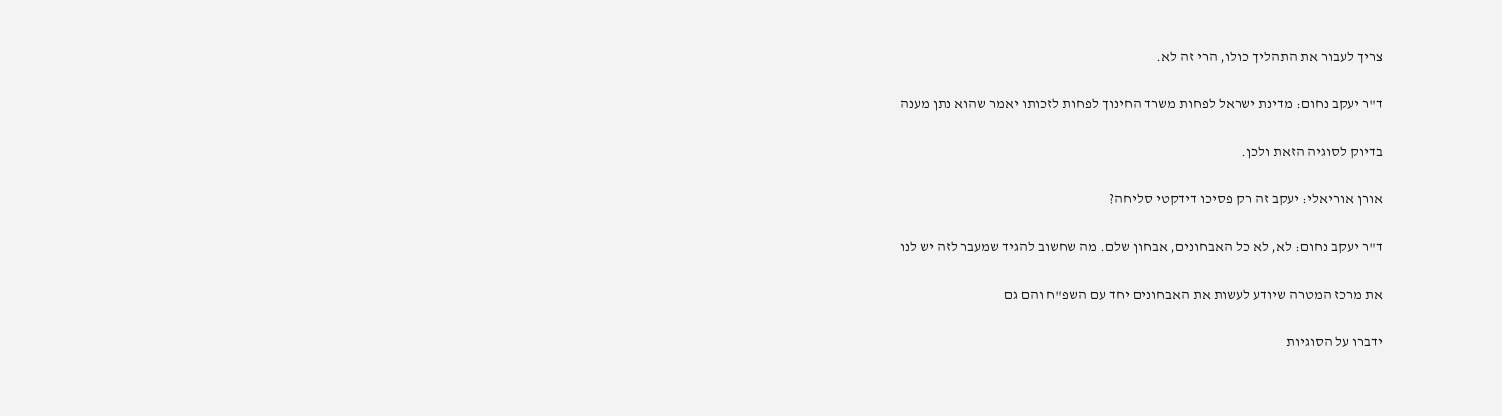צריך לעבור את התהליך כולו, הרי זה לא.

ד"ר יעקב נחום: מדינת ישראל לפחות משרד החינוך לפחות לזכותו יאמר שהוא נתן מענה

בדיוק לסוגיה הזאת ולכן.

אורן אוריאלי: יעקב זה רק פסיכו דידקטי סליחה?

ד"ר יעקב נחום: לא, לא כל האבחונים, אבחון שלם. מה שחשוב להגיד שמעבר לזה יש לנו

את מרכז המטרה שיודע לעשות את האבחונים יחד עם השפ"ח והם גם

ידברו על הסוגיות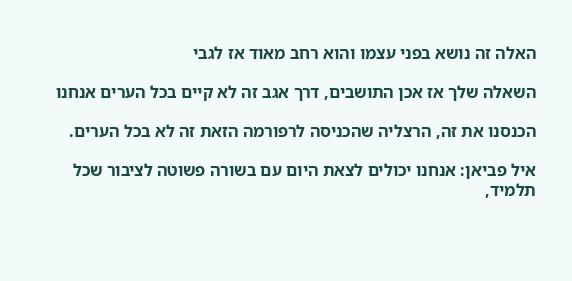האלה זה נושא בפני עצמו והוא רחב מאוד אז לגבי

השאלה שלך אז אכן התושבים, דרך אגב זה לא קיים בכל הערים אנחנו

הכנסנו את זה, הרצליה שהכניסה לרפורמה הזאת זה לא בכל הערים.

איל פביאן: אנחנו יכולים לצאת היום עם בשורה פשוטה לציבור שכל תלמיד,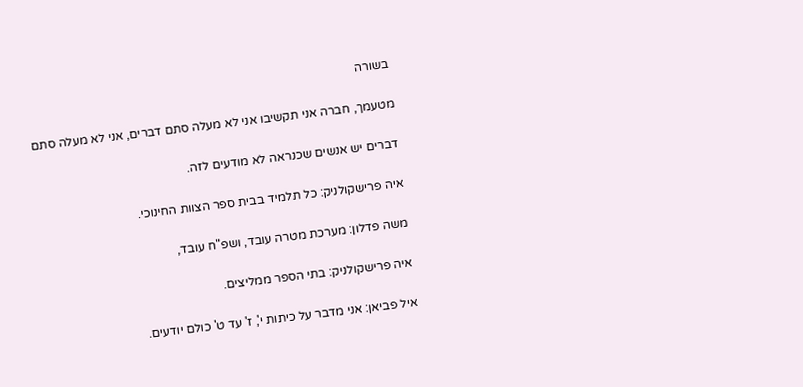בשורה

מטעמך, חברה אני תקשיבו אני לא מעלה סתם דברים, אני לא מעלה סתם

דברים יש אנשים שכנראה לא מודעים לזה.

איה פרישקולניק: כל תלמיד בבית ספר הצוות החינוכי.

משה פדלון: מערכת מטרה עובד, ושפ"ח עובד,

איה פרישקולניק: בתי הספר ממליצים.

איל פביאן: אני מדבר על כיתות י', ז' עד ט' כולם יודעים.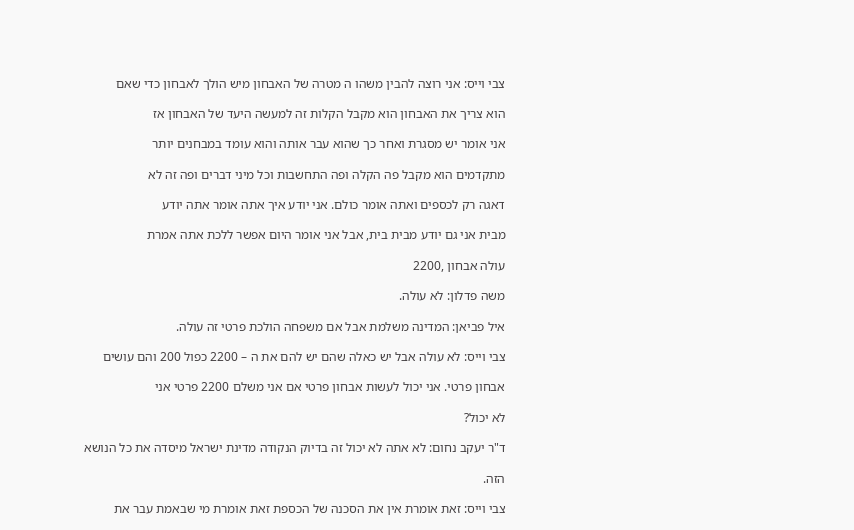צבי וייס: אני רוצה להבין משהו ה מטרה של האבחון מיש הולך לאבחון כדי שאם

הוא צריך את האבחון הוא מקבל הקלות זה למעשה היעד של האבחון אז

אני אומר יש מסגרת ואחר כך שהוא עבר אותה והוא עומד במבחנים יותר

מתקדמים הוא מקבל פה הקלה ופה התחשבות וכל מיני דברים ופה זה לא

דאגה רק לכספים ואתה אומר כולם. אני יודע איך אתה אומר אתה יודע

מבית אני גם יודע מבית בית, אבל אני אומר היום אפשר ללכת אתה אמרת

עולה אבחון ,2200

משה פדלון: לא עולה.

איל פביאן: המדינה משלמת אבל אם משפחה הולכת פרטי זה עולה.

צבי וייס: לא עולה אבל יש כאלה שהם יש להם את ה – 2200 כפול 200 והם עושים

אבחון פרטי. אני יכול לעשות אבחון פרטי אם אני משלם 2200 פרטי אני

לא יכול?

ד"ר יעקב נחום: לא אתה לא יכול זה בדיוק הנקודה מדינת ישראל מיסדה את כל הנושא

הזה.

צבי וייס: זאת אומרת אין את הסכנה של הכספת זאת אומרת מי שבאמת עבר את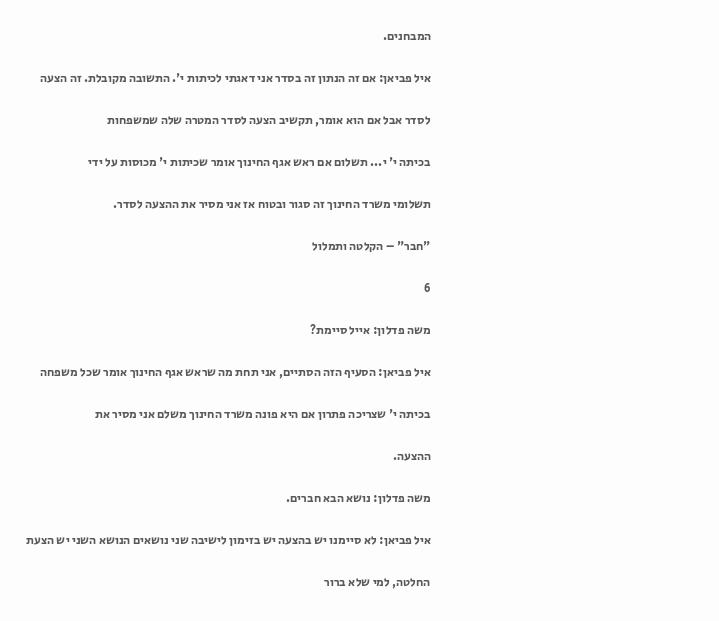המבחנים.

איל פביאן: אם זה הנתון זה בסדר אני דאגתי לכיתות י'. התשובה מקובלת. זה הצעה

לסדר אבל אם הוא אומר, תקשיב הצעה לסדר המטרה שלה שמשפחות

בכיתה י' י... תשלום אם ראש אגף החינוך אומר שכיתות י' מכוסות על ידי

תשלומי משרד החינוך זה סגור ובטוח אז אני מסיר את ההצעה לסדר.

"חבר" – הקלטה ותמלול

6

משה פדלון: אייל סיימת?

איל פביאן: הסעיף הזה הסתיים, אני תחת מה שראש אגף החינוך אומר שכל משפחה

בכיתה י' שצריכה פתרון אם היא פונה משרד החינוך משלם אני מסיר את

ההצעה.

משה פדלון: נושא הבא חברים.

איל פביאן: לא סיימנו יש בהצעה יש בזימון לישיבה שני נושאים הנושא השני יש הצעת

החלטה, למי שלא ברור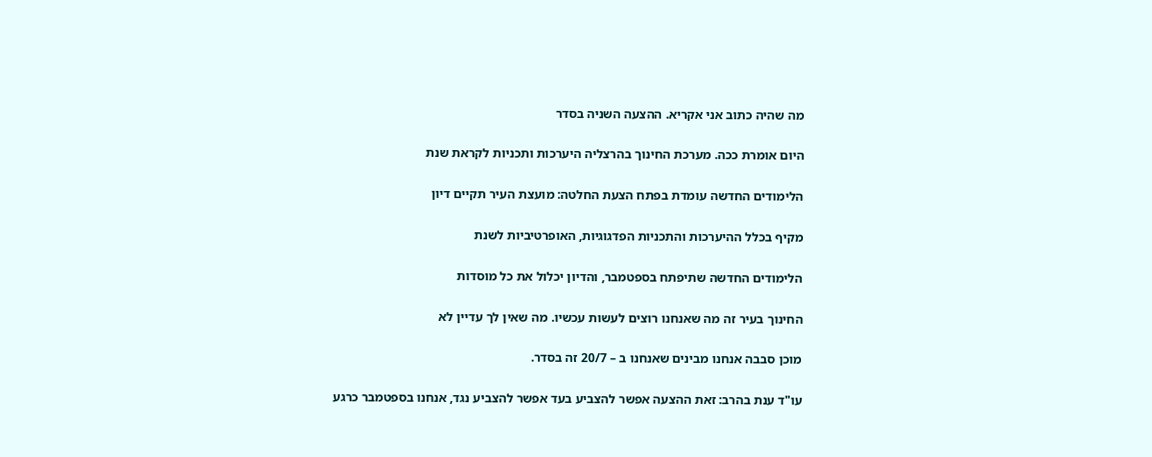מה שהיה כתוב אני אקריא. ההצעה השניה בסדר

היום אומרת ככה. מערכת החינוך בהרצליה היערכות ותכניות לקראת שנת

הלימודים החדשה עומדת בפתח הצעת החלטה: מועצת העיר תקיים דיון

מקיף בכלל ההיערכות והתכניות הפדגוגיות, האופרטיביות לשנת

הלימודים החדשה שתיפתח בספטמבר, והדיון יכלול את כל מוסדות

החינוך בעיר זה מה שאנחנו רוצים לעשות עכשיו. מה שאין לך עדיין לא

מוכן סבבה אנחנו מבינים שאנחנו ב – 20/7 זה בסדר.

עו"ד ענת בהרב: זאת ההצעה אפשר להצביע בעד אפשר להצביע נגד, אנחנו בספטמבר כרגע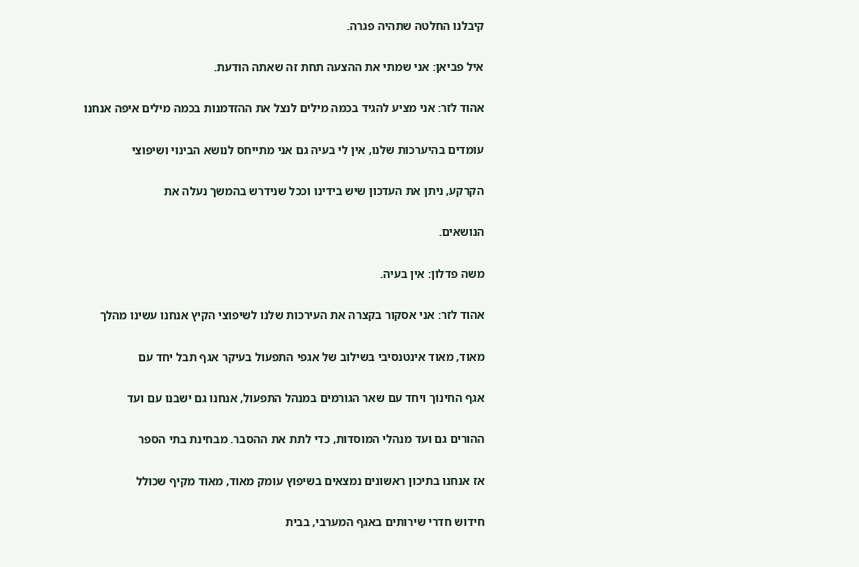קיבלנו החלטה שתהיה פגרה.

איל פביאן: אני שמתי את ההצעה תחת זה שאתה הודעת.

אהוד לזר: אני מציע להגיד בכמה מילים לנצל את ההזדמנות בכמה מילים איפה אנחנו

עומדים בהיערכות שלנו, אין לי בעיה גם אני מתייחס לנושא הבינוי ושיפוצי

הקרקע, ניתן את העדכון שיש בידינו וככל שנידרש בהמשך נעלה את

הנושאים.

משה פדלון: אין בעיה.

אהוד לזר: אני אסקור בקצרה את העירכות שלנו לשיפוצי הקיץ אנחנו עשינו מהלך

מאוד, מאוד אינטנסיבי בשילוב של אגפי התפעול בעיקר אגף תבל יחד עם

אגף החינוך ויחד עם שאר הגורמים במנהל התפעול, אנחנו גם ישבנו עם ועד

ההורים גם ועד מנהלי המוסדות, כדי לתת את ההסבר. מבחינת בתי הספר

אז אנחנו בתיכון ראשונים נמצאים בשיפוץ עומק מאוד, מאוד מקיף שכולל

חידוש חדרי שירותים באגף המערבי, בבית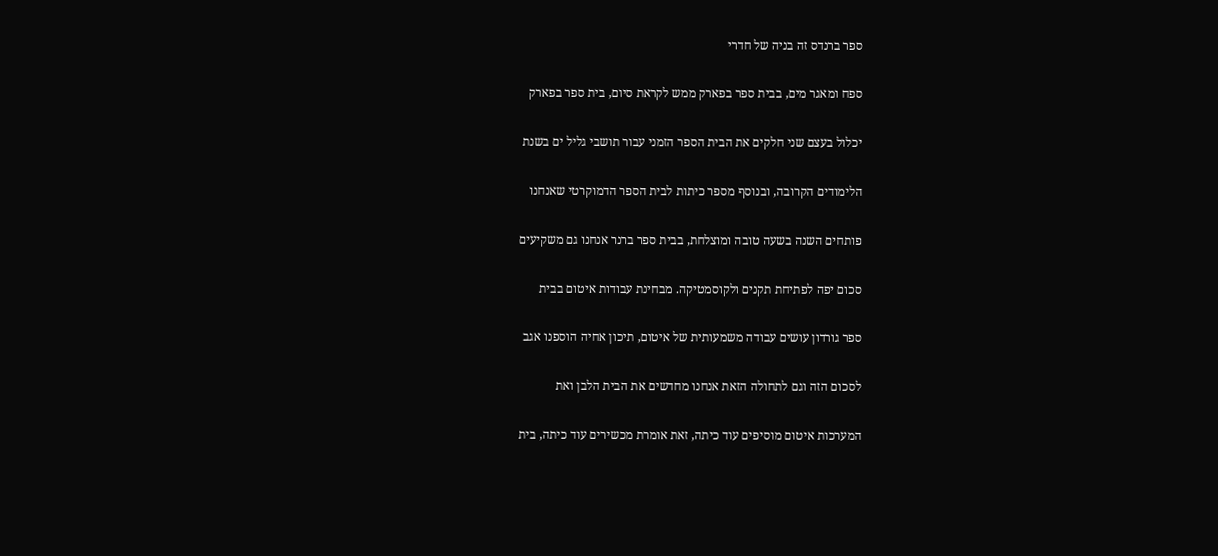ספר ברנדס זה בניה של חדרי

ספח ומאגר מים, בבית ספר בפארק ממש לקראת סיום, בית ספר בפארק

יכלול בעצם שני חלקים את הבית הספר הזמני עבור תושבי גליל ים בשנת

הלימודים הקרובה, ובנוסף מספר כיתות לבית הספר הדמוקרטי שאנחנו

פותחים השנה בשעה טובה ומוצלחת, בבית ספר ברנר אנחנו גם משקיעים

סכום יפה לפתיחת תקנים ולקוסמטיקה. מבחינת עבודות איטום בבית

ספר גורדון עושים עבודה משמעותית של איטום, תיכון אחיה הוספנו אגב

לסכום הזה וגם לתחולה הזאת אנחנו מחדשים את הבית הלבן ואת

המערכות איטום מוסיפים עוד כיתה, זאת אומרת מכשירים עוד כיתה, בית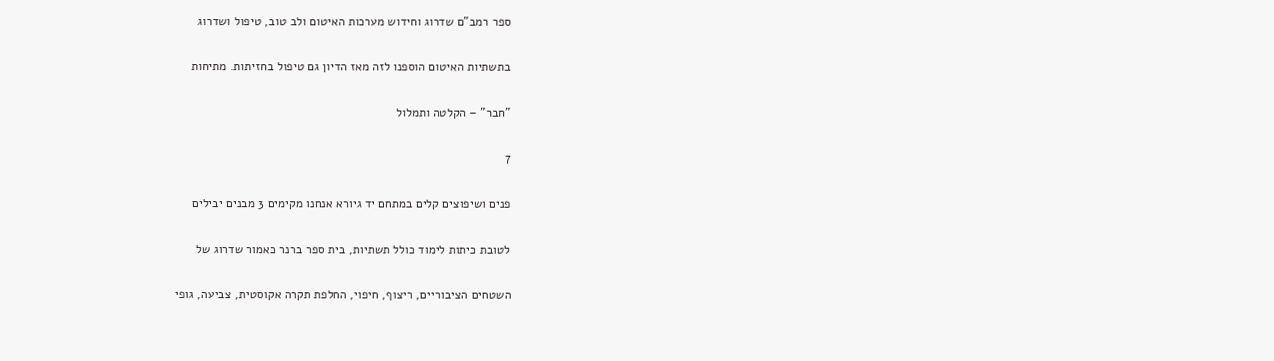ספר רמב"ם שדרוג וחידוש מערכות האיטום ולב טוב, טיפול ושדרוג

בתשתיות האיטום הוספנו לזה מאז הדיון גם טיפול בחזיתות. מתיחות

"חבר" – הקלטה ותמלול

7

פנים ושיפוצים קלים במתחם יד גיורא אנחנו מקימים 3 מבנים יבילים

לטובת כיתות לימוד כולל תשתיות, בית ספר ברנר כאמור שדרוג של

השטחים הציבוריים, ריצוף, חיפוי, החלפת תקרה אקוסטית, צביעה, גופי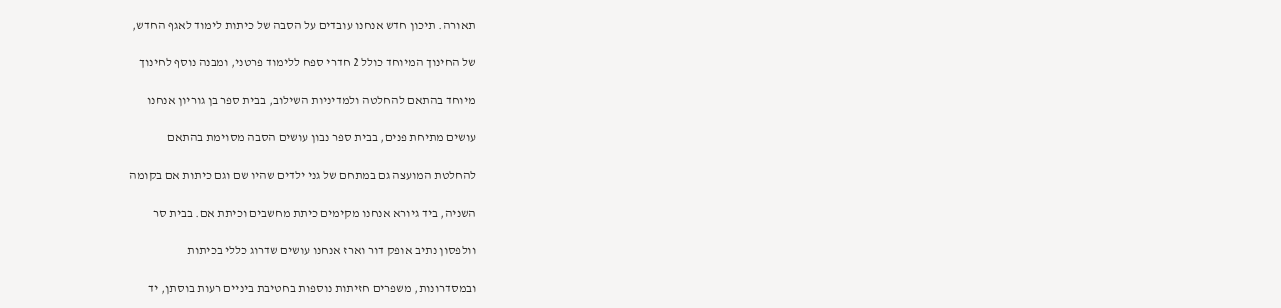תאורה. תיכון חדש אנחנו עובדים על הסבה של כיתות לימוד לאגף החדש,

של החינוך המיוחד כולל 2 חדרי ספח ללימוד פרטני, ומבנה נוסף לחינוך

מיוחד בהתאם להחלטה ולמדיניות השילוב, בבית ספר בן גוריון אנחנו

עושים מתיחת פנים, בבית ספר נבון עושים הסבה מסוימת בהתאם

להחלטת המועצה גם במתחם של גני ילדים שהיו שם וגם כיתות אם בקומה

השניה, ביד גיורא אנחנו מקימים כיתת מחשבים וכיתת אם. בבית סר

וולפסון נתיב אופק דור וארז אנחנו עושים שדרוג כללי בכיתות

ובמסדרונות, משפרים חזיתות נוספות בחטיבת ביניים רעות בוסתן, יד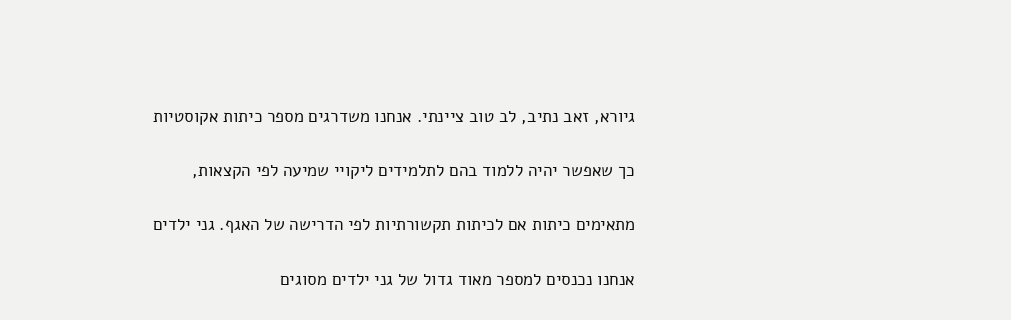גיורא, זאב נתיב, לב טוב ציינתי. אנחנו משדרגים מספר כיתות אקוסטיות

כך שאפשר יהיה ללמוד בהם לתלמידים ליקויי שמיעה לפי הקצאות,

מתאימים כיתות אם לכיתות תקשורתיות לפי הדרישה של האגף. גני ילדים

אנחנו נכנסים למספר מאוד גדול של גני ילדים מסוגים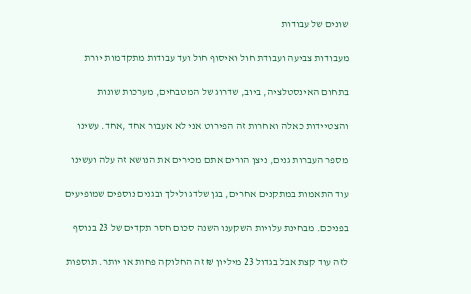שונים של עבודות

מעבודות צביעה ועבודת חול ואיסוף חול ועד עבודות מתקדמות יורת

בתחום האינסטלציה, ביוב, שדרוג של המטבחים, מערכות שונות

והצטיידות כאלה ואחרות זה הפירוט אני לא אעבור אחד ,אחד. עשינו

מספר העברות גנים, ניצן הורים אתם מכירים את הנושא זה עלה ועשינו

עוד התאמות במתקנים אחרים, בגן שלדג ולילך ובגנים נוספים שמופיעים

בפניכם. מבחינת עלויות השקענו השנה סכום חסר תקדים של 23 בנוסף

לזה עוד קצת אבל בגדול 23 מיליון ₪ זה החלוקה פחות או יותר. תוספות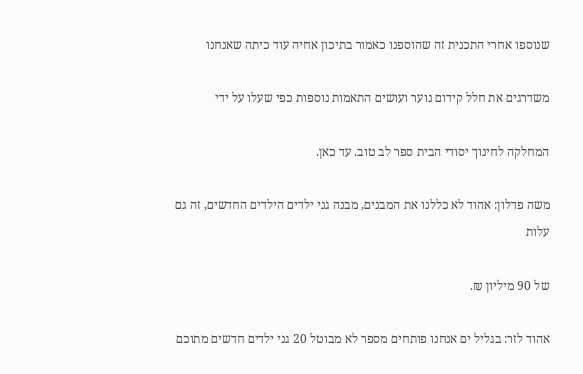שנוספו אחרי התכנית זה שהוספנו כאמור בתיכון אחיה עוד כיתה שאנחנו

משדרגים את חלל קידום נוער ועושים התאמות נוספות כפי שעלו על ידי

המחלקה לחינוך יסודי הבית ספר לב טוב. עד כאן.

משה פדלון: אהוד לא כללנו את המבנים, מבנה גני ילדים הילדים החדשים, זה גם עלות

של 90 מיליון ₪.

אהוד לזר: בגליל ים אנחנו פותחים מספר לא מבוטל 20 גני ילדים חדשים מתוכם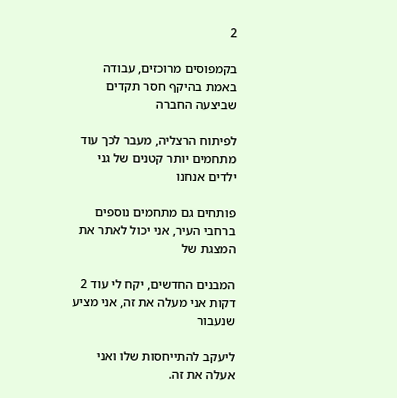2

בקמפוסים מרוכזים, עבודה באמת בהיקף חסר תקדים שביצעה החברה

לפיתוח הרצליה, מעבר לכך עוד מתחמים יותר קטנים של גני ילדים אנחנו

פותחים גם מתחמים נוספים ברחבי העיר, אני יכול לאתר את המצגת של

המבנים החדשים, יקח לי עוד 2 דקות אני מעלה את זה, אני מציע שנעבור

ליעקב להתייחסות שלו ואני אעלה את זה.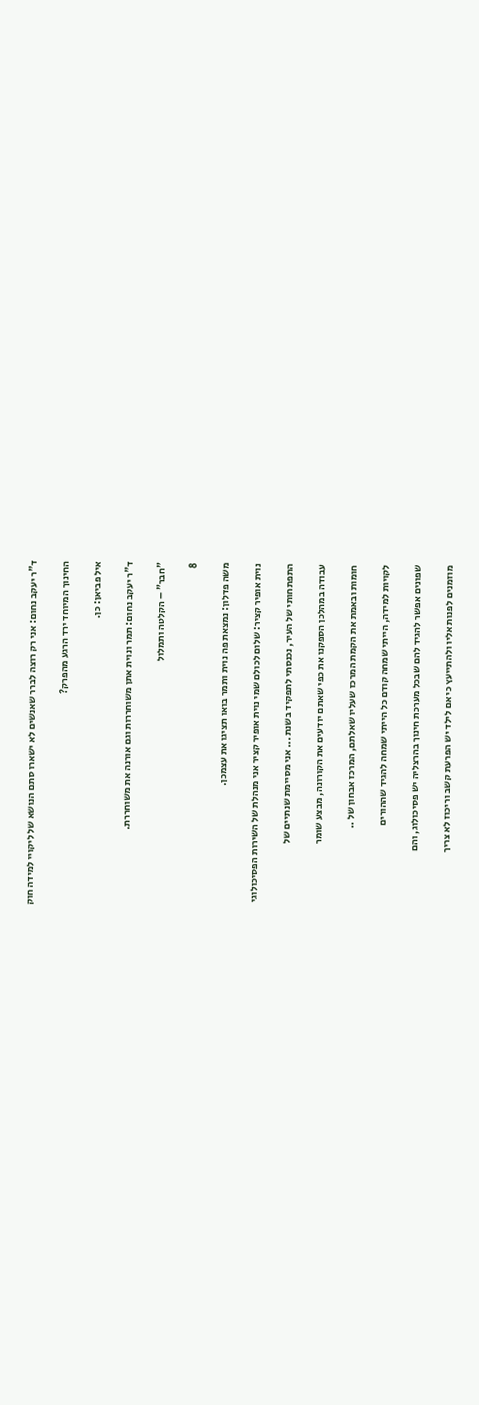ד"ר יעקב נחום: אני רק רוצה לברר שאנשים לא ישארו סתם הנושא של ליקויי למידה חוק

החינוך המיוחד ירד הרגע מהפרק?

איל פביאן: כן.

ד"ר יעקב נחום: תמר ונוית אתן משוחררות וגם אורנה את משוחררת.

"חבר" – הקלטה ותמלול

8

משה פדלון: נמצאת פה נוית ותמר בואו תציגו את עצמכן.

נוית אופיר קציר: שלום לכולם שמי נוית אופיר קציר אני מנהלת של השירות הפסיכולוגי

התפתחותי של העיר, נכנסתי לתפקיד בשנת ... אני מסיימת שנתיים של

עבודה במהלכן הספקנו את כפי שאתם יודעים את הקורונה, מבצע שומר

חומות ובאמת את הקמת המרכז שעליו שאלתם, המרכז אבחון של ..

לקויות למידה, הייתי שמחה קודם כל הייתי שמחה להגיד שההורים

שפונים אפשר להגיד להם שבכל מערכת חינוך בהרצליה יש פסיכולוג, והם

מוזמנים לפנות אליו ולהתייעץ כי אם לילד יש הפרעת קשב וריכוז לא צריך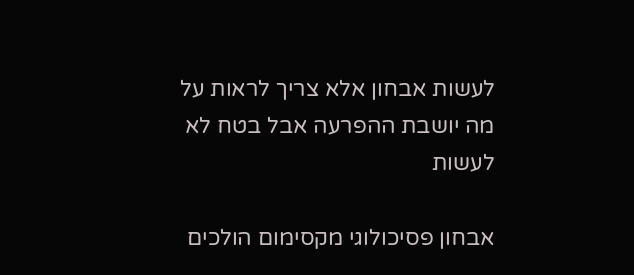לעשות אבחון אלא צריך לראות על מה יושבת ההפרעה אבל בטח לא לעשות

אבחון פסיכולוגי מקסימום הולכים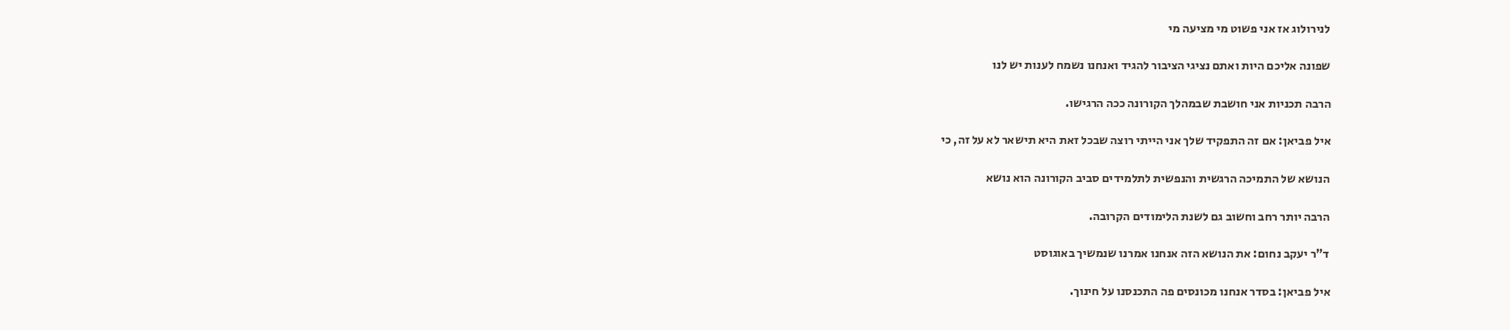לנירולוג אז אני פשוט מי מציעה מי

שפונה אליכם היות ואתם נציגי הציבור להגיד ואנחנו נשמח לענות יש לנו

הרבה תכניות אני חושבת שבמהלך הקורונה ככה הרגישו.

איל פביאן: אם זה התפקיד שלך אני הייתי רוצה שבכל זאת היא תישאר לא על זה, כי

הנושא של התמיכה הרגשית והנפשית לתלמידים סביב הקורונה הוא נושא

הרבה יותר רחב וחשוב גם לשנת הלימודים הקרובה.

ד"ר יעקב נחום: את הנושא הזה אנחנו אמרנו שנמשיך באוגוסט

איל פביאן: בסדר אנחנו מכונסים פה התכנסנו על חינוך.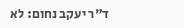ד"ר יעקב נחום: לא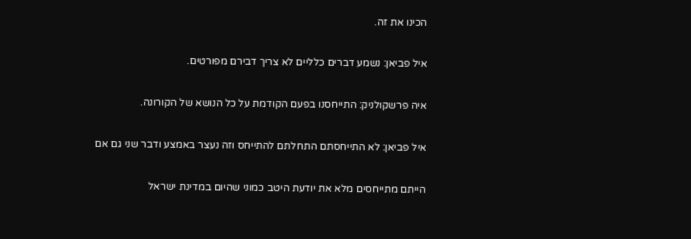הכינו את זה.

איל פביאן: נשמע דברים כלליים לא צריך דבירם מפורטים.

איה פרשקולניק: התייחסנו בפעם הקודמת על כל הנושא של הקורונה.

איל פביאן: לא התייחסתם התחלתם להתייחס וזה נעצר באמצע ודבר שני גם אם

הייתם מתייחסים מלא את יודעת היטב כמוני שהיום במדינת ישראל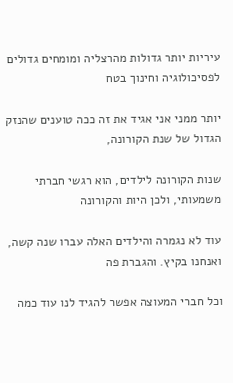עיריות יותר גדולות מהרצליה ומומחים גדולים לפסיכולוגיה וחינוך בטח

יותר ממני אני אגיד את זה ככה טוענים שהנזק הגדול של שנת הקורונה,

שנות הקורונה לילדים, הוא רגשי חברתי משמעותי, ולכן היות והקורונה

עוד לא נגמרה והילדים האלה עברו שנה קשה, ואנחנו בקיץ. והגברת פה

וכל חברי המעוצה אפשר להגיד לנו עוד כמה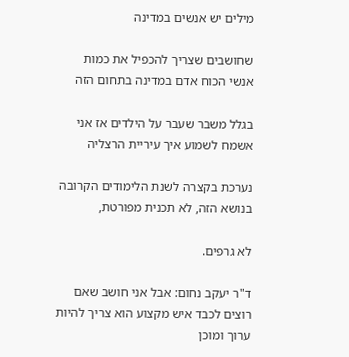מילים יש אנשים במדינה

שחושבים שצריך להכפיל את כמות אנשי הכוח אדם במדינה בתחום הזה

בגלל משבר שעבר על הילדים אז אני אשמח לשמוע איך עיריית הרצליה

נערכת בקצרה לשנת הלימודים הקרובה בנושא הזה, לא תכנית מפורטת,

לא גרפים.

ד"ר יעקב נחום: אבל אני חושב שאם רוצים לכבד איש מקצוע הוא צריך להיות ערוך ומוכן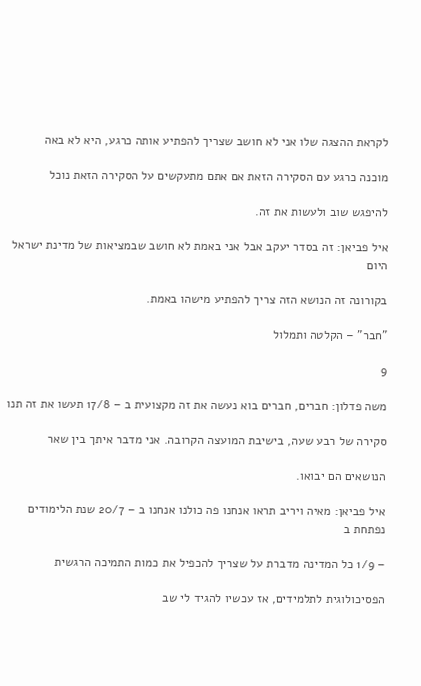לקראת ההצגה שלו אני לא חושב שצריך להפתיע אותה כרגע, היא לא באה

מוכנה כרגע עם הסקירה הזאת אם אתם מתעקשים על הסקירה הזאת נוכל

להיפגש שוב ולעשות את זה.

איל פביאן: זה בסדר יעקב אבל אני באמת לא חושב שבמציאות של מדינת ישראל היום

בקורונה זה הנושא הזה צריך להפתיע מישהו באמת.

"חבר" – הקלטה ותמלול

9

משה פדלון: חברים, חברים בוא נעשה את זה מקצועית ב – 17/8 תעשו את זה תנו

סקירה של רבע שעה, בישיבת המועצה הקרובה. אני מדבר איתך בין שאר

הנושאים הם יבואו.

איל פביאן: מאיה ויריב תראו אנחנו פה כולנו אנחנו ב – 20/7 שנת הלימודים נפתחת ב

– 1/9 כל המדינה מדברת על שצריך להכפיל את כמות התמיכה הרגשית

הפסיכולוגית לתלמידים, אז עכשיו להגיד לי שב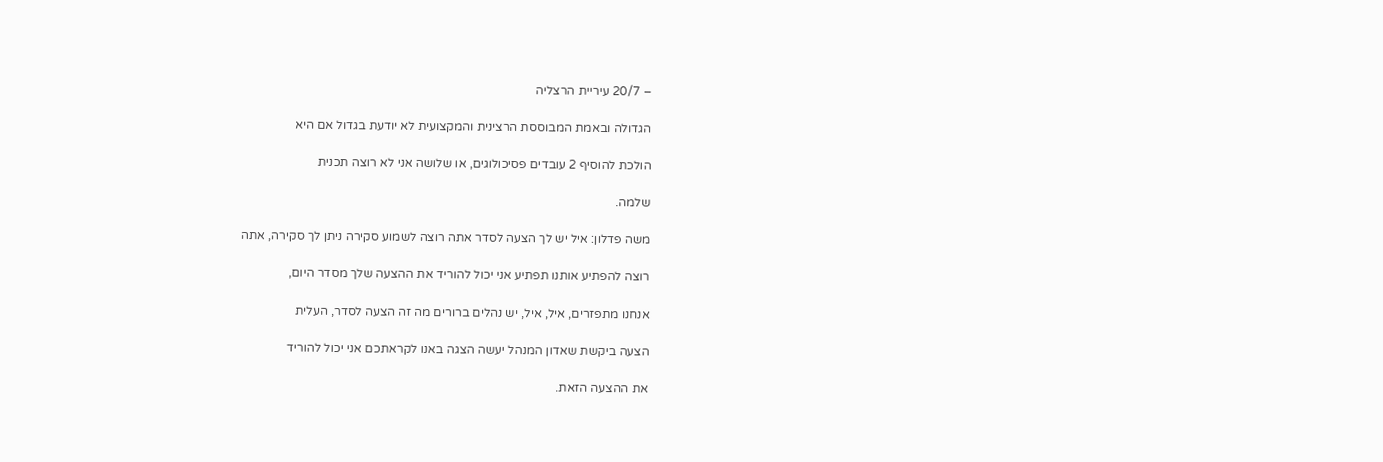– 20/7 עיריית הרצליה

הגדולה ובאמת המבוססת הרצינית והמקצועית לא יודעת בגדול אם היא

הולכת להוסיף 2 עובדים פסיכולוגים, או שלושה אני לא רוצה תכנית

שלמה.

משה פדלון: איל יש לך הצעה לסדר אתה רוצה לשמוע סקירה ניתן לך סקירה, אתה

רוצה להפתיע אותנו תפתיע אני יכול להוריד את ההצעה שלך מסדר היום,

אנחנו מתפזרים, איל, איל, יש נהלים ברורים מה זה הצעה לסדר, העלית

הצעה ביקשת שאדון המנהל יעשה הצגה באנו לקראתכם אני יכול להוריד

את ההצעה הזאת.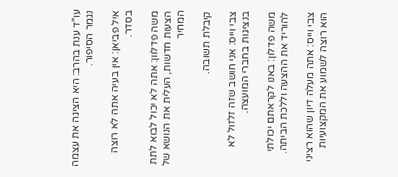עו"ד ענת בהרב: היא הציגה את עצמה נגמר הסיפור.

איל פביאן: אין בעיה אתה לא רוצה בסדר.

משה פדלוון: אתה לא יכול לבוא לתת הצעות חדשות, העלית את הנושא של המחיר

קיבלת תשובה.

צבי וייס: אני חושב שזה זלזול לא בנציגות בחברי המועצה.

משה פדלון: באנו לקראתם יכולתי להוריד את ההצעה וללכת הביתה.

צבי וייס: אתה מעלה דיון שהוא רציני הוא רוצה לשמוע את המקצועיות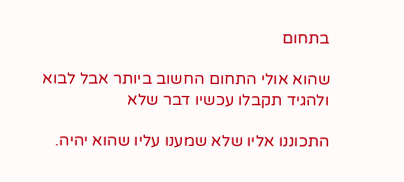בתחום

שהוא אולי התחום החשוב ביותר אבל לבוא ולהגיד תקבלו עכשיו דבר שלא

התכוננו אליו שלא שמענו עליו שהוא יהיה.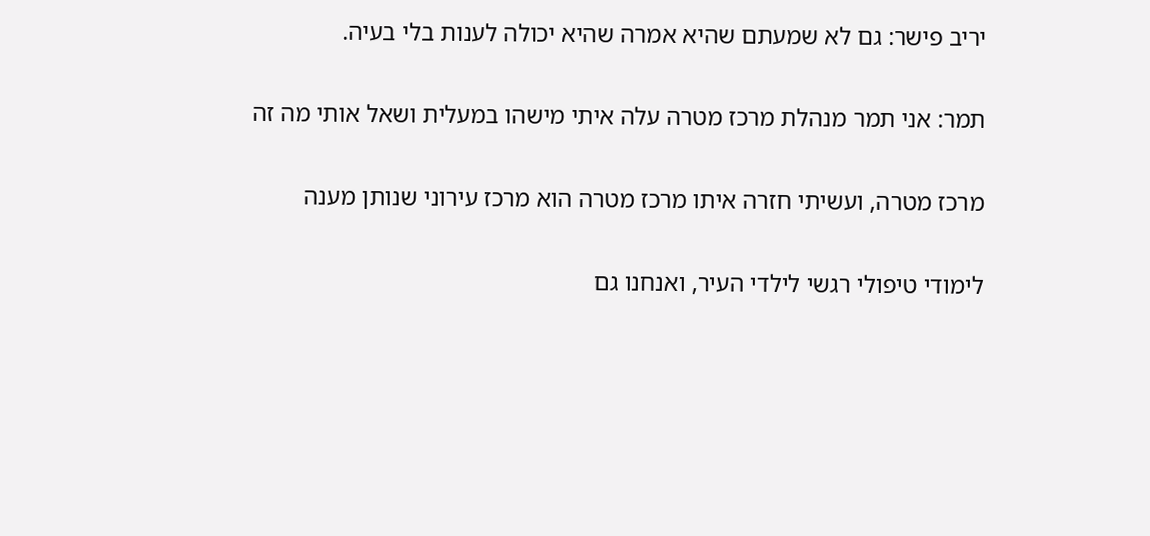יריב פישר: גם לא שמעתם שהיא אמרה שהיא יכולה לענות בלי בעיה.

תמר: אני תמר מנהלת מרכז מטרה עלה איתי מישהו במעלית ושאל אותי מה זה

מרכז מטרה, ועשיתי חזרה איתו מרכז מטרה הוא מרכז עירוני שנותן מענה

לימודי טיפולי רגשי לילדי העיר, ואנחנו גם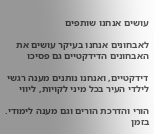עושים אנחנו שותפים

לאבחונים אנחנו בעיקר עושים את האבחונים הדידקטיים גם פסיכו

דידקטיים, ואנחנו נותנים מענה רגשי לילדי העיר בכל מיני לקויות, ליווי

הורי והדרכת הורים וגם מענה לימודי. בזמן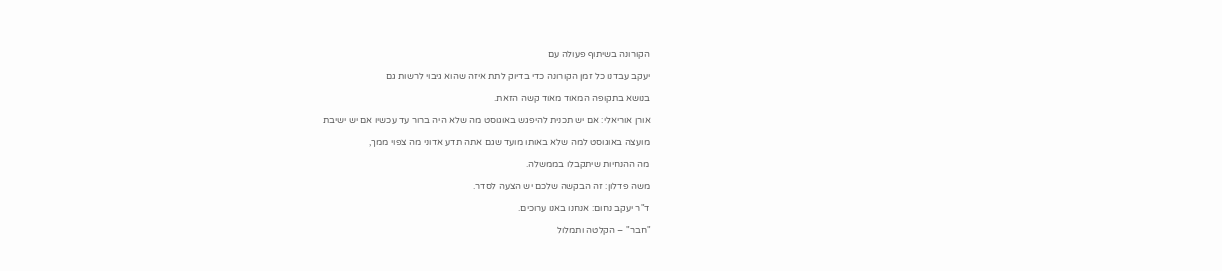הקורונה בשיתוף פעולה עם

יעקב עבדנו כל זמן הקורונה כדי בדיוק לתת איזה שהוא גיבוי לרשות גם

בנושא בתקופה המאוד מאוד קשה הזאת.

אורן אוריאלי: אם יש תכנית להיפגש באוגוסט מה שלא היה ברור עד עכשיו אם יש ישיבת

מועצה באוגוסט למה שלא באותו מועד שגם אתה תדע אדוני מה צפוי ממך,

מה ההנחיות שיתקבלו בממשלה.

משה פדלון: זה הבקשה שלכם יש הצעה לסדר.

ד"ר יעקב נחום: אנחנו באנו ערוכים.

"חבר" – הקלטה ותמלול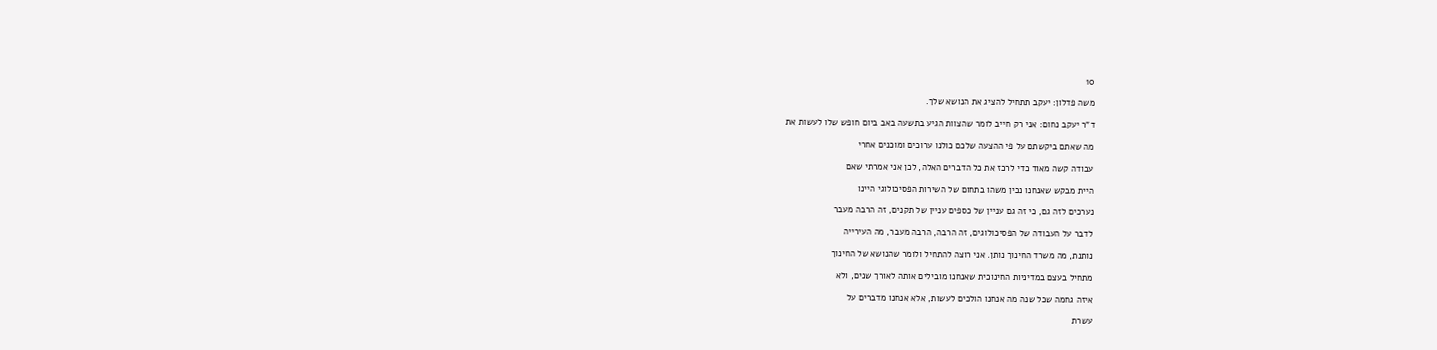10

משה פדלון: יעקב תתחיל להציג את הנושא שלך.

ד"ר יעקב נחום: אני רק חייב לומר שהצוות הגיע בתשעה באב ביום חופש שלו לעשות את

מה שאתם ביקשתם על פי ההצעה שלכם כולנו ערוכים ומוכנים אחרי

עבודה קשה מאוד כדי לרכז את כל הדברים האלה, לכן אני אמרתי שאם

היית מבקש שאנחנו נכין משהו בתחום של השירות הפסיכולוגי היינו

נערכים לזה גם, כי זה גם עניין של כספים עניין של תקנים, זה הרבה מעבר

לדבר על העבודה של הפסיכולוגים, זה הרבה, הרבה מעבר, מה העירייה

נותנת, מה משרד החינוך נותן. אני רוצה להתחיל ולומר שהנושא של החינוך

מתחיל בעצם במדיניות החינוכית שאנחנו מובילים אותה לאורך שנים, ולא

איזה גחמה שכל שנה מה אנחנו הולכים לעשות, אלא אנחנו מדברים על

עשרת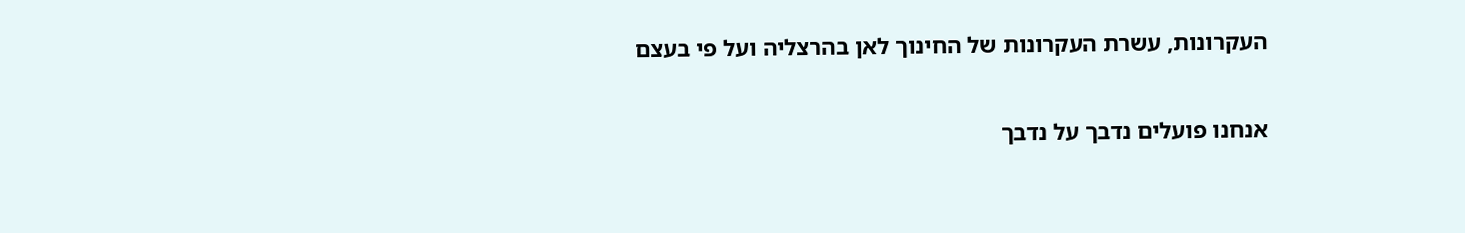העקרונות, עשרת העקרונות של החינוך לאן בהרצליה ועל פי בעצם

אנחנו פועלים נדבך על נדבך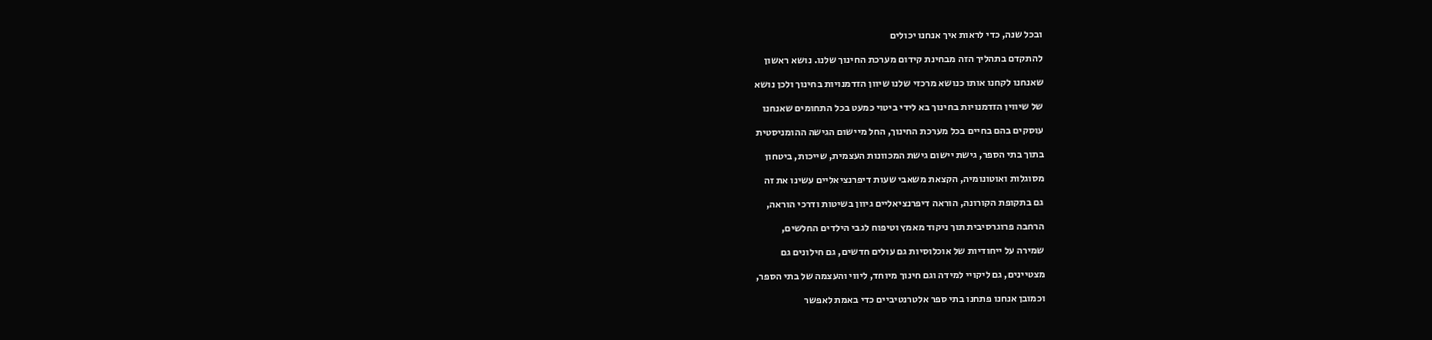ובכל שנה, כדי לראות איך אנחנו יכולים

להתקדם בתהליך הזה מבחינת קידום מערכת החינוך שלנו. נושא ראשון

שאנחנו לקחנו אותו כנושא מרכזי שלנו שיוון הזדמנויות בחינוך ולכן נושא

של שיווין הזדמנויות בחינוך בא לידי ביטוי כמעט בכל התחומים שאנחנו

עוסקים בהם בחיים בכל מערכת החינוך, החל מיישום הגישה ההומניסטית

בתוך בתי הספר, גישת יישום גישת המכוונות העצמית, שייכות, ביטחון

מסוגלות ואוטונומיה, הקצאת משאבי שעות דיפרנציאליים עשינו את זה

גם בתקופת הקורונה, הוראה דיפרנציאליים גיוון בשיטות ודרכי הוראה,

הרחבה פרוגרסיבית תוך ניקוד מאמץ וטיפוח לגבי הילדים החלשים,

שמירה על ייחודיות של אוכלוסיות גם עולים חדשים, גם חילונים גם

מצטיינים, גם ליקויי למידה וגם חינוך מיוחד, ליווי והעצמה של בתי הספר,

וכמובן אנחנו פתחנו בתי ספר אלטרנטיביים כדי באמת לאפשר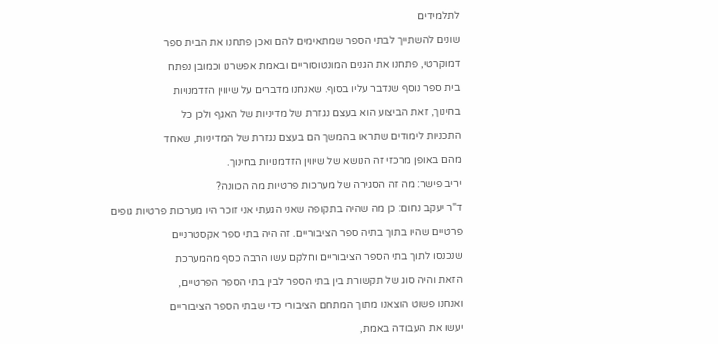לתלמידים

שונים להשתייך לבתי הספר שמתאימים להם ואכן פתחנו את הבית ספר

דמוקרטי, פתחנו את הגנים המונטוסוריים ובאמת אפשרנו וכמובן נפתח

בית ספר נוסף שנדבר עליו בסוף. שאנחנו מדברים על שיווין הזדמנויות

בחינוך, זאת הביצוע הוא בעצם נגזרת של מדיניות של האגף ולכן כל

התכניות לימודים שתראו בהמשך הם בעצם נגזרת של המדיניות, שאחד

מהם באופן מרכזי זה הנושא של שיווין הזדמנויות בחינוך.

יריב פישר: מה זה הסגירה של מערכות פרטיות מה הכוונה?

ד"ר יעקב נחום: כן מה שהיה בתקופה שאני הגעתי אני זוכר היו מערכות פרטיות גופים

פרטיים שהיו בתוך בתיה ספר הציבוריים. זה היה בתי ספר אקסטרניים

שנכנסו לתוך בתי הספר הציבוריים וחלקם עשו הרבה כסף מהמערכת

הזאת והיה סוג של תקשורת בין בתי הספר לבין בתי הספר הפרטיים,

ואנחנו פשוט הוצאנו מתוך המתחם הציבורי כדי שבתי הספר הציבוריים

יעשו את העבודה באמת,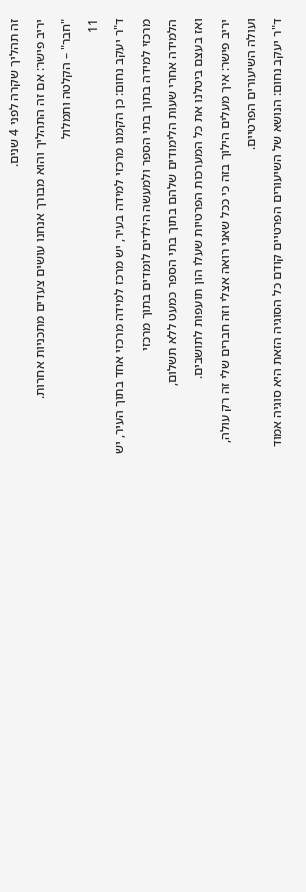זה תהליך שקרה לפני 4 שנים.

יריב פישר: אם זה התהליך והוא מבורך אנחנו עושים צעדים מתכניות אחרות.

"חבר" – הקלטה ותמלול

11

ד"ר יעקב נחום: כן הקמנו מרכזי למידה בעיר, יש מרכז למידה מרכזי אחד בתוך העיר, יש

מרכזי למידה בתוך בתי הספר ולמעשה הילדים לומדים בתוך מרכזי

הלמידה אחרי שעות הלימודים שלהם בתוך בתי הספר כמעט ללא תשלום,

ואז בעצם ביטלנו את כל המערכות הפרטיות שעלו הון תועפות לתושבים.

יריב פישר: איך מעלים הילוך בזה כי ככל שאני רואה אצלי וזה חברים שלי זה רק עולה,

ועולה השיעורים הפרטיים.

ד"ר יעקב נחום: הנושא של השיעורים הפרטיים קודם כל הסוגיה הזאת היא סוגיה אמוד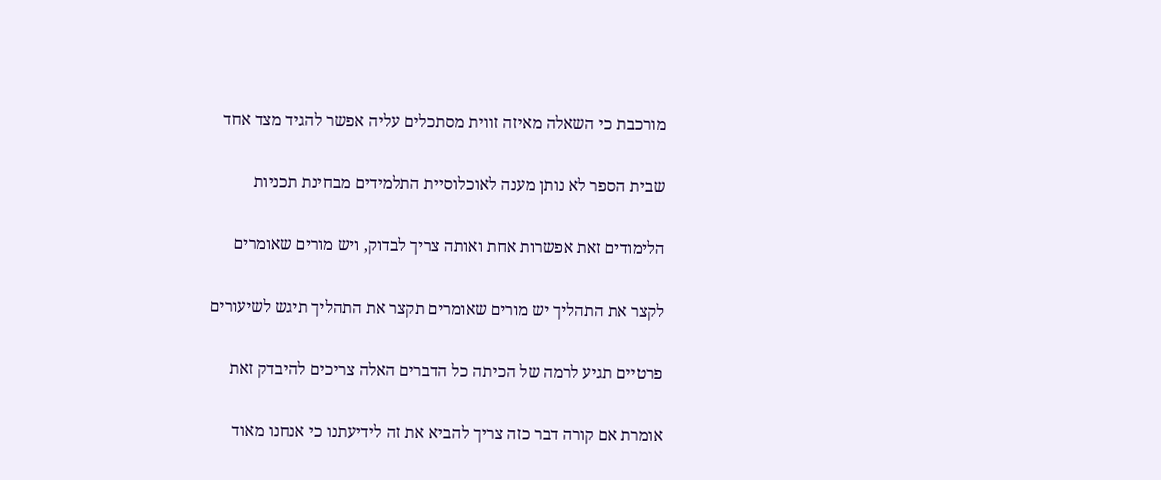מורכבת כי השאלה מאיזה זווית מסתכלים עליה אפשר להגיד מצד אחד

שבית הספר לא נותן מענה לאוכלוסיית התלמידים מבחינת תכניות

הלימודים זאת אפשרות אחת ואותה צריך לבדוק, ויש מורים שאומרים

לקצר את התהליך יש מורים שאומרים תקצר את התהליך תיגש לשיעורים

פרטיים תגיע לרמה של הכיתה כל הדברים האלה צריכים להיבדק זאת

אומרת אם קורה דבר כזה צריך להביא את זה לידיעתנו כי אנחנו מאוד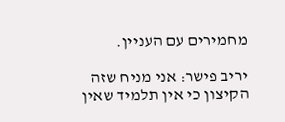מחמירים עם העניין.

יריב פישר: אני מניח שזה הקיצון כי אין תלמיד שאין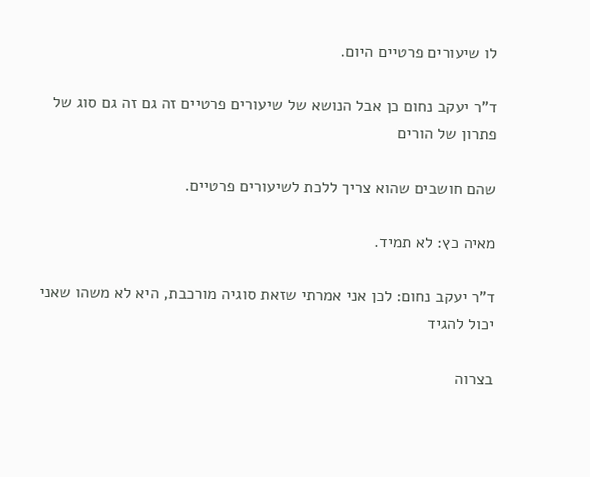לו שיעורים פרטיים היום.

ד"ר יעקב נחום כן אבל הנושא של שיעורים פרטיים זה גם זה גם סוג של פתרון של הורים

שהם חושבים שהוא צריך ללכת לשיעורים פרטיים.

מאיה כץ: לא תמיד.

ד"ר יעקב נחום: לכן אני אמרתי שזאת סוגיה מורכבת, היא לא משהו שאני יכול להגיד

בצרוה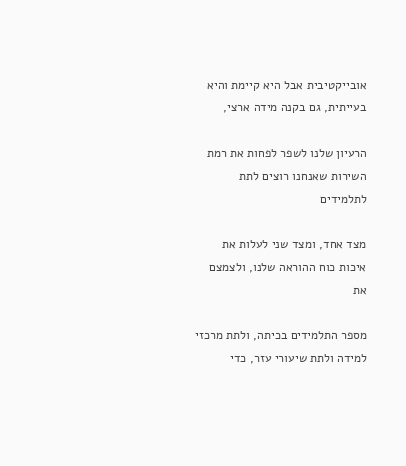אובייקטיבית אבל היא קיימת והיא בעייתית, גם בקנה מידה ארצי,

הרעיון שלנו לשפר לפחות את רמת השירות שאנחנו רוצים לתת לתלמידים

מצד אחד, ומצד שני לעלות את איכות כוח ההוראה שלנו, ולצמצם את

מספר התלמידים בכיתה, ולתת מרכזי למידה ולתת שיעורי עזר, כדי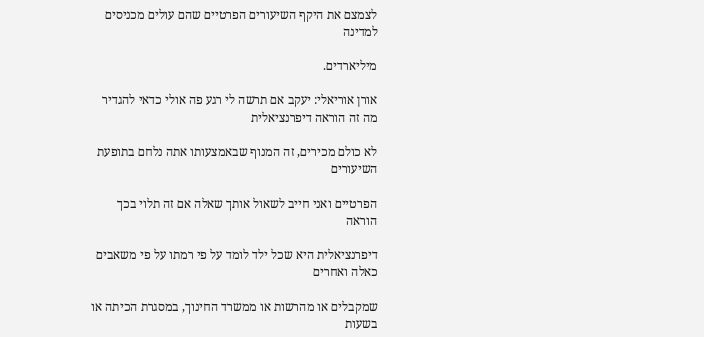לצמצם את היקף השיעורים הפרטיים שהם עולים מכניסים למדינה

מיליארדים.

אורן אוריאלי: יעקב אם תרשה לי רגע פה אולי כדאי להגדיר מה זה הוראה דיפרנציאלית

לא כולם מכירים, זה המנוף שבאמצעותו אתה נלחם בתופעת השיעורים

הפרטיים ואני חייב לשאול אותך שאלה אם זה תלוי בכך הוראה

דיפרנציאלית היא שכל ילד לומד על פי רמתו על פי משאבים כאלה ואחרים

שמקבלים או מהרשות או ממשרד החינוך, במסגרת הכיתה או בשעות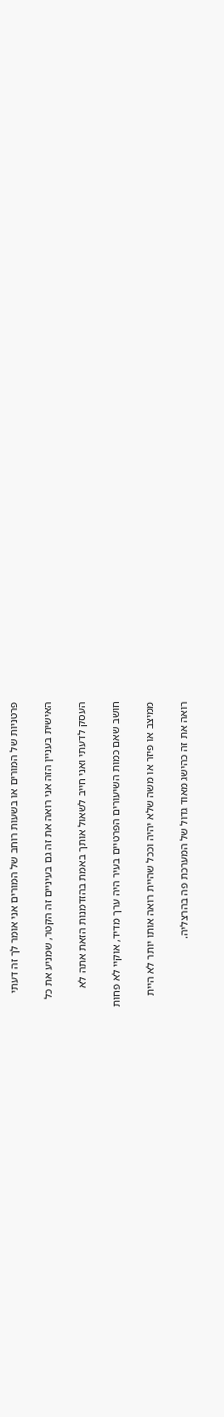פרטניות של המורים או בשעות רוחב של המורים אני אומר לך זה דעתי

האישית בעניין הזה אני רואה את זה גם בעיניים זה הקטר, שמניע את כל

העסק לדעתי ואני חייב לשאול אותך באמת בהזדמנות הזאת אתה לא

חושב שאם כמות השיעורים הפרטיים בעיר היה ערך מדיד, אוקיי לא פחות

ממיצב או פיזר או משה שלא יהיה וככל שהיית רואה אותו יותר לא היית

רואה את זה כהישג מאוד גדול של המערכת פה בהרצליה.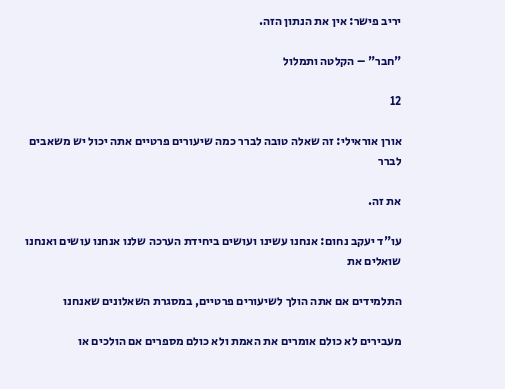יריב פישר: אין את הנתון הזה.

"חבר" – הקלטה ותמלול

12

אורן אוראילי: זה שאלה טובה לברר כמה שיעורים פרטיים אתה יכול יש משאבים לברר

את זה.

עו"ד יעקב נחום: אנחנו עשינו ועושים ביחידת הערכה שלנו אנחנו עושים ואנחנו שואלים את

התלמידים אם אתה הולך לשיעורים פרטיים, במסגרת השאלונים שאנחנו

מעבירים לא כולם אומרים את האמת ולא כולם מספרים אם הולכים או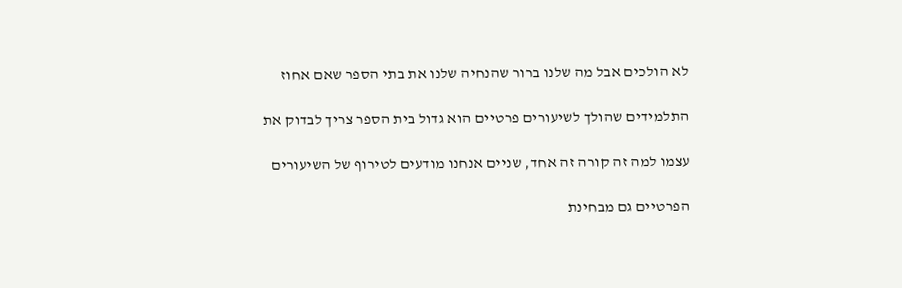לא הולכים אבל מה שלנו ברור שהנחיה שלנו את בתי הספר שאם אחוז

התלמידים שהולך לשיעורים פרטיים הוא גדול בית הספר צריך לבדוק את

עצמו למה זה קורה זה אחד, שניים אנחנו מודעים לטירוף של השיעורים

הפרטיים גם מבחינת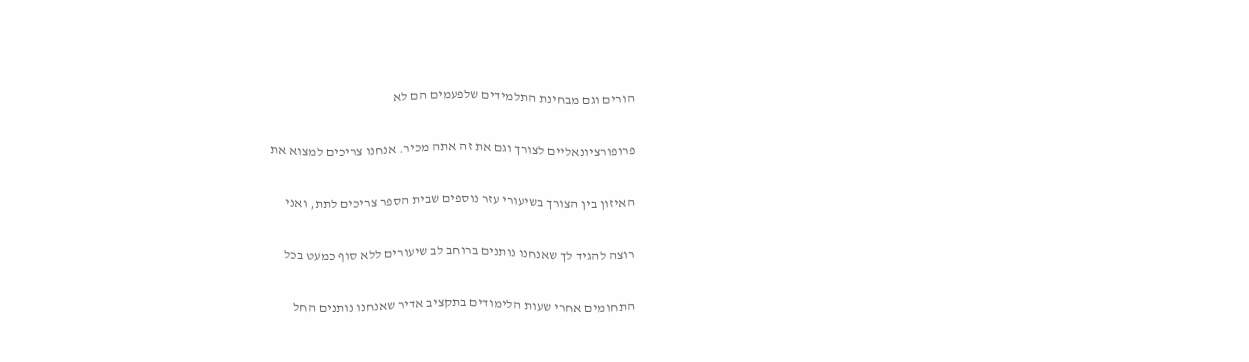הורים וגם מבחינת התלמידים שלפעמים הם לא

פרופורציונאליים לצורך וגם את זה אתה מכיר. אנחנו צריכים למצוא את

האיזון בין הצורך בשיעורי עזר נוספים שבית הספר צריכים לתת, ואני

רוצה להגיד לך שאנחנו נותנים ברוחב לב שיעורים ללא סוף כמעט בכל

התחומים אחרי שעות הלימודים בתקציב אדיר שאנחנו נותנים החל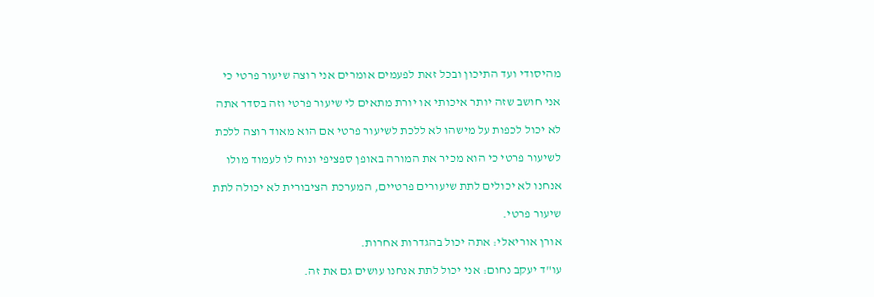מהיסודי ועד התיכון ובכל זאת לפעמים אומרים אני רוצה שיעור פרטי כי

אני חושב שזה יותר איכותי או יורת מתאים לי שיעור פרטי וזה בסדר אתה

לא יכול לכפות על מישהו לא ללכת לשיעור פרטי אם הוא מאוד רוצה ללכת

לשיעור פרטי כי הוא מכיר את המורה באופן ספציפי ונוח לו לעמוד מולו

אנחנו לא יכולים לתת שיעורים פרטיים, המערכת הציבורית לא יכולה לתת

שיעור פרטי.

אורן אוריאלי: אתה יכול בהגדרות אחרות.

עו"ד יעקב נחום: אני יכול לתת אנחנו עושים גם את זה.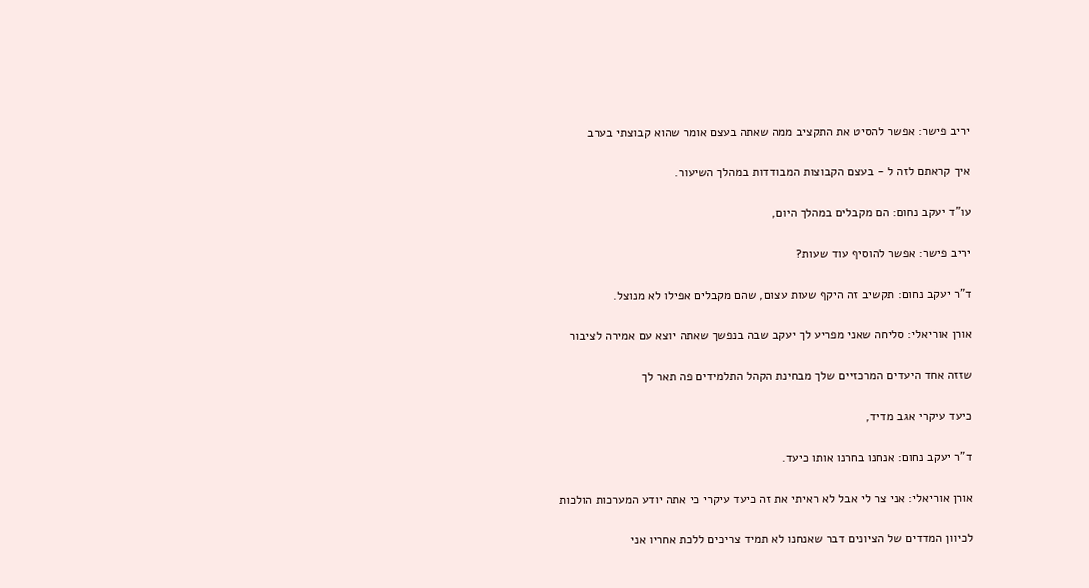יריב פישר: אפשר להסיט את התקציב ממה שאתה בעצם אומר שהוא קבוצתי בערב

איך קראתם לזה ל - בעצם הקבוצות המבודדות במהלך השיעור.

עו"ד יעקב נחום: הם מקבלים במהלך היום,

יריב פישר: אפשר להוסיף עוד שעות?

ד"ר יעקב נחום: תקשיב זה היקף שעות עצום, שהם מקבלים אפילו לא מנוצל.

אורן אוריאלי: סליחה שאני מפריע לך יעקב שבה בנפשך שאתה יוצא עם אמירה לציבור

שזזה אחד היעדים המרכזיים שלך מבחינת הקהל התלמידים פה תאר לך

כיעד עיקרי אגב מדיד,

ד"ר יעקב נחום: אנחנו בחרנו אותו כיעד.

אורן אוריאלי: אני צר לי אבל לא ראיתי את זה כיעד עיקרי כי אתה יודע המערכות הולכות

לכיוון המדדים של הציונים דבר שאנחנו לא תמיד צריכים ללכת אחריו אני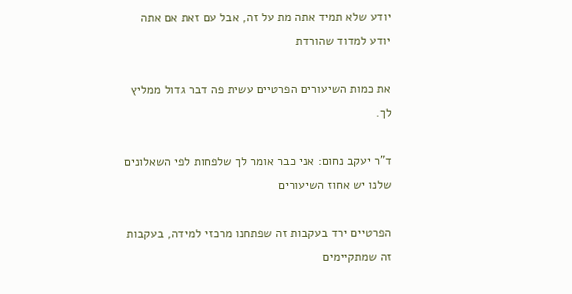יודע שלא תמיד אתה מת על זה, אבל עם זאת אם אתה יודע למדוד שהורדת

את כמות השיעורים הפרטיים עשית פה דבר גדול ממליץ לך.

ד"ר יעקב נחום: אני כבר אומר לך שלפחות לפי השאלונים שלנו יש אחוז השיעורים

הפרטיים ירד בעקבות זה שפתחנו מרכזי למידה, בעקבות זה שמתקיימים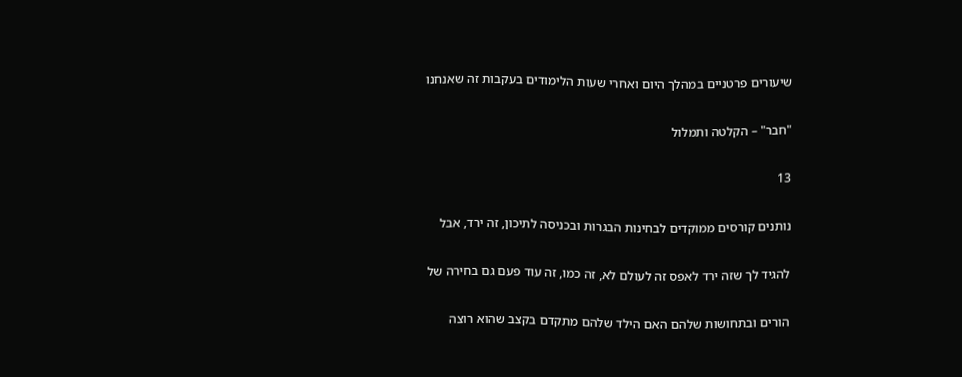שיעורים פרטניים במהלך היום ואחרי שעות הלימודים בעקבות זה שאנחנו

"חבר" – הקלטה ותמלול

13

נותנים קורסים ממוקדים לבחינות הבגרות ובכניסה לתיכון, זה ירד, אבל

להגיד לך שזה ירד לאפס זה לעולם לא, זה כמו, זה עוד פעם גם בחירה של

הורים ובתחושות שלהם האם הילד שלהם מתקדם בקצב שהוא רוצה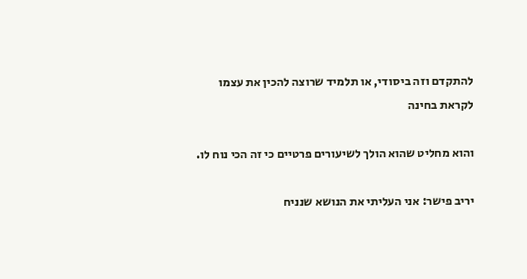להתקדם וזה ביסודי, או תלמיד שרוצה להכין את עצמו לקראת בחינה

והוא מחליט שהוא הולך לשיעורים פרטיים כי זה הכי נוח לו.

יריב פישר: אני העליתי את הנושא שנניח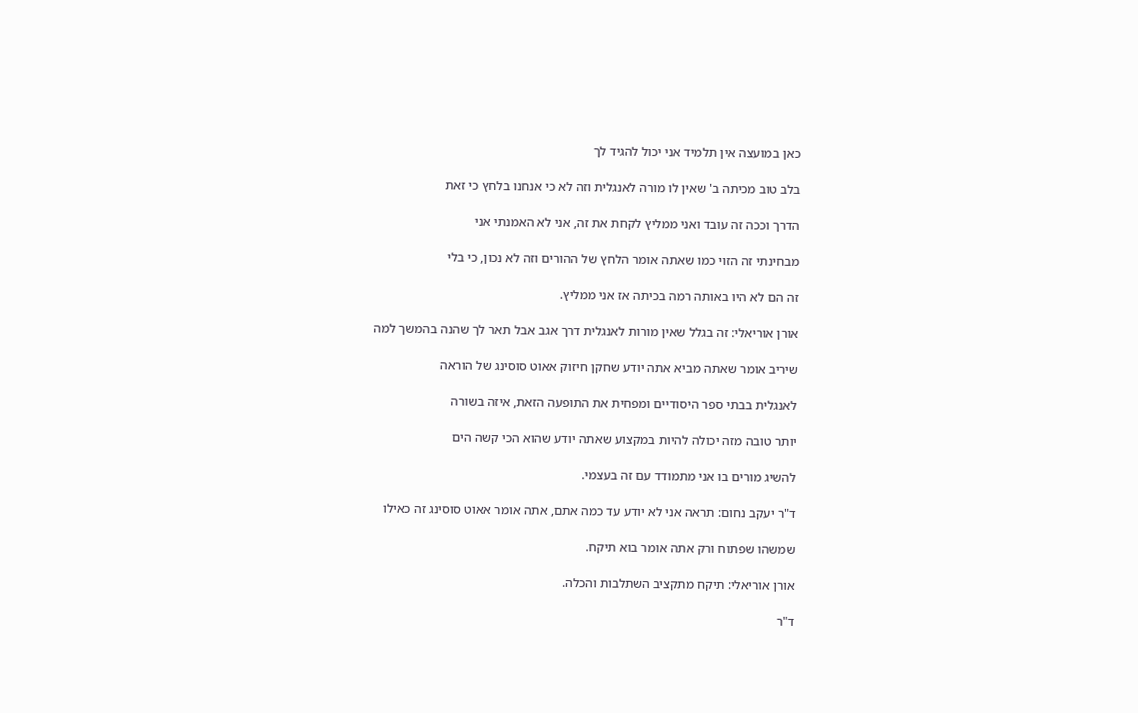כאן במועצה אין תלמיד אני יכול להגיד לך

בלב טוב מכיתה ב' שאין לו מורה לאנגלית וזה לא כי אנחנו בלחץ כי זאת

הדרך וככה זה עובד ואני ממליץ לקחת את זה, אני לא האמנתי אני

מבחינתי זה הזוי כמו שאתה אומר הלחץ של ההורים וזה לא נכון, כי בלי

זה הם לא היו באותה רמה בכיתה אז אני ממליץ.

אורן אוריאלי: זה בגלל שאין מורות לאנגלית דרך אגב אבל תאר לך שהנה בהמשך למה

שיריב אומר שאתה מביא אתה יודע שחקן חיזוק אאוט סוסינג של הוראה

לאנגלית בבתי ספר היסודיים ומפחית את התופעה הזאת, איזה בשורה

יותר טובה מזה יכולה להיות במקצוע שאתה יודע שהוא הכי קשה הים

להשיג מורים בו אני מתמודד עם זה בעצמי.

ד"ר יעקב נחום: תראה אני לא יודע עד כמה אתם, אתה אומר אאוט סוסינג זה כאילו

שמשהו שפתוח ורק אתה אומר בוא תיקח.

אורן אוריאלי: תיקח מתקציב השתלבות והכלה.

ד"ר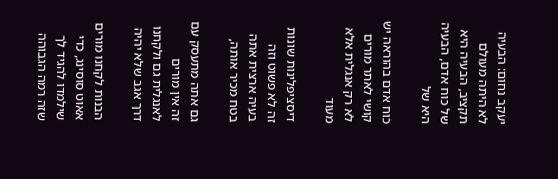יעקב נחום: הבעיה לא היתה מעולם תקציב, הבעיה היא של כוח אדם, הבעיה היא של

כוח אדם בהוראה יש קושי לאתר מורים לא רק אנגלית אלא מעוד

דיסציפלינות שונות זה לא פשוט וזה בעיה ארצית אתה בטח מכיר אותה,

גם אתה מתעסק עם זה אין מורים לאנגלית גם ולקחנו דרך אגב שלא יהיה

הבנות לקחנו מורים אאוט סוסינג, כדי שילמדו להגיד לך שזה רמה הגבוהה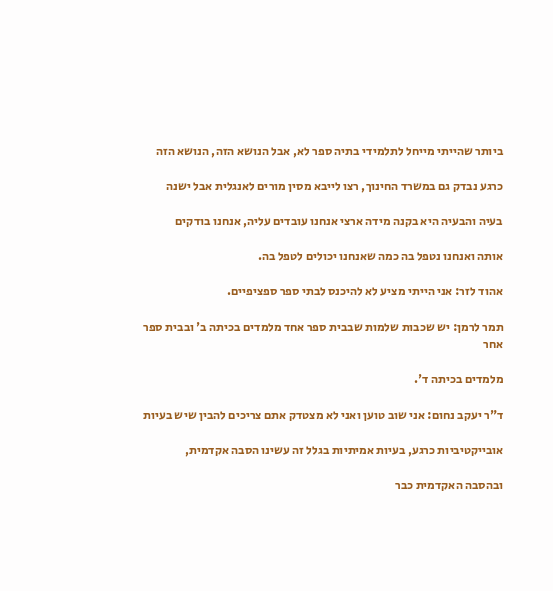ביותר שהייתי מייחל לתלמידי בתיה ספר לא, אבל הנושא הזה, הנושא הזה

כרגע נבדק גם במשרד החינוך, רצו לייבא מסין מורים לאנגלית אבל ישנה

בעיה והבעיה היא בקנה מידה ארצי אנחנו עובדים עליה, אנחנו בודקים

אותה ואנחנו נטפל בה כמה שאנחנו יכולים לטפל בה.

אהוד לזר: אני הייתי מציע לא להיכנס לבתי ספר ספציפיים.

תמר לרמן: יש שכבות שלמות שבבית ספר אחד מלמדים בכיתה ב' ובבית ספר אחר

מלמדים בכיתה ד'.

ד"ר יעקב נחום: אני שוב טוען ואני לא מצטדק אתם צריכים להבין שיש בעיות

אובייקטיביות כרגע, בעיות אמיתיות בגלל זה עשינו הסבה אקדמית,

ובהסבה האקדמית כבר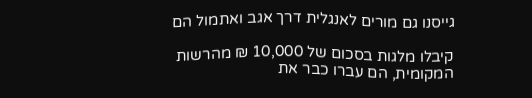גייסנו גם מורים לאנגלית דרך אגב ואתמול הם

קיבלו מלגות בסכום של 10,000 ₪ מהרשות המקומית, הם עברו כבר את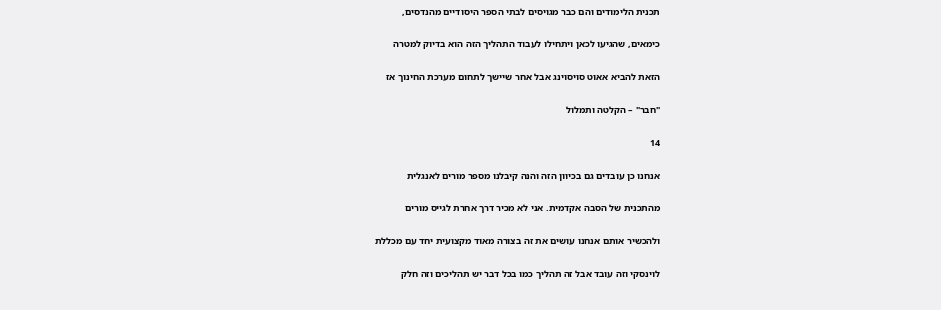תכנית הלימודים והם כבר מגויסים לבתי הספר היסודיים מהנדסים,

כימאים, שהגיעו לכאן ויתחילו לעבוד התהליך הזה הוא בדיוק למטרה

הזאת להביא אאוט סויסוינג אבל אחר שיישך לתחום מערכת החינוך אז

"חבר" – הקלטה ותמלול

14

אנחנו כן עובדים גם בכיוון הזה והנה קיבלנו מספר מורים לאנגלית

מהתכנית של הסבה אקדמית. אני לא מכיר דרך אחרת לגייס מורים

ולהכשיר אותם אנחנו עושים את זה בצורה מאוד מקצועית יחד עם מכללת

לוינסקי וזה עובד אבל זה תהליך כמו בכל דבר יש תהליכים וזה חלק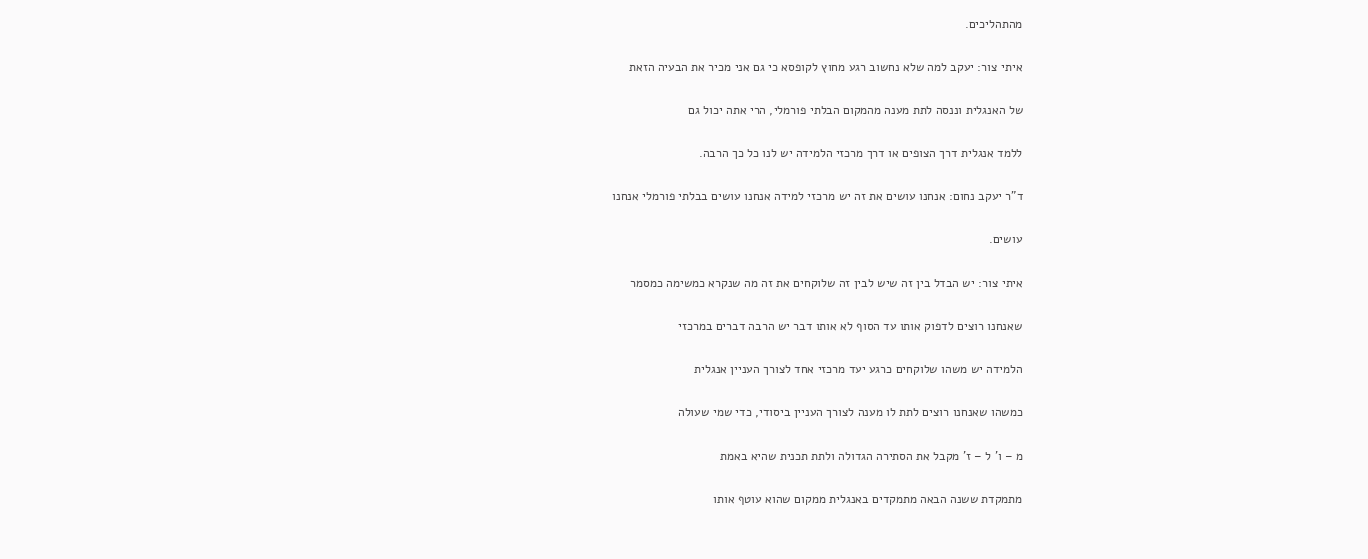מהתהליכים.

איתי צור: יעקב למה שלא נחשוב רגע מחוץ לקופסא כי גם אני מכיר את הבעיה הזאת

של האנגלית וננסה לתת מענה מהמקום הבלתי פורמלי, הרי אתה יכול גם

ללמד אנגלית דרך הצופים או דרך מרכזי הלמידה יש לנו כל כך הרבה.

ד"ר יעקב נחום: אנחנו עושים את זה יש מרכזי למידה אנחנו עושים בבלתי פורמלי אנחנו

עושים.

איתי צור: יש הבדל בין זה שיש לבין זה שלוקחים את זה מה שנקרא כמשימה כמסמר

שאנחנו רוצים לדפוק אותו עד הסוף לא אותו דבר יש הרבה דברים במרכזי

הלמידה יש משהו שלוקחים כרגע יעד מרכזי אחד לצורך העניין אנגלית

כמשהו שאנחנו רוצים לתת לו מענה לצורך העניין ביסודי, כדי שמי שעולה

מ – ו' ל – ז' מקבל את הסתירה הגדולה ולתת תכנית שהיא באמת

מתמקדת ששנה הבאה מתמקדים באנגלית ממקום שהוא עוטף אותו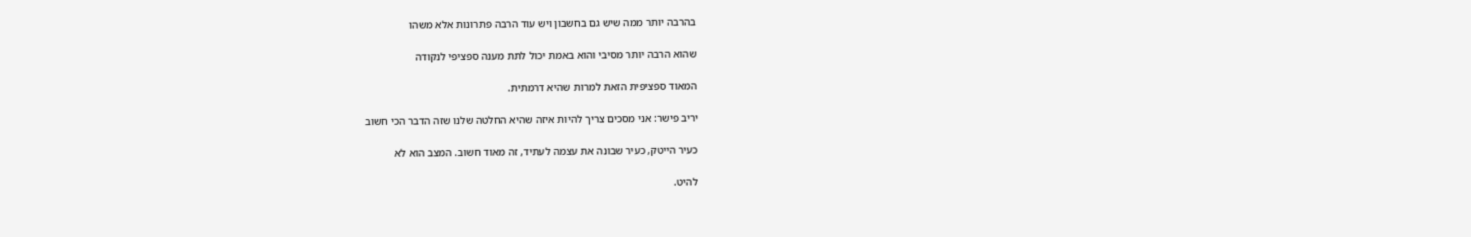בהרבה יותר ממה שיש גם בחשבון ויש עוד הרבה פתרונות אלא משהו

שהוא הרבה יותר מסיבי והוא באמת יכול לתת מענה ספציפי לנקודה

המאוד ספציפית הזאת למרות שהיא דרמתית.

יריב פישר: אני מסכים צריך להיות איזה שהיא החלטה שלנו שזה הדבר הכי חשוב

כעיר הייטק, כעיר שבונה את עצמה לעתיד, זה מאוד חשוב. המצב הוא לא

להיט.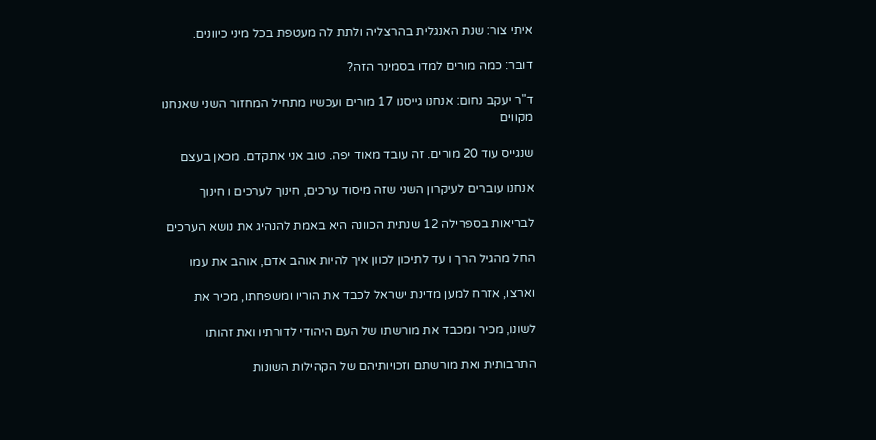איתי צור: שנת האנגלית בהרצליה ולתת לה מעטפת בכל מיני כיוונים.

דובר: כמה מורים למדו בסמינר הזה?

ד"ר יעקב נחום: אנחנו גייסנו 17 מורים ועכשיו מתחיל המחזור השני שאנחנו מקווים

שנגייס עוד 20 מורים. זה עובד מאוד יפה. טוב אני אתקדם. מכאן בעצם

אנחנו עוברים לעיקרון השני שזה מיסוד ערכים, חינוך לערכים ו חינוך

לבריאות בספרילה 12 שנתית הכוונה היא באמת להנהיג את נושא הערכים

החל מהגיל הרך ו עד לתיכון לכוון איך להיות אוהב אדם, אוהב את עמו

וארצו, אזרח למען מדינת ישראל לכבד את הוריו ומשפחתו, מכיר את

לשונו, מכיר ומכבד את מורשתו של העם היהודי לדורתיו ואת זהותו

התרבותית ואת מורשתם וזכויותיהם של הקהילות השונות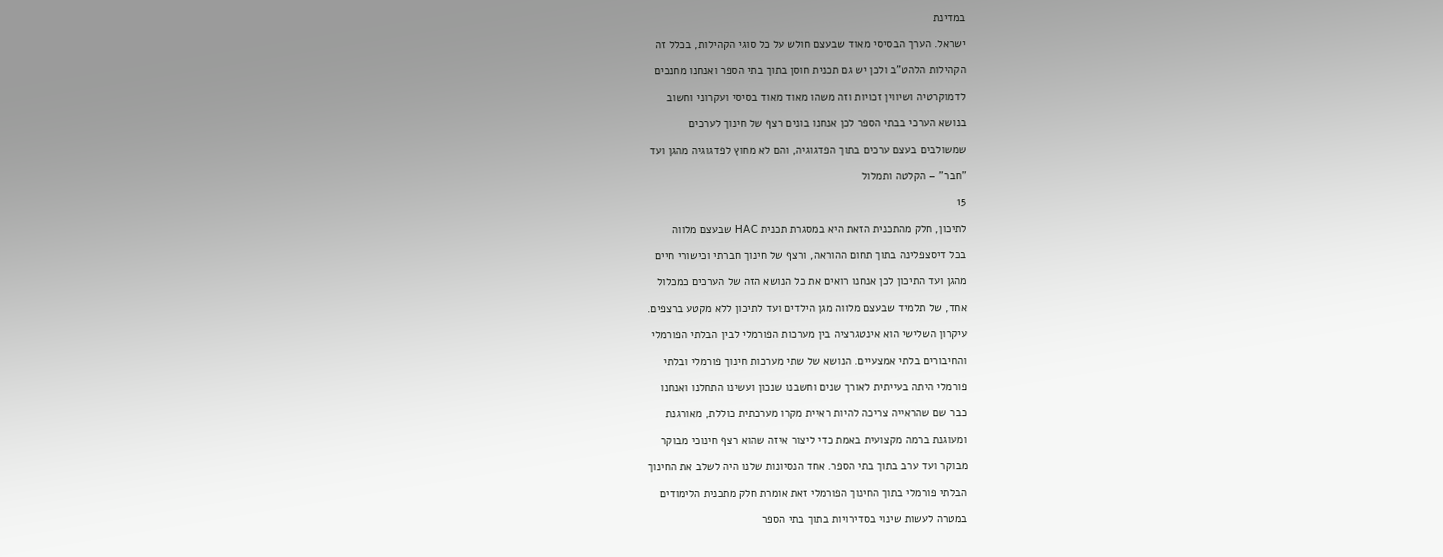במדינת

ישראל. הערך הבסיסי מאוד שבעצם חולש על כל סוגי הקהילות, בכלל זה

הקהילות הלהט"ב ולכן יש גם תכנית חוסן בתוך בתי הספר ואנחנו מחנכים

לדמוקרטיה ושיווין זכויות וזה משהו מאוד מאוד בסיסי ועקרוני וחשוב

בנושא הערכי בבתי הספר לכן אנחנו בונים רצף של חינוך לערכים

שמשולבים בעצם ערכים בתוך הפדגוגיה, והם לא מחוץ לפדגוגיה מהגן ועד

"חבר" – הקלטה ותמלול

15

לתיכון, חלק מהתכנית הזאת היא במסגרת תכנית HAC שבעצם מלווה

בכל דיסצפלינה בתוך תחום ההוראה, ורצף של חינוך חברתי וכישורי חיים

מהגן ועד התיכון לכן אנחנו רואים את כל הנושא הזה של הערכים כמכלול

אחד, של תלמיד שבעצם מלווה מגן הילדים ועד לתיכון ללא מקטע ברצפים.

עיקרון השלישי הוא אינטגרציה בין מערכות הפורמלי לבין הבלתי הפורמלי

והחיבורים בלתי אמצעיים. הנושא של שתי מערכות חינוך פורמלי ובלתי

פורמלי היתה בעייתית לאורך שנים וחשבנו שנכון ועשינו התחלנו ואנחנו

כבר שם שהראייה צריכה להיות ראיית מקרו מערכתית כוללת, מאורגנת

ומעוגנת ברמה מקצועית באמת כדי ליצור איזה שהוא רצף חינוכי מבוקר

מבוקר ועד ערב בתוך בתי הספר. אחד הנסיונות שלנו היה לשלב את החינוך

הבלתי פורמלי בתוך החינוך הפורמלי זאת אומרת חלק מתכנית הלימודים

במטרה לעשות שינוי בסדירויות בתוך בתי הספר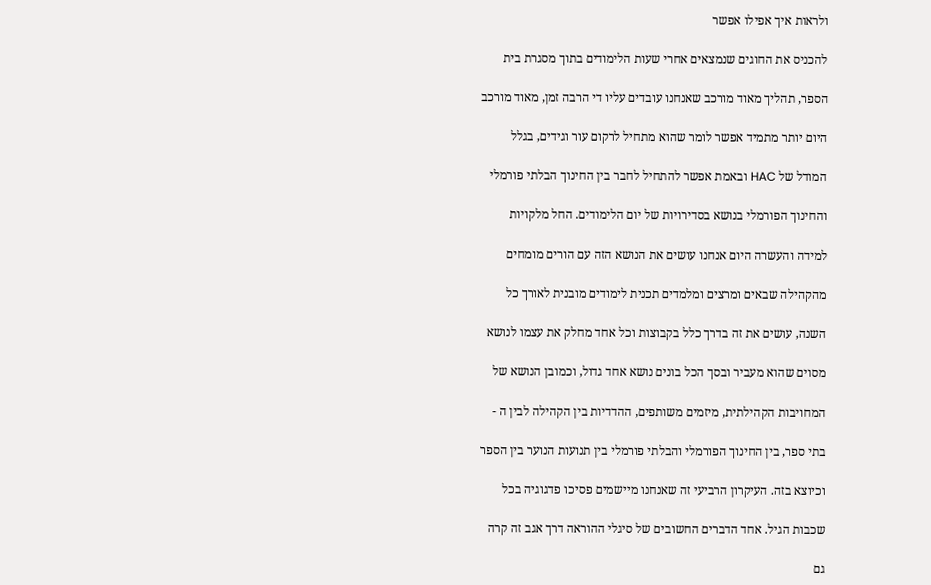ולראות איך אפילו אפשר

להכניס את החוגים שנמצאים אחרי שעות הלימודים בתוך מסגרת בית

הספר, תהליך מאוד מורכב שאנחנו עובדים עליו די הרבה זמן, מאוד מורכב

היום יותר מתמיד אפשר לומר שהוא מתחיל לרקום עור וגידים, בגלל

המודל של HAC ובאמת אפשר להתחיל לחבר בין החינוך הבלתי פורמלי

והחינוך הפורמלי בנושא בסדירויות של יום הלימודים. החל מלקויות

למידה והעשרה היום אנחנו עושים את הנושא הזה עם הורים מומחים

מהקהילה שבאים ומרצים ומלמדים תכנית לימודים מובנית לאורך כל

השנה, עושים את זה בדרך כלל בקבוצות וכל אחד מחלק את עצמו לנושא

מסוים שהוא מעביר ובסך הכל בונים נושא אחד גדול, וכמובן הנושא של

המחויבות הקהילתית, מיזמים משותפים, ההדדיות בין הקהילה לבין ה -

בתי ספר, בין החינוך הפורמלי והבלתי פורמלי בין תנועות הנוער בין הספר

וכיוצא בזה. העיקרון הרביעי זה שאנחנו מיישמים פסיכו פדגוגיה בכל

שכבות הגיל. אחד הדברים החשובים של סיגלי ההוראה דרך אגב זה קרה

גם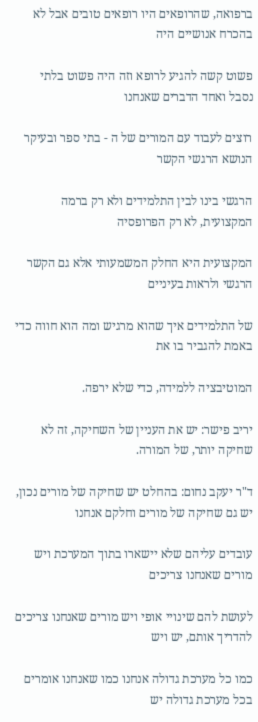ברפואה, שהרופאים היו רופאים טובים אבל לא בהכרח אנושיים היה

פשוט קשה להגיע לרופא וזה היה פשוט בלתי נסבל ואחד הדברים שאנחנו

רוצים לעבוד עם המורים של ה - בתי ספר ובעיקר הנושא הרגשי הקשר

הרגשי בינו לבין התלמידים ולא רק ברמה המקצועית, לא רק הפרופסיה

המקצועית היא החלק המשמעותי אלא גם הקשר הרגשי ולראות בעיניים

של התלמידים איך שהוא מרגיש ומה הוא חווה כדי באמת להגביר בו את

המוטיבציה ללמידה, כדי שלא ירפה.

יריב פישר: יש את העניין של השחיקה, זה לא שחיקה יותר, של המורה.

ד"ר יעקב נחום: בהחלט יש שחיקה של מורים נכון, יש גם שחיקה של מורים וחלקם אנחנו

עובדים עליהם שלא יישארו בתוך המערכת ויש מורים שאנחנו צריכים

לעושת להם שינויי אופי ויש מורים שאנחנו צריכים להדריך אותם, יש ויש

כמו כל מערכת גדולה אנחנו כמו שאנחנו אומרים בכל מערכת גדולה יש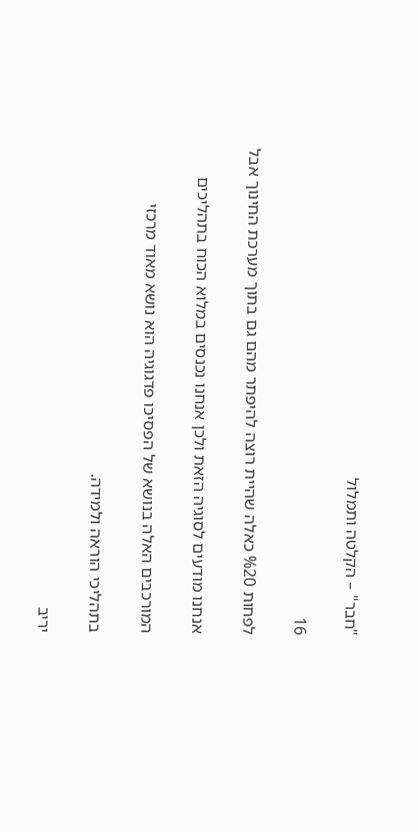"חבר" – הקלטה ותמלול

16

לפחות %20 כאלה שהיית רוצה להיפתר מהם גם בתוך מערכת החינוך אבל

אנחנו מודעים לסוגיה הזאת ולכן אנחנו נכנסים במלוא הכוח בתהליכים

המורכבים האלה בנושא של הפסיכו פדגוגיה הוא נושא מאוד מרכזי

בתהליכי הוראה ולמידה.

יריב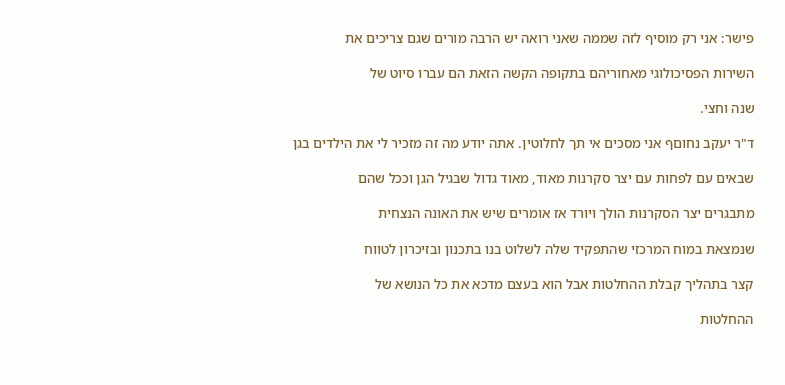פישר: אני רק מוסיף לזה שממה שאני רואה יש הרבה מורים שגם צריכים את

השירות הפסיכולוגי מאחוריהם בתקופה הקשה הזאת הם עברו סיוט של

שנה וחצי.

ד"ר יעקב נחוםף אני מסכים אי תך לחלוטין. אתה יודע מה זה מזכיר לי את הילדים בגן

שבאים עם לפחות עם יצר סקרנות מאוד, מאוד גדול שבגיל הגן וככל שהם

מתבגרים יצר הסקרנות הולך ויורד אז אומרים שיש את האונה הנצחית

שנמצאת במוח המרכזי שהתפקיד שלה לשלוט בנו בתכנון ובזיכרון לטווח

קצר בתהליך קבלת ההחלטות אבל הוא בעצם מדכא את כל הנושא של

ההחלטות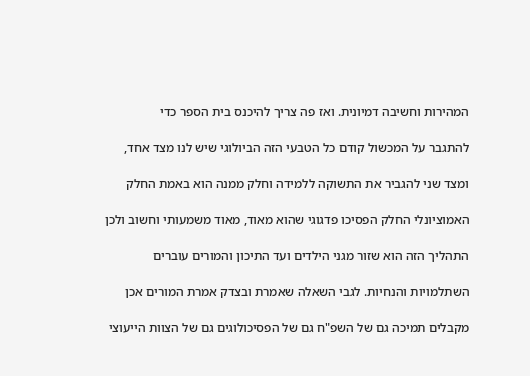המהירות וחשיבה דמיונית. ואז פה צריך להיכנס בית הספר כדי

להתגבר על המכשול קודם כל הטבעי הזה הביולוגי שיש לנו מצד אחד,

ומצד שני להגביר את התשוקה ללמידה וחלק ממנה הוא באמת החלק

האמוציונלי החלק הפסיכו פדגוגי שהוא מאוד, מאוד משמעותי וחשוב ולכן

התהליך הזה הוא שזור מגני הילדים ועד התיכון והמורים עוברים

השתלמויות והנחיות. לגבי השאלה שאמרת ובצדק אמרת המורים אכן

מקבלים תמיכה גם של השפ"ח גם של הפסיכולוגים גם של הצוות הייעוצי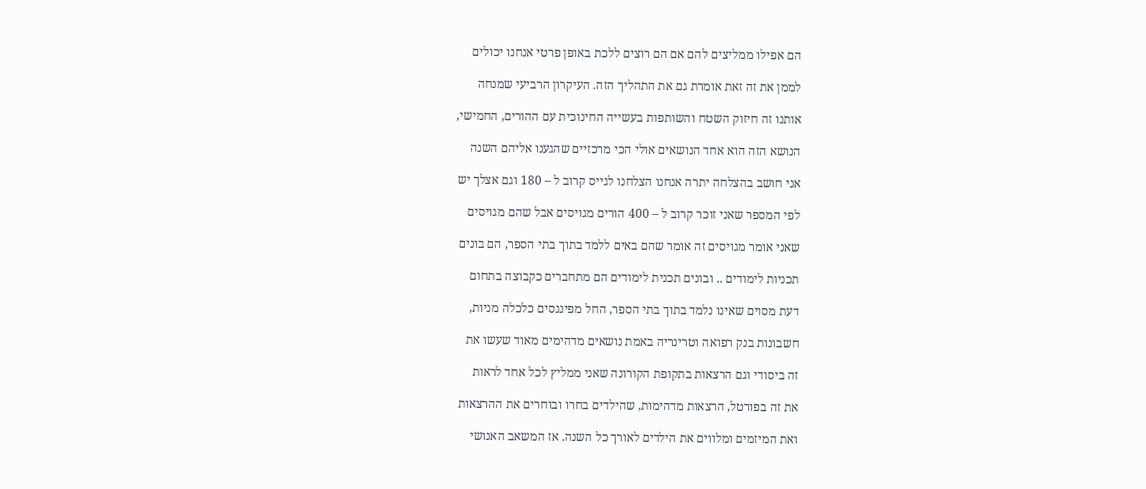הם אפילו ממליצים להם אם הם רוצים ללכת באופן פרטי אנחנו יכולים

לממן את זה זאת אומרת גם את התהליך הזה. העיקרון הרביעי שמנחה

אותנו זה חיזוק השטח והשותפות בעשייה החינוכית עם ההורים, החמישי,

הנושא הזה הוא אחד הנושאים אולי הכי מרכזיים שהגענו אליהם השנה

אני חושב בהצלחה יתרה אנחנו הצלחנו לגייס קרוב ל – 180 וגם אצלך יש

לפי המספר שאני זוכר קרוב ל – 400 הורים מגויסים אבל שהם מגויסים

שאני אומר מגויסים זה אומר שהם באים ללמד בתוך בתי הספר, הם בונים

תכניות לימודים .. ובונים תכנית לימודים הם מתחברים כקבוצה בתחום

דעת מסוים שאינו נלמד בתוך בתי הספר, החל מפיננסים כלכלה מניות,

חשבונות בנק רפואה וטרינריה באמת נושאים מדהימים מאוד שעשו את

זה ביסודי וגם הרצאות בתקופת הקורונה שאני ממליץ לכל אחד לראות

את זה בפורטל, הרצאות מדהימות, שהילדים בחרו ובוחרים את ההרצאות

ואת המיזמים ומלווים את הילדים לאורך כל השנה. אז המשאב האנושי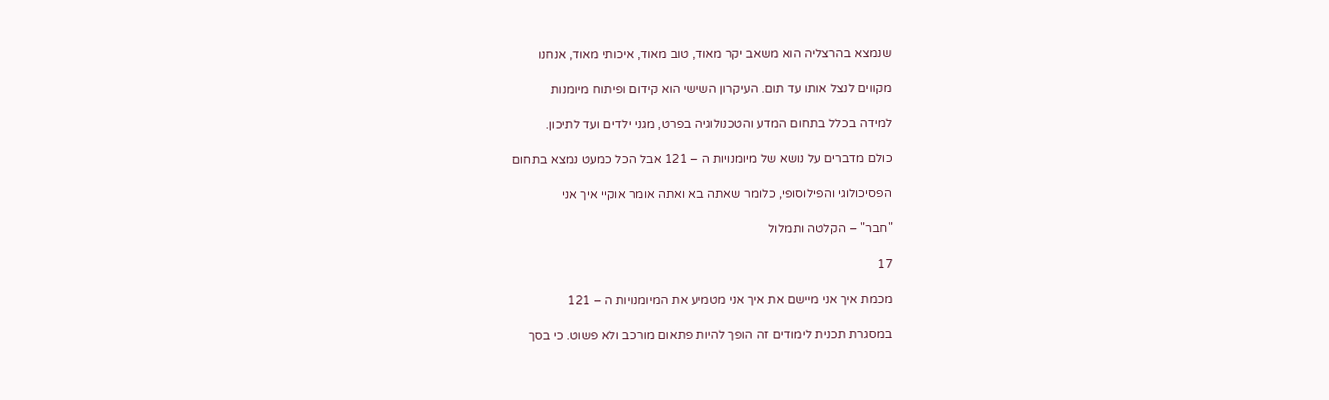שנמצא בהרצליה הוא משאב יקר מאוד, טוב מאוד, איכותי מאוד, אנחנו

מקווים לנצל אותו עד תום. העיקרון השישי הוא קידום ופיתוח מיומנות

למידה בכלל בתחום המדע והטכנולוגיה בפרט, מגני ילדים ועד לתיכון.

כולם מדברים על נושא של מיומנויות ה – 121 אבל הכל כמעט נמצא בתחום

הפסיכולוגי והפילוסופי, כלומר שאתה בא ואתה אומר אוקיי איך אני

"חבר" – הקלטה ותמלול

17

מכמת איך אני מיישם את איך אני מטמיע את המיומנויות ה – 121

במסגרת תכנית לימודים זה הופך להיות פתאום מורכב ולא פשוט. כי בסך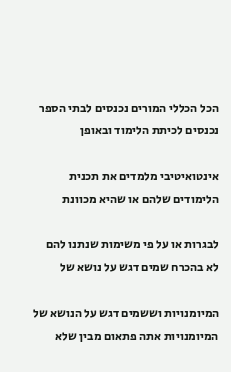הכל הכללי המורים נכנסים לבתי הספר נכנסים לכיתת הלימוד ובאופן

אינטואיטיבי מלמדים את תכנית הלימודים שלהם או שהיא מכוונת

לבגרות או על פי משימות שנתנו להם לא בהכרח שמים דגש על נושא של

המיומנויות וששמים דגש על הנושא של המיומנויות אתה פתאום מבין שלא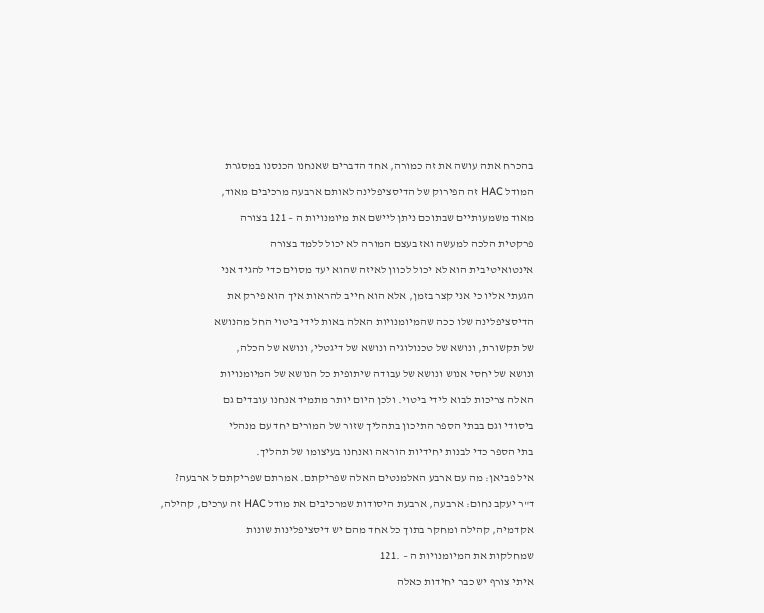בהכרח אתה עושה את זה כמורה, אחד הדברים שאנחנו הכנסנו במסגרת

המודל HAC זה הפירוק של הדיסציפלינה לאותם ארבעה מרכיבים מאוד,

מאוד משמעותיים שבתוכם ניתן ליישם את מיומנויות ה – 121 בצורה

פרקטית הלכה למעשה ואז בעצם המורה לא יכול ללמד בצורה

אינטואיטיבית הוא לא יכול לכוון לאיזה שהוא יעד מסוים כדי להגיד אני

הגעתי אליו כי אני קצר בזמן, אלא הוא חייב להראות איך הוא פירק את

הדיסציפלינה שלו ככה שהמיומנויות האלה באות לידי ביטוי החל מהנושא

של תקשורת, ונושא של טכנולוגיה ונושא של דיגטלי, ונושא של הכלה,

ונושא של יחסי אנוש ונושא של עבודה שיתופית כל הנושא של המיומנויות

האלה צריכות לבוא לידי ביטוי. ולכן היום יותר מתמיד אנחנו עובדים גם

ביסודי וגם בבתי הספר התיכון בתהליך שזור של המורים יחד עם מנהלי

בתי הספר כדי לבנות יחידיות הוראה ואנחנו בעיצומו של תהליך.

איל פביאן: מה עם ארבע האלמנטים האלה שפריקתם. אמרתם שפריקתם ל ארבעה?

ד"ר יעקב נחום: ארבעה, ארבעת היסודות שמרכיבים את מודל HAC זה ערכים, קהילה,

אקדמיה, קהילה ומחקר בתוך כל אחד מהם יש דיסציפלינות שונות

שמחלקות את המיומנויות ה – .121

איתי צורף יש כבר יחידות כאלה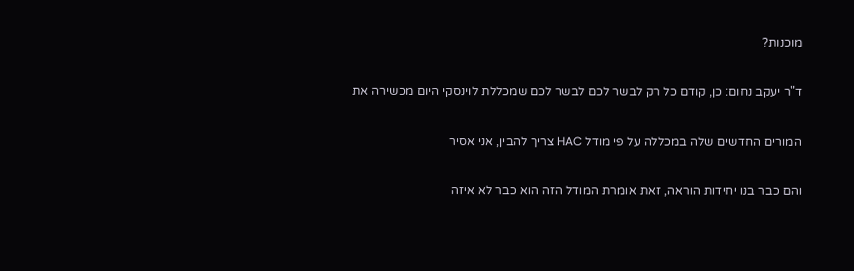מוכנות?

ד"ר יעקב נחום: כן, קודם כל רק לבשר לכם לבשר לכם שמכללת לוינסקי היום מכשירה את

המורים החדשים שלה במכללה על פי מודל HAC צריך להבין, אני אסיר

והם כבר בנו יחידות הוראה, זאת אומרת המודל הזה הוא כבר לא איזה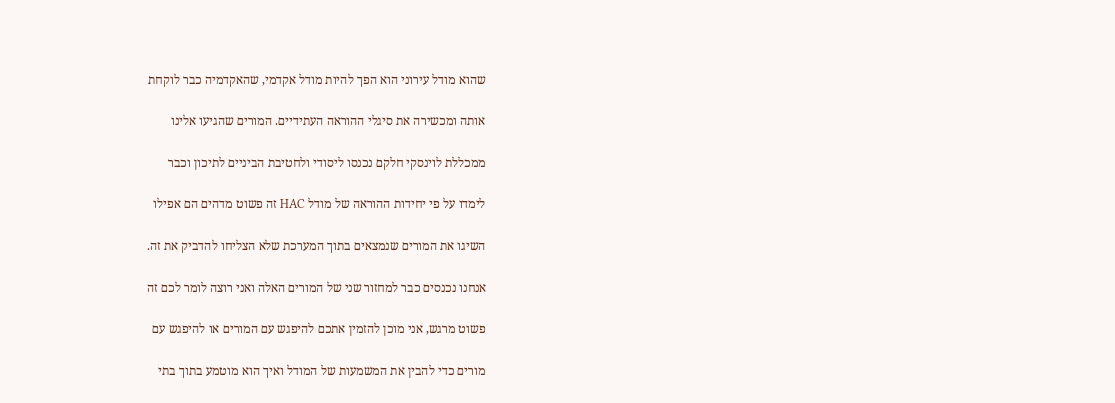שהוא מודל עירוני הוא הפך להיות מודל אקדמי, שהאקדמיה כבר לוקחת

אותה ומכשירה את סיגלי ההוראה העתידיים. המורים שהגיעו אלינו

ממכללת לוינסקי חלקם נכנסו ליסודי ולחטיבת הביניים לתיכון וכבר

לימדו על פי יחידות ההוראה של מודל HAC זה פשוט מדהים הם אפילו

השיגו את המורים שנמצאים בתוך המערכת שלא הצליחו להדביק את זה.

אנחנו נכנסים כבר למחזור שני של המורים האלה ואני רוצה לומר לכם זה

פשוט מרגש, אני מוכן להזמין אתכם להיפגש עם המורים או להיפגש עם

מורים כדי להבין את המשמעות של המודל ואיך הוא מוטמע בתוך בתי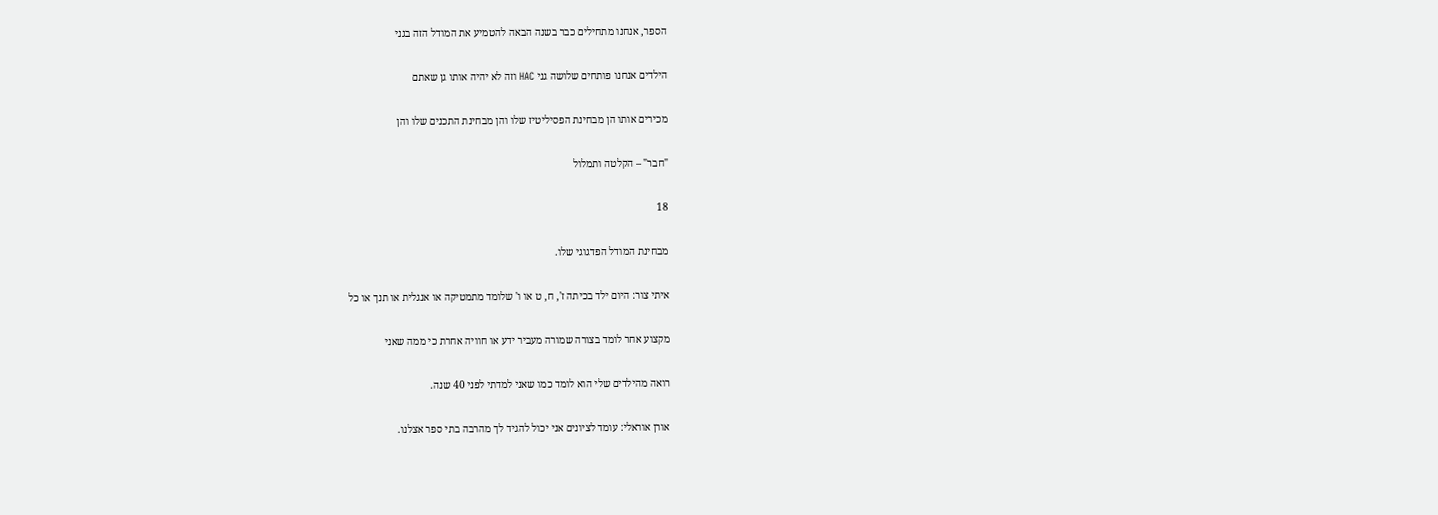הספר, אנחנו מתחילים כבר בשנה הבאה להטמיע את המודל הזה בגני

הילדים אנחנו פותחים שלושה גני HAC וזה לא יהיה אותו גן שאתם

מכירים אותו הן מבחינת הפסיליטיז שלו והן מבחינת התכנים שלו והן

"חבר" – הקלטה ותמלול

18

מבחינת המודל הפדגוגי שלו.

איתי צור: היום ילד בכיתה ז', ח, ט או ו' שלומד מתמטיקה או אנגלית או תנך או כל

מקצוע אחר לומד בצורה שמורה מעביר ידע או חוויה אחרת כי ממה שאני

רואה מהילדים שלי הוא לומד כמו שאני למדתי לפני 40 שנה.

אורן אוראלי: עומד לציונים אני יכול להגיד לך מהרבה בתי ספר אצלנו.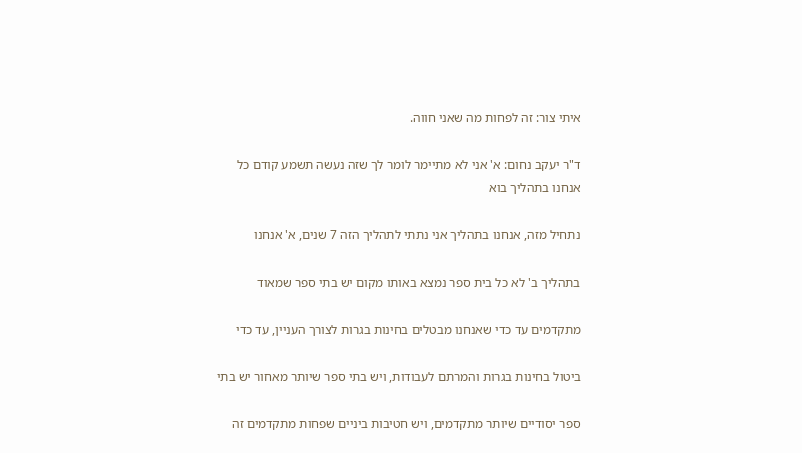איתי צור: זה לפחות מה שאני חווה.

ד"ר יעקב נחום: א' אני לא מתיימר לומר לך שזה נעשה תשמע קודם כל אנחנו בתהליך בוא

נתחיל מזה, אנחנו בתהליך אני נתתי לתהליך הזה 7 שנים, א' אנחנו

בתהליך ב' לא כל בית ספר נמצא באותו מקום יש בתי ספר שמאוד

מתקדמים עד כדי שאנחנו מבטלים בחינות בגרות לצורך העניין, עד כדי

ביטול בחינות בגרות והמרתם לעבודות, ויש בתי ספר שיותר מאחור יש בתי

ספר יסודיים שיותר מתקדמים, ויש חטיבות ביניים שפחות מתקדמים זה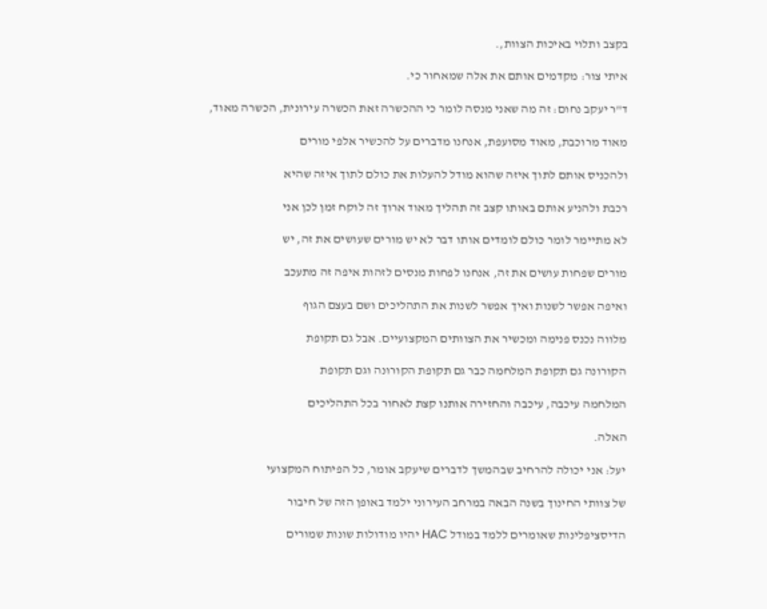בקצב ותלוי באיכות הצוות,.

איתי צור: מקדמים אותם את אלה שמאחור כי.

ד"ר יעקב נחום: זה מה שאני מנסה לומר כי ההכשרה זאת הכשרה עירונית, הכשרה מאוד,

מאוד מרוכבת, מאוד מסועפת, אנחנו מדברים על להכשיר אלפי מורים

ולהכניס אותם לתוך איזה שהוא מודל להעלות את כולם לתוך איזה שהיא

רכבת ולהניע אותם באותו קצב זה תהליך מאוד ארוך זה לוקח זמן לכן אני

לא מתיימר לומר כולם לומדים אותו דבר לא יש מורים שעושים את זה, יש

מורים שפחות עושים את זה, אנחנו לפחות מנסים לזהות איפה זה מתעכב

ואיפה אפשר לשנות ואיך אפשר לשנות את התהליכים ושם בעצם הגוף

מלווה נכנס פנימה ומכשיר את הצוותים המקצועיים. אבל גם תקופת

הקורונה גם תקופת המלחמה כבר גם תקופת הקורונה וגם תקופת

המלחמה עיכבה, עיכבה והחזירה אותנו קצת לאחור בכל התהליכים

האלה.

יעל: אני יכולה להרחיב שבהמשך לדברים שיעקב אומר, כל הפיתוח המקצועי

של צוותי החינוך בשנה הבאה במרחב העירוני ילמד באופן הזה של חיבור

הדיסציפלינות שאומרים ללמד במודל HAC יהיו מודולות שונות שמורים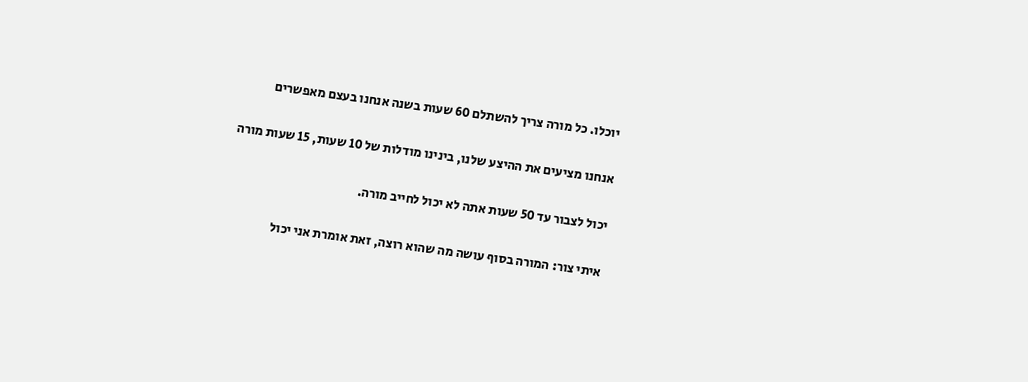יוכלו. כל מורה צריך להשתלם 60 שעות בשנה אנחנו בעצם מאפשרים

אנחנו מציעים את ההיצע שלנו, בינינו מודלות של 10 שעות, 15 שעות מורה

יכול לצבור עד 50 שעות אתה לא יכול לחייב מורה.

איתי צור: המורה בסוף עושה מה שהוא רוצה, זאת אומרת אני יכול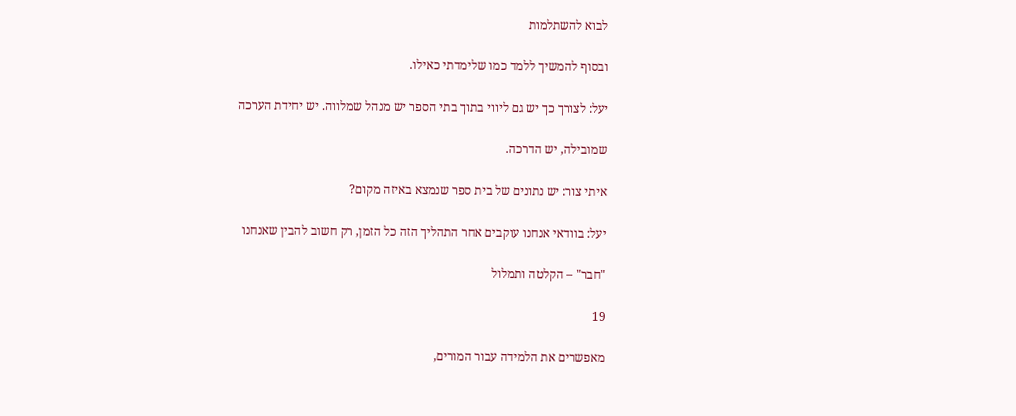לבוא להשתלמות

ובסוף להמשיך ללמד כמו שלימדתי כאילו.

יעל: לצורך כך יש גם ליווי בתוך בתי הספר יש מנהל שמלווה. יש יחידת הערכה

שמובילה, יש הדרכה.

איתי צור: יש נתונים של בית ספר שנמצא באיזה מקום?

יעל: בוודאי אנחנו עוקבים אחר התהליך הזה כל הזמן, רק חשוב להבין שאנחנו

"חבר" – הקלטה ותמלול

19

מאפשרים את הלמידה עבור המורים,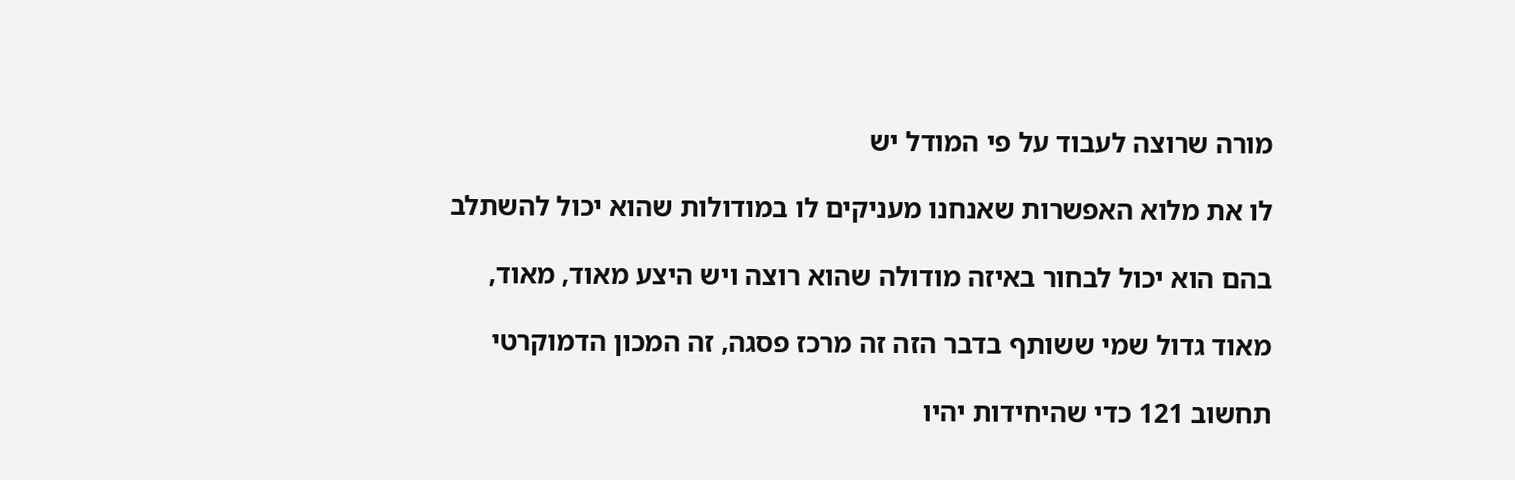מורה שרוצה לעבוד על פי המודל יש

לו את מלוא האפשרות שאנחנו מעניקים לו במודולות שהוא יכול להשתלב

בהם הוא יכול לבחור באיזה מודולה שהוא רוצה ויש היצע מאוד, מאוד,

מאוד גדול שמי ששותף בדבר הזה זה מרכז פסגה, זה המכון הדמוקרטי

תחשוב 121 כדי שהיחידות יהיו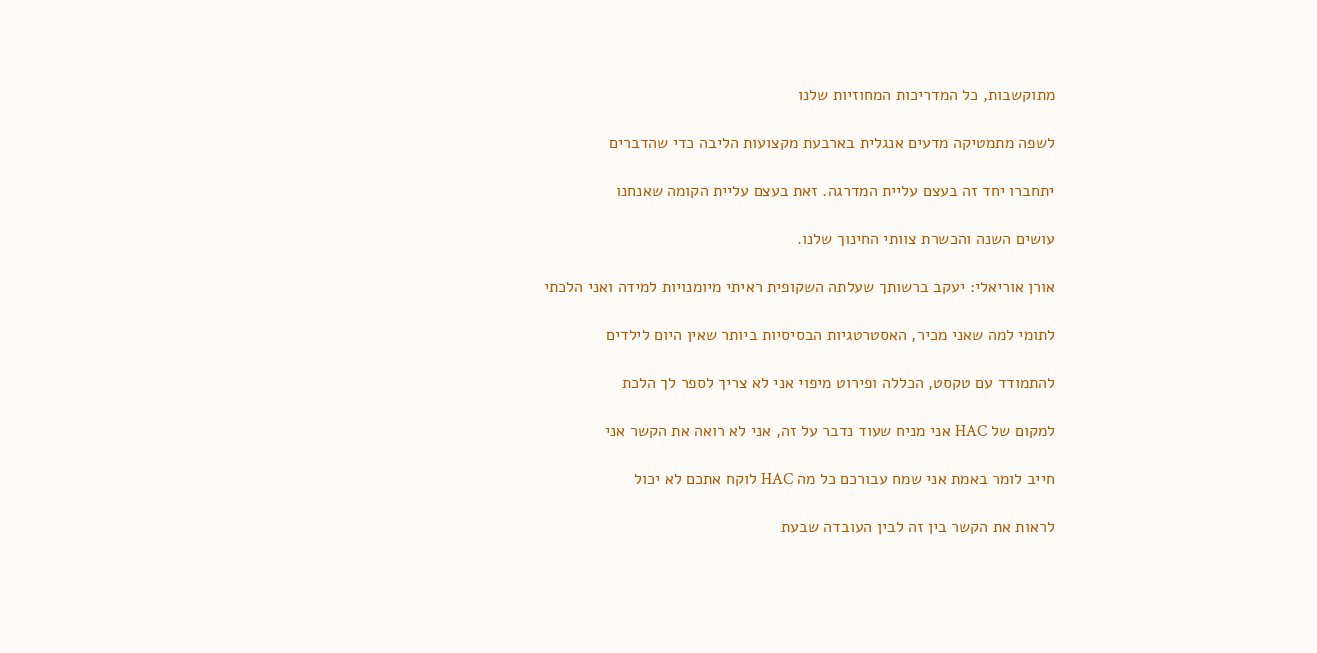מתוקשבות, כל המדריכות המחוזיות שלנו

לשפה מתמטיקה מדעים אנגלית בארבעת מקצועות הליבה כדי שהדברים

יתחברו יחד זה בעצם עליית המדרגה. זאת בעצם עליית הקומה שאנחנו

עושים השנה והכשרת צוותי החינוך שלנו.

אורן אוריאלי: יעקב ברשותך שעלתה השקופית ראיתי מיומנויות למידה ואני הלכתי

לתומי למה שאני מכיר, האסטרטגיות הבסיסיות ביותר שאין היום לילדים

להתמודד עם טקסט, הכללה ופירוט מיפוי אני לא צריך לספר לך הלכת

למקום של HAC אני מניח שעוד נדבר על זה, אני לא רואה את הקשר אני

חייב לומר באמת אני שמח עבורכם כל מה HAC לוקח אתכם לא יכול

לראות את הקשר בין זה לבין העובדה שבעת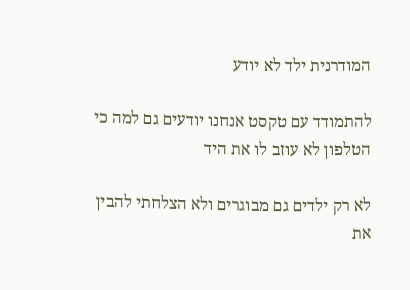המודרנית ילד לא יודע

להתמודד עם טקסט אנחנו יודעים גם למה כי הטלפון לא עוזב לו את היד

לא רק ילדים גם מבוגרים ולא הצלחתי להבין את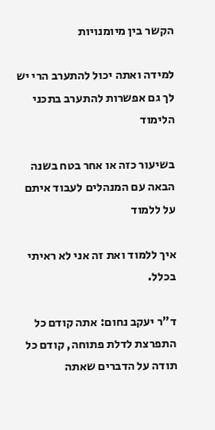הקשר בין מיומנויות

למידה ואתה יכול להתערב הרי יש לך גם אפשרות להתערב בתכני הלימוד

בשיעור כזה או אחר בטח בשנה הבאה עם המנהלים לעבוד איתם על ללמוד

איך ללמוד ואת זה אני לא ראיתי בכלל.

ד"ר יעקב נחום: אתה קודם כל התפרצת לדלת פתוחה, קודם כל תודה על הדברים שאתה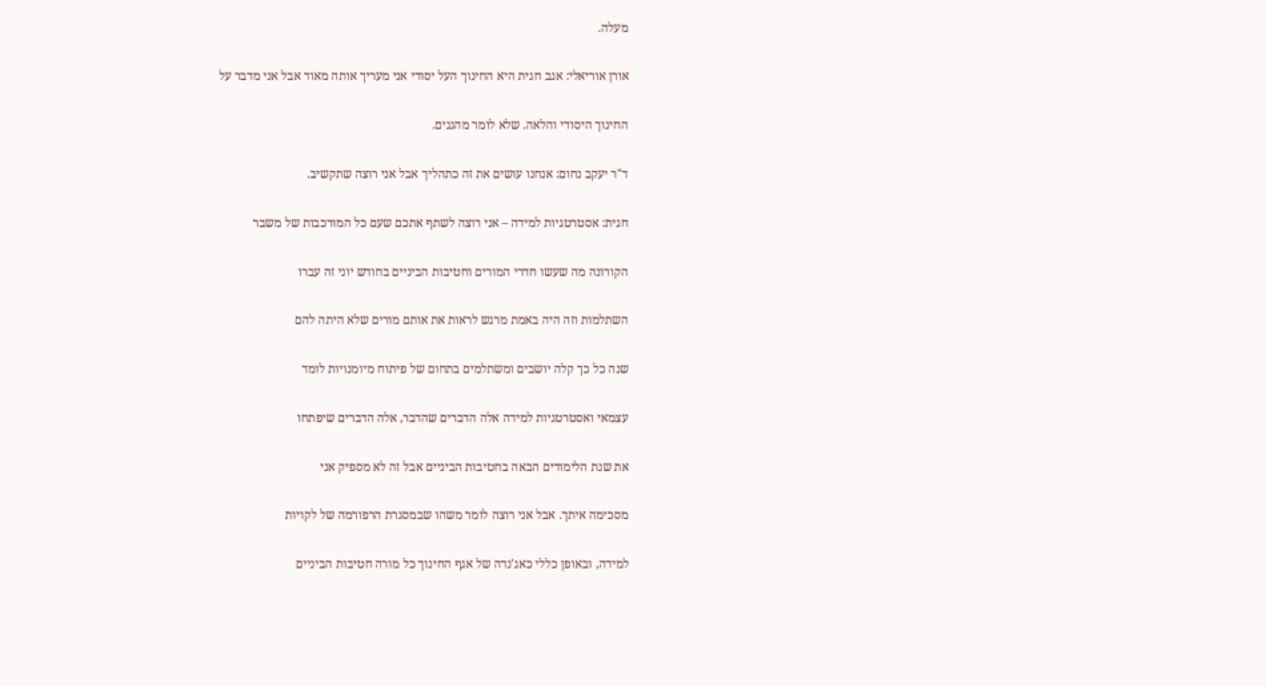מעלה.

אורן אוריאלי: אגב חגית היא החינוך העל יסודי אני מעריך אותה מאוד אבל אני מדבר על

החינוך היסודי והלאה. שלא לומר מהגנים.

ד"ר יעקב נחום: אנחנו עושים את זה כתהליך אבל אני רוצה שתקשיב.

חגית: אסטרטגיות למידה – אני רוצה לשתף אתכם שעם כל המורכבות של משבר

הקורונה מה שעשו חדרי המורים וחטיבות הביניים בחודש יוני זה עברו

השתלמות וזה היה באמת מרגש לראות את אותם מורים שלא היתה להם

שנה כל כך קלה יושבים ומשתלמים בתחום של פיתוח מיומנויות לומד

עצמאי ואסטרטגיות למידה אלה הדברים שהדבר, אלה הדברים שיפתחו

את שנת הלימודים הבאה בחטיבות הביניים אבל זה לא מספיק אני

מסכימה איתך. אבל אני רוצה לומר משהו שבמסגרת הרפורמה של לקויות

למידה, ובאופן כללי כאג'נדה של אגף החינוך כל מורה חטיבות הביניים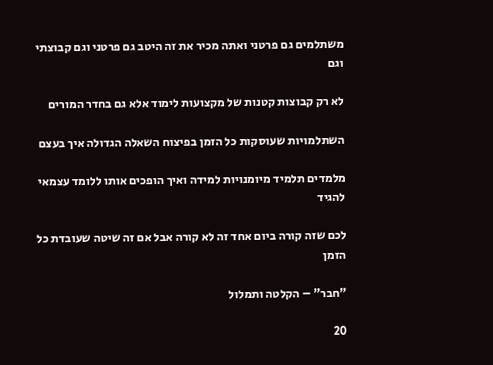משתלמים גם פרטני ואתה מכיר את זה היטב גם פרטני וגם קבוצתי וגם

לא רק קבוצות קטנות של מקצועות לימוד אלא גם בחדר המורים

השתלמויות שעוסקות כל הזמן בפיצוח השאלה הגדולה איך בעצם

מלמדים תלמיד מיומנויות למידה ואיך הופכים אותו ללומד עצמאי להגיד

לכם שזה קורה ביום אחד זה לא קורה אבל אם זה שיטה שעובדת כל הזמן

"חבר" – הקלטה ותמלול

20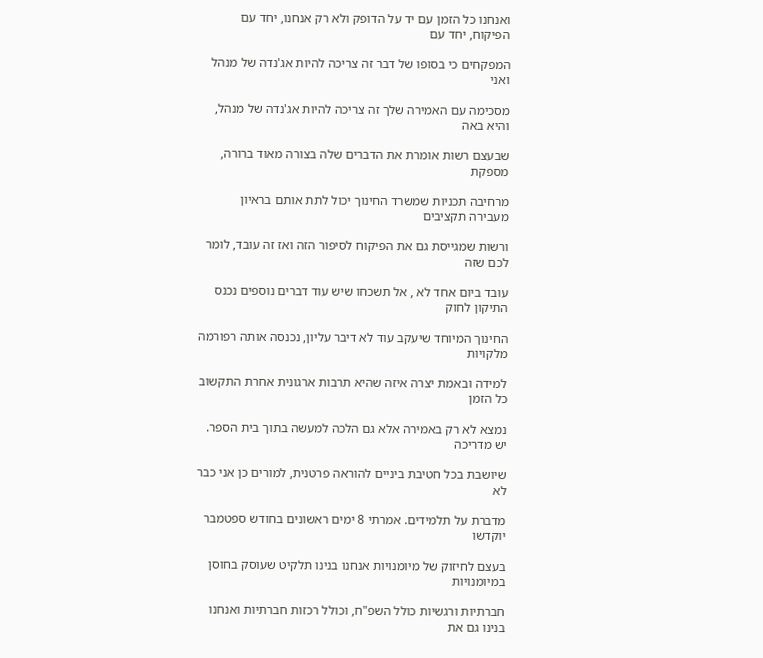ואנחנו כל הזמן עם יד על הדופק ולא רק אנחנו, יחד עם הפיקוח, יחד עם

המפקחים כי בסופו של דבר זה צריכה להיות אג'נדה של מנהל ואני

מסכימה עם האמירה שלך זה צריכה להיות אג'נדה של מנהל, והיא באה

שבעצם רשות אומרת את הדברים שלה בצורה מאוד ברורה, מספקת

מרחיבה תכניות שמשרד החינוך יכול לתת אותם בראיון מעבירה תקציבים

ורשות שמגייסת גם את הפיקוח לסיפור הזה ואז זה עובד, לומר לכם שזה

עובד ביום אחד לא , אל תשכחו שיש עוד דברים נוספים נכנס התיקון לחוק

החינוך המיוחד שיעקב עוד לא דיבר עליון, נכנסה אותה רפורמה מלקויות

למידה ובאמת יצרה איזה שהיא תרבות ארגונית אחרת התקשוב כל הזמן

נמצא לא רק באמירה אלא גם הלכה למעשה בתוך בית הספר. יש מדריכה

שיושבת בכל חטיבת ביניים להוראה פרטנית, למורים כן אני כבר לא

מדברת על תלמידים. אמרתי 8 ימים ראשונים בחודש ספטמבר יוקדשו

בעצם לחיזוק של מיומנויות אנחנו בנינו תלקיט שעוסק בחוסן במיומנויות

חברתיות ורגשיות כולל השפ"ח, וכולל רכזות חברתיות ואנחנו בנינו גם את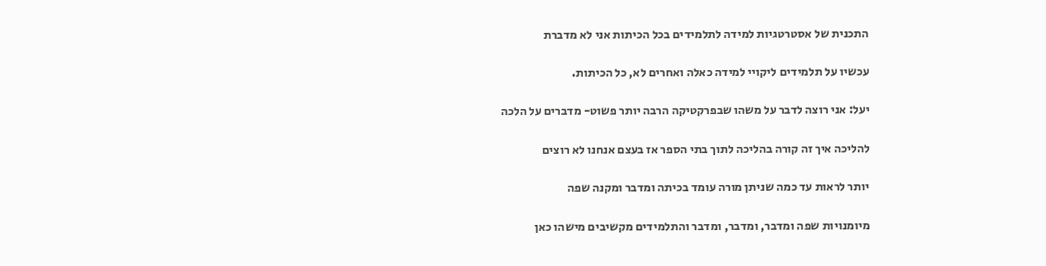התכנית של אסטרטגיות למידה לתלמידים בכל הכיתות אני לא מדברת

עכשיו על תלמידים ליקויי למידה כאלה ואחרים לא, כל הכיתות.

יעל: אני רוצה לדבר על משהו שבפרקטיקה הרבה יותר פשוט- מדברים על הלכה

להליכה איך זה קורה בהליכה לתוך בתי הספר אז בעצם אנחנו לא רוצים

יותר לראות עד כמה שניתן מורה עומד בכיתה ומדבר ומקנה שפה

מיומנויות שפה ומדבר, ומדבר, ומדבר והתלמידים מקשיבים מישהו כאן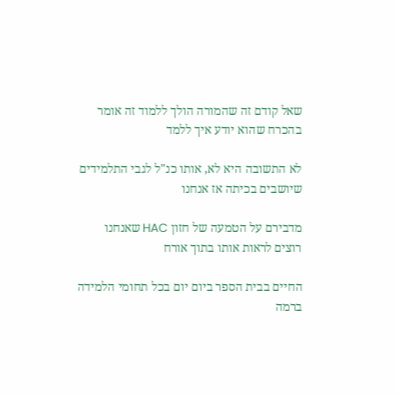שאל קודם זה שהמורה הולך ללמוד זה אומר בהכרח שהוא יודע איך ללמד

לא התשובה היא לא, אותו כנ"ל לגבי התלמידים שיושבים בכיתה אז אנחנו

מדבירם על הטמעה של חזון HAC שאנחנו רוצים לראות אותו בתוך אורח

החיים בבית הספר ביום יום בכל תחומי הלמידה ברמה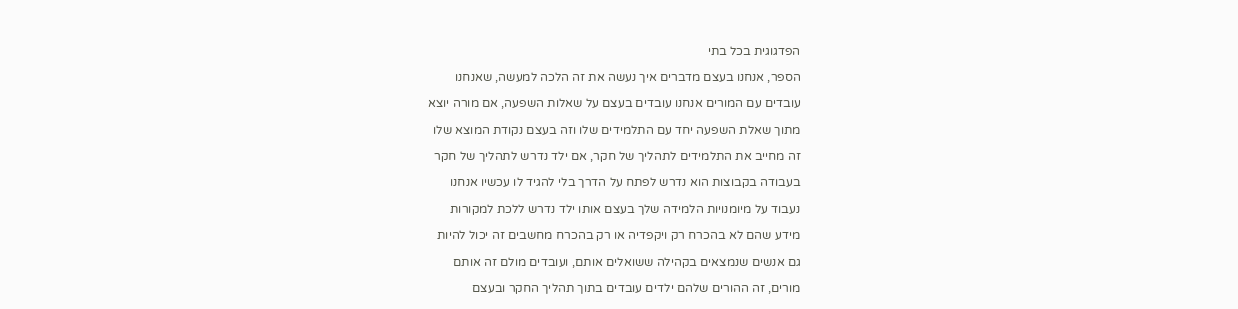הפדגוגית בכל בתי

הספר, אנחנו בעצם מדברים איך נעשה את זה הלכה למעשה, שאנחנו

עובדים עם המורים אנחנו עובדים בעצם על שאלות השפעה, אם מורה יוצא

מתוך שאלת השפעה יחד עם התלמידים שלו וזה בעצם נקודת המוצא שלו

זה מחייב את התלמידים לתהליך של חקר, אם ילד נדרש לתהליך של חקר

בעבודה בקבוצות הוא נדרש לפתח על הדרך בלי להגיד לו עכשיו אנחנו

נעבוד על מיומנויות הלמידה שלך בעצם אותו ילד נדרש ללכת למקורות

מידע שהם לא בהכרח רק ויקפדיה או רק בהכרח מחשבים זה יכול להיות

גם אנשים שנמצאים בקהילה ששואלים אותם, ועובדים מולם זה אותם

מורים, זה ההורים שלהם ילדים עובדים בתוך תהליך החקר ובעצם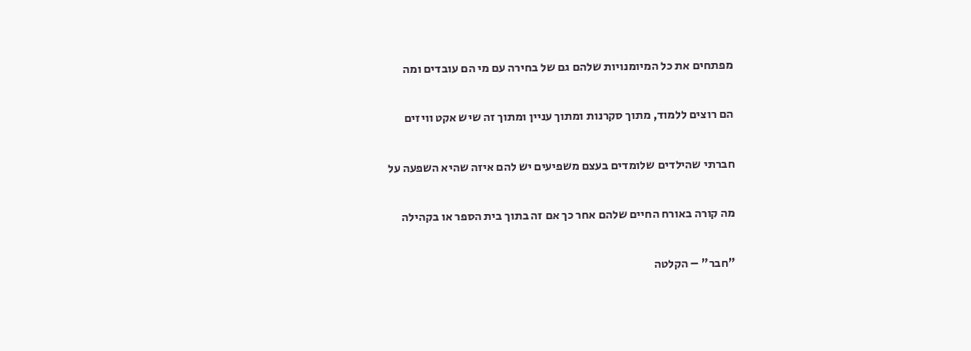מפתחים את כל המיומנויות שלהם גם של בחירה עם מי הם עובדים ומה

הם רוצים ללמוד, מתוך סקרנות ומתוך עניין ומתוך זה שיש אקט וויזים

חברתי שהילדים שלומדים בעצם משפיעים יש להם איזה שהיא השפעה על

מה קורה באורח החיים שלהם אחר כך אם זה בתוך בית הספר או בקהילה

"חבר" – הקלטה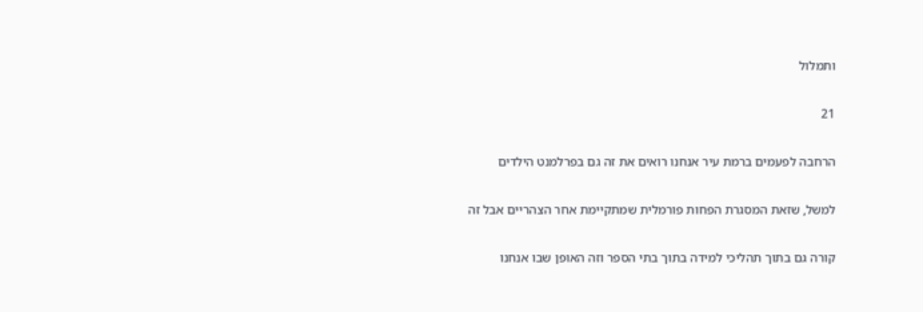ותמלול

21

הרחבה לפעמים ברמת עיר אנחנו רואים את זה גם בפרלמנט הילדים

למשל, שזאת המסגרת הפחות פורמלית שמתקיימת אחר הצהריים אבל זה

קורה גם בתוך תהליכי למידה בתוך בתי הספר וזה האופן שבו אנחנו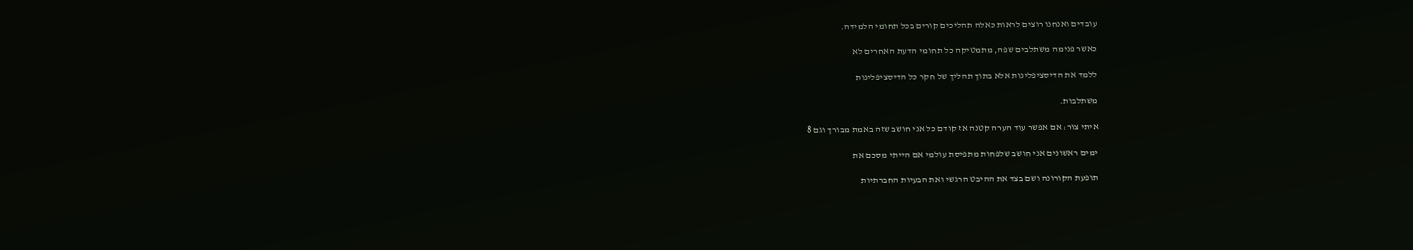עובדים ואנחנו רוצים לראות כאלה תהליכים קורים בכל תחומי הלמידה.

כאשר פנימה משתלבים שפה, מתמטיקה כל תחומי הדעת האחרים לא

ללמד את הדיסציפלינות אלא בתוך תהליך של חקר כל הדיסציפלינות

משתלבות.

איתי צור: אם אפשר עוד הערה קטנה אז קודם כל אני חושב שזה באמת מבורך וגם 8

ימים ראשונים אני חושב שלפחות מתפיסת עולמי אם הייתי מסכם את

תופעת הקורונה ושם בצד את ההיבט הרגשי ואת הבעיות החברתיות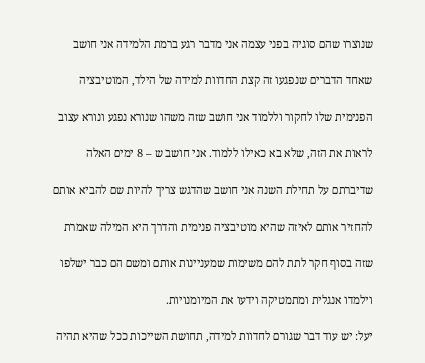שנוצרו שהם סוגיה בפני עצמה אני מדבר רגע ברמת הלמידה אני חושב

שאחד הדברים שנפגעו זה קצת החדוות למידה של הילד, המוטיבציה

הפנימית שלו לחקור וללמוד אני חושב שזה משהו שנורא נפגע ונורא עצוב

לראות את הזה, שלא בא כאילו ללמוד. אני חושב ש – 8 ימים האלה

שדיברתם על תחילת השנה אני חושב שהדגש צריך להיות שם להביא אותם

להחזיר אותם לאיזה שהיא מוטיבציה פנימית והדרך היא המילה שאמרת

שזה בסוף חקר לתת להם משימות שמעניינות אותם ומשם הם כבר ישלפו

וילמדו אנגלית ומתמטיקה וידעו את המיומנויות.

יעל: יש עוד דבר שגורם לחדוות למידה, תחושת השייכות ככל שהיא תהיה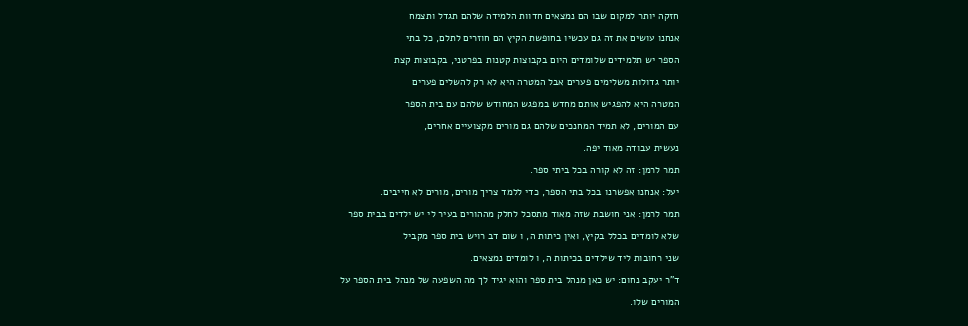חזקה יותר למקום שבו הם נמצאים חדוות הלמידה שלהם תגדל ותצמח

אנחנו עושים את זה גם עכשיו בחופשת הקיץ הם חוזרים לתלם, כל בתי

הספר יש תלמידים שלומדים היום בקבוצות קטנות בפרטני, בקבוצות קצת

יותר גדולות משלימים פערים אבל המטרה היא לא רק להשלים פערים

המטרה היא להפגיש אותם מחדש במפגש המחודש שלהם עם בית הספר

עם המורים, לא תמיד המחנכים שלהם גם מורים מקצועיים אחרים,

נעשית עבודה מאוד יפה.

תמר לרמן: זה לא קורה בכל ביתי ספר.

יעל: אנחנו אפשרנו בכל בתי הספר, כדי ללמד צריך מורים, מורים לא חייבים.

תמר לרמן: אני חושבת שזה מאוד מתסכל לחלק מההורים בעיר לי יש ילדים בבית ספר

שלא לומדים בכלל בקיץ, ואין כיתות ה, ו שום דב רויש בית ספר מקביל

שני רחובות ליד שילדים בכיתות ה, ו לומדים נמצאים.

ד"ר יעקב נחום: יש כאן מנהל בית ספר והוא יגיד לך מה השפעה של מנהל בית הספר על

המורים שלו.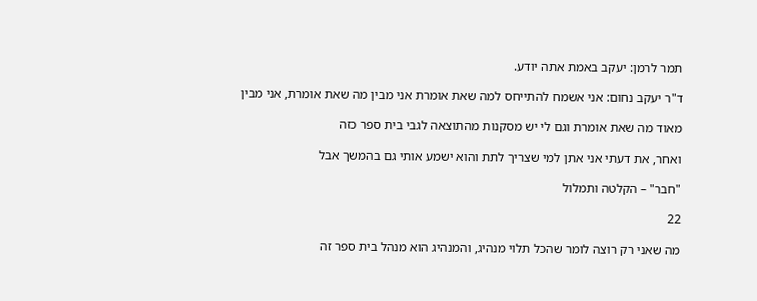תמר לרמן: יעקב באמת אתה יודע.

ד"ר יעקב נחום: אני אשמח להתייחס למה שאת אומרת אני מבין מה שאת אומרת, אני מבין

מאוד מה שאת אומרת וגם לי יש מסקנות מהתוצאה לגבי בית ספר כזה

ואחר, את דעתי אני אתן למי שצריך לתת והוא ישמע אותי גם בהמשך אבל

"חבר" – הקלטה ותמלול

22

מה שאני רק רוצה לומר שהכל תלוי מנהיג, והמנהיג הוא מנהל בית ספר זה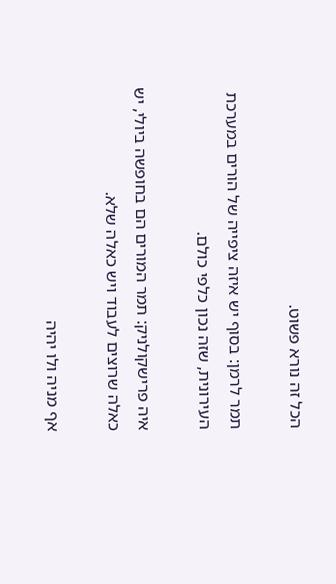הכל זה נורא פשוט.

תמר לרמן: בסוף יש איזה ציפייה של הורים במערכת העירונית, שזה נכון כלפי כולם.

איה פרישקולניק: תמר המורים הם בחופשה ביולי, יש כאלה שרוצים לעבוד ויש כאלה שלא.

אף מניה ולו יהיה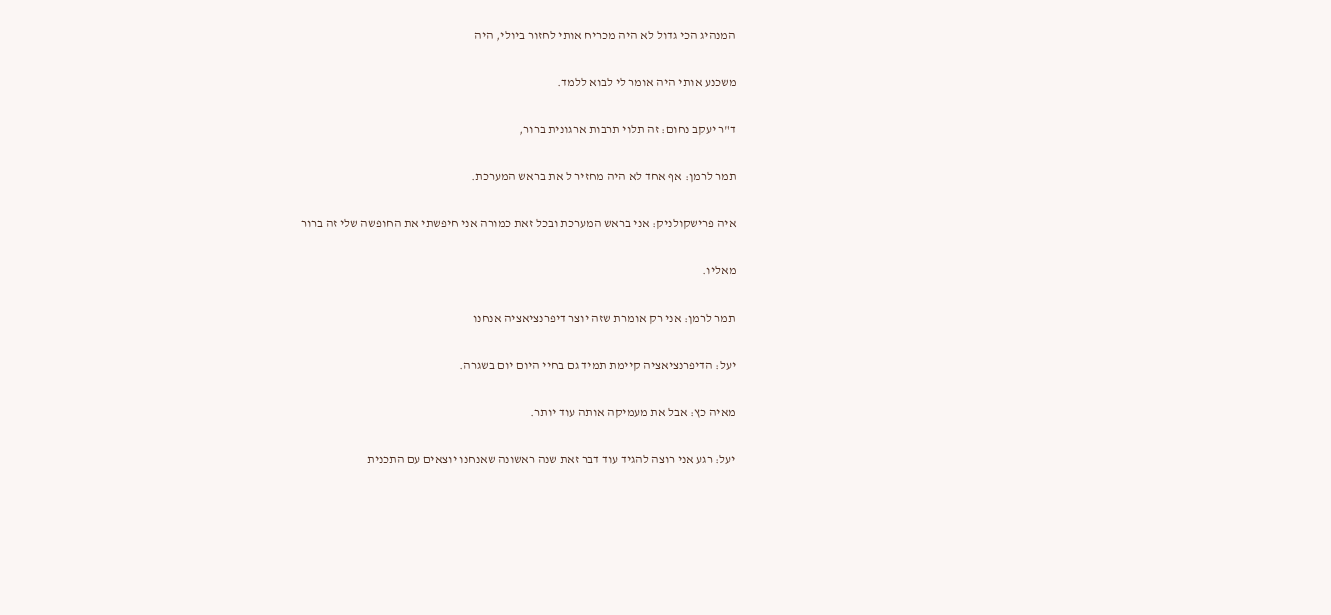המנהיג הכי גדול לא היה מכריח אותי לחזור ביולי, היה

משכנע אותי היה אומר לי לבוא ללמד.

ד"ר יעקב נחום: זה תלוי תרבות ארגונית ברור,

תמר לרמן: אף אחד לא היה מחזיר ל את בראש המערכת.

איה פרישקולניק: אני בראש המערכת ובכל זאת כמורה אני חיפשתי את החופשה שלי זה ברור

מאליו.

תמר לרמן: אני רק אומרת שזה יוצר דיפרנציאציה אנחנו

יעל: הדיפרנציאציה קיימת תמיד גם בחיי היום יום בשגרה.

מאיה כץ: אבל את מעמיקה אותה עוד יותר.

יעל: רגע אני רוצה להגיד עוד דבר זאת שנה ראשונה שאנחנו יוצאים עם התכנית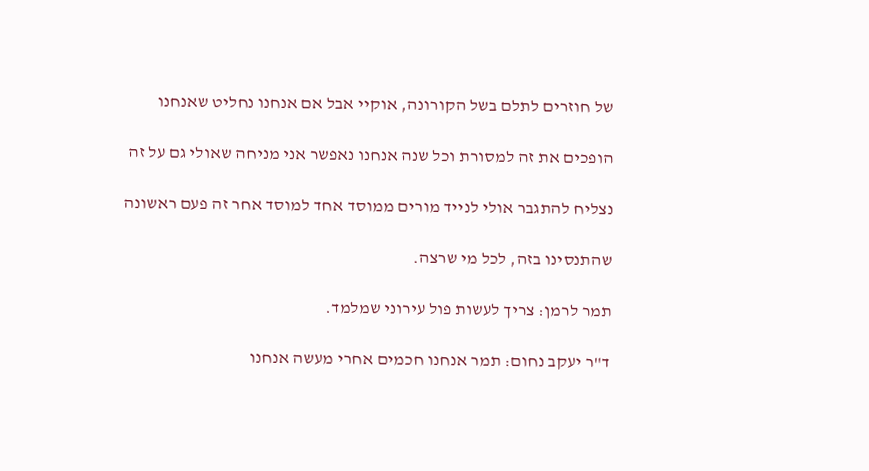של חוזרים לתלם בשל הקורונה, אוקיי אבל אם אנחנו נחליט שאנחנו

הופכים את זה למסורת וכל שנה אנחנו נאפשר אני מניחה שאולי גם על זה

נצליח להתגבר אולי לנייד מורים ממוסד אחד למוסד אחר זה פעם ראשונה

שהתנסינו בזה, לכל מי שרצה.

תמר לרמן: צריך לעשות פול עירוני שמלמד.

ד"ר יעקב נחום: תמר אנחנו חכמים אחרי מעשה אנחנו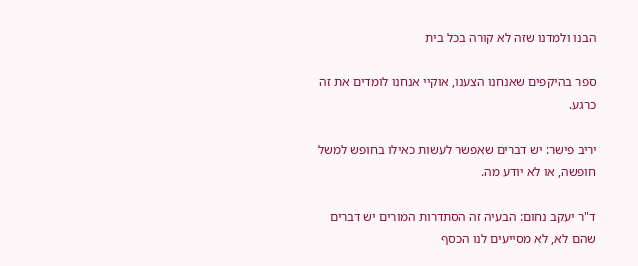הבנו ולמדנו שזה לא קורה בכל בית

ספר בהיקפים שאנחנו הצענו, אוקיי אנחנו לומדים את זה כרגע.

יריב פישר: יש דברים שאפשר לעשות כאילו בחופש למשל חופשה, או לא יודע מה.

ד"ר יעקב נחום: הבעיה זה הסתדרות המורים יש דברים שהם לא, לא מסייעים לנו הכסף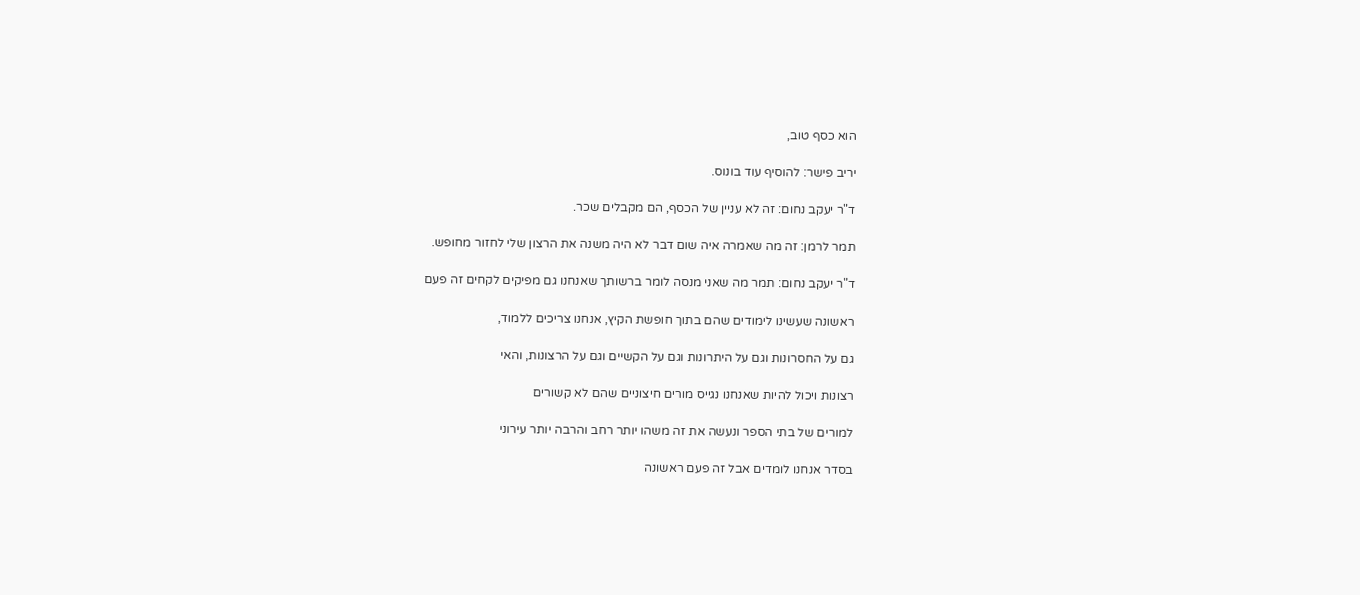הוא כסף טוב,

יריב פישר: להוסיף עוד בונוס.

ד"ר יעקב נחום: זה לא עניין של הכסף, הם מקבלים שכר.

תמר לרמן: זה מה שאמרה איה שום דבר לא היה משנה את הרצון שלי לחזור מחופש.

ד"ר יעקב נחום: תמר מה שאני מנסה לומר ברשותך שאנחנו גם מפיקים לקחים זה פעם

ראשונה שעשינו לימודים שהם בתוך חופשת הקיץ, אנחנו צריכים ללמוד,

גם על החסרונות וגם על היתרונות וגם על הקשיים וגם על הרצונות, והאי

רצונות ויכול להיות שאנחנו נגייס מורים חיצוניים שהם לא קשורים

למורים של בתי הספר ונעשה את זה משהו יותר רחב והרבה יותר עירוני

בסדר אנחנו לומדים אבל זה פעם ראשונה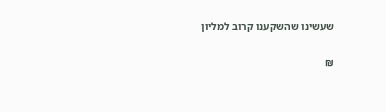שעשינו שהשקענו קרוב למליון

₪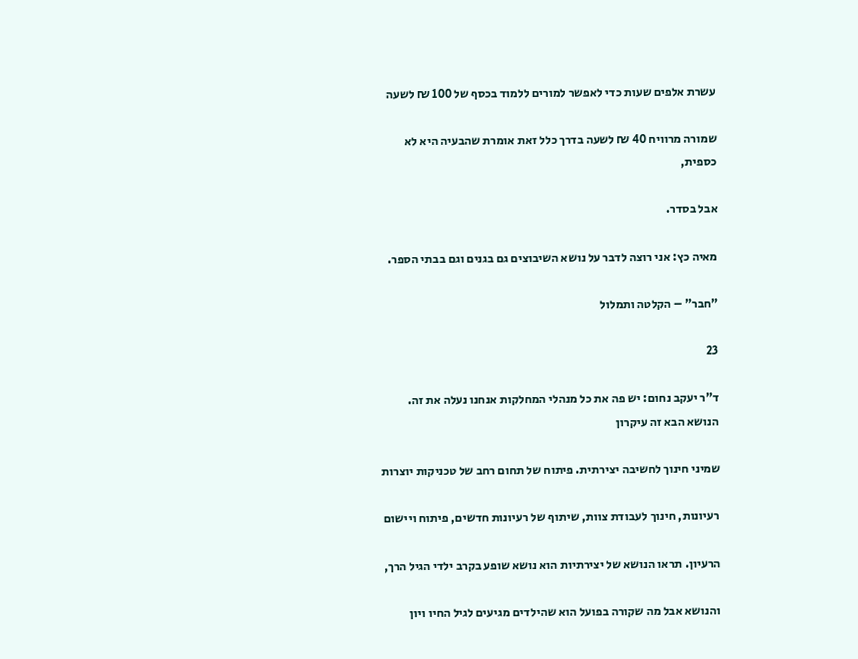עשרת אלפים שעות כדי לאפשר למורים ללמוד בכסף של 100 ₪ לשעה

שמורה מרוויח 40 ₪ לשעה בדרך כלל זאת אומרת שהבעיה היא לא כספית,

אבל בסדר.

מאיה כץ: אני רוצה לדבר על נושא השיבוצים גם בגנים וגם בבתי הספר.

"חבר" – הקלטה ותמלול

23

ד"ר יעקב נחום: יש פה את כל מנהלי המחלקות אנחנו נעלה את זה. הנושא הבא זה עיקרון

שמיני חינוך לחשיבה יצירתית. פיתוח של תחום רחב של טכניקות יוצרות

רעיונות, חינוך לעבודת צוות, שיתוף של רעיונות חדשים, פיתוח ויישום

הרעיון. תראו הנושא של יצירתיות הוא נושא שופע בקרב ילדי הגיל הרך,

והנושא אבל מה שקורה בפועל הוא שהילדים מגיעים לגיל החיו ויון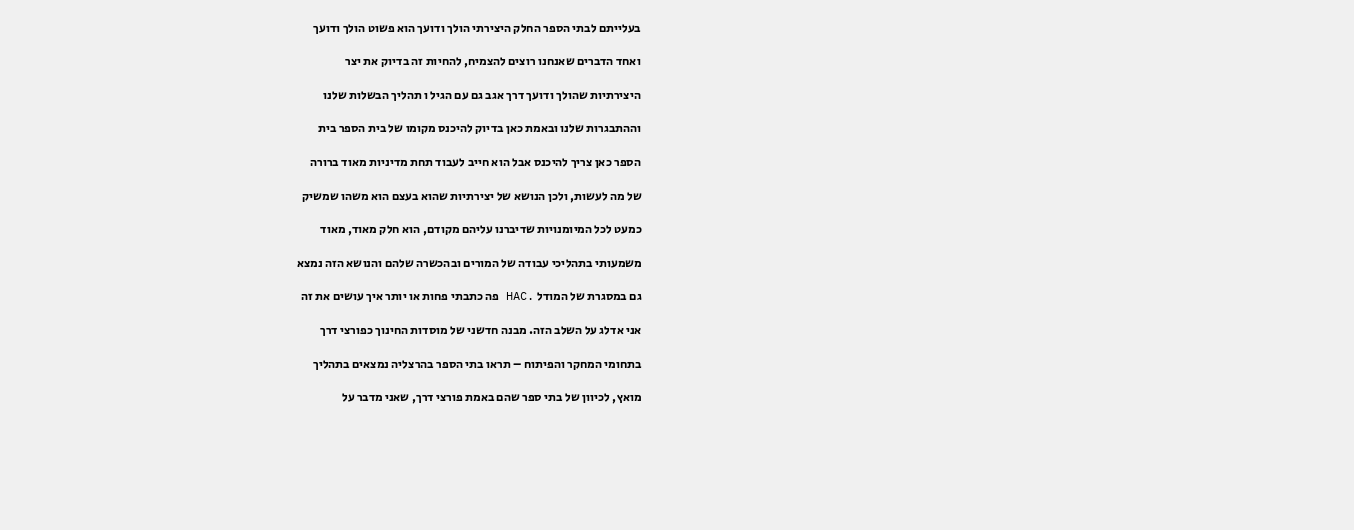בעלייתם לבתי הספר החלק היצירתי הולך ודועך הוא פשוט הולך ודועך

ואחד הדברים שאנחנו רוצים להצמיח, להחיות זה בדיוק את יצר

היצירתיות שהולך ודועך דרך אגב גם עם הגיל ו תהליך הבשלות שלנו

וההתבגרות שלנו ובאמת כאן בדיוק להיכנס מקומו של בית הספר בית

הספר כאן צריך להיכנס אבל הוא חייב לעבוד תחת מדיניות מאוד ברורה

של מה לעשות, ולכן הנושא של יצירתיות שהוא בעצם הוא משהו שמשיק

כמעט לכל המיומנויות שדיברנו עליהם מקודם, הוא חלק מאוד, מאוד

משמעותי בתהליכי עבודה של המורים ובהכשרה שלהם והנושא הזה נמצא

גם במסגרת של המודל .HAC פה כתבתי פחות או יותר איך עושים את זה

אני אדלג על השלב הזה. מבנה חדשני של מוסדות החינוך כפורצי דרך

בתחומי המחקר והפיתוח – תראו בתי הספר בהרצליה נמצאים בתהליך

מואץ, לכיוון של בתי ספר שהם באמת פורצי דרך, שאני מדבר על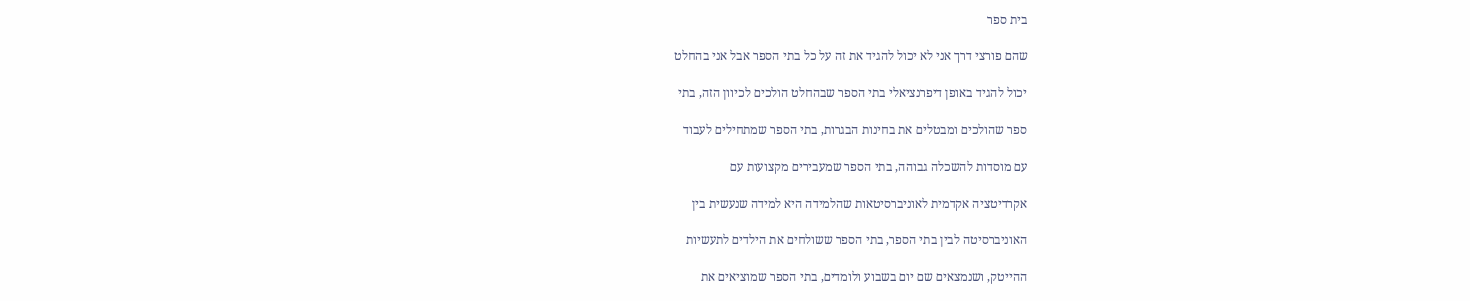בית ספר

שהם פורצי דרך אני לא יכול להגיד את זה על כל בתי הספר אבל אני בהחלט

יכול להגיד באופן דיפרנציאלי בתי הספר שבהחלט הולכים לכיוון הזה, בתי

ספר שהולכים ומבטלים את בחינות הבגרות, בתי הספר שמתחילים לעבוד

עם מוסדות להשכלה גבוהה, בתי הספר שמעבירים מקצועות עם

אקרדיטציה אקדמית לאוניברסיטאות שהלמידה היא למידה שנעשית בין

האוניברסיטה לבין בתי הספר, בתי הספר ששולחים את הילדים לתעשיות

ההייטק, ושנמצאים שם יום בשבוע ולומדים, בתי הספר שמוציאים את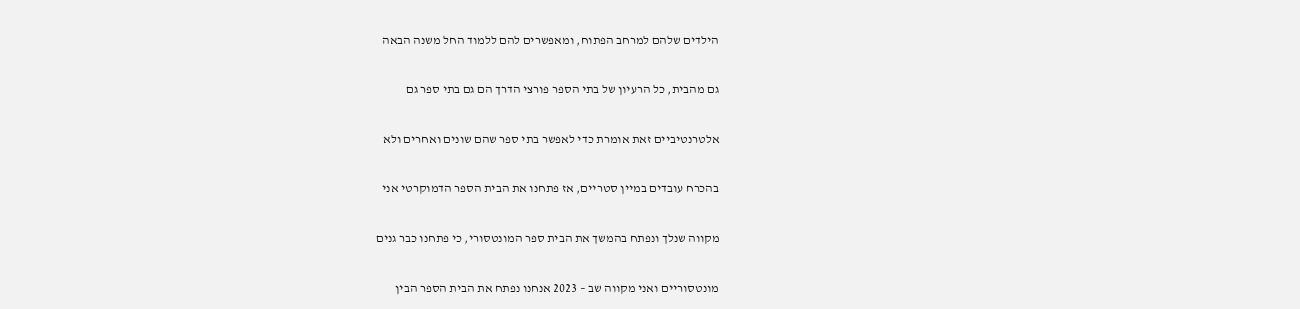הילדים שלהם למרחב הפתוח, ומאפשרים להם ללמוד החל משנה הבאה

גם מהבית, כל הרעיון של בתי הספר פורצי הדרך הם גם בתי ספר גם

אלטרנטיביים זאת אומרת כדי לאפשר בתי ספר שהם שונים ואחרים ולא

בהכרח עובדים במיין סטריים, אז פתחנו את הבית הספר הדמוקרטי אני

מקווה שנלך ונפתח בהמשך את הבית ספר המונטסורי, כי פתחנו כבר גנים

מונטסוריים ואני מקווה שב – 2023 אנחנו נפתח את הבית הספר הבין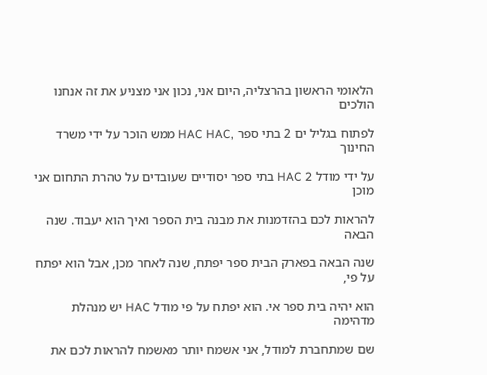הלאומי הראשון בהרצליה, היום אני, נכון אני מצניע את זה אנחנו הולכים

לפתוח בגליל ים 2 בתי ספר ,HAC HAC ממש הוכר על ידי משרד החינוך

על ידי מודל HAC 2 בתי ספר יסודיים שעובדים על טהרת התחום אני מוכן

להראות לכם בהזדמנות את מבנה בית הספר ואיך הוא יעבוד. שנה הבאה

שנה הבאה בפארק הבית ספר יפתח, שנה לאחר מכן, אבל הוא יפתח על פי,

הוא יהיה בית ספר אי. הוא יפתח על פי מודל HAC יש מנהלת מדהימה

שם שמתחברת למודל, אני אשמח יותר מאשמח להראות לכם את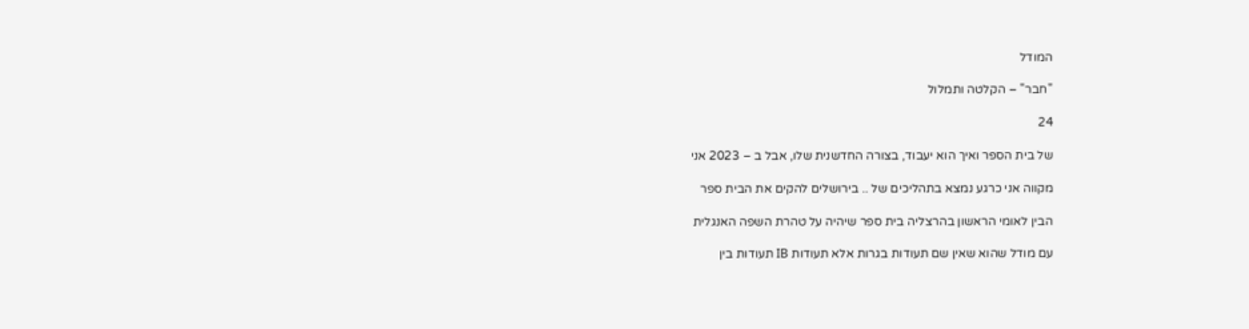המודל

"חבר" – הקלטה ותמלול

24

של בית הספר ואיך הוא יעבוד, בצורה החדשנית שלו, אבל ב – 2023 אני

מקווה אני כרגע נמצא בתהליכים של .. בירושלים להקים את הבית ספר

הבין לאומי הראשון בהרצליה בית ספר שיהיה על טהרת השפה האנגלית

עם מודל שהוא שאין שם תעודות בגרות אלא תעודות IB תעודות בין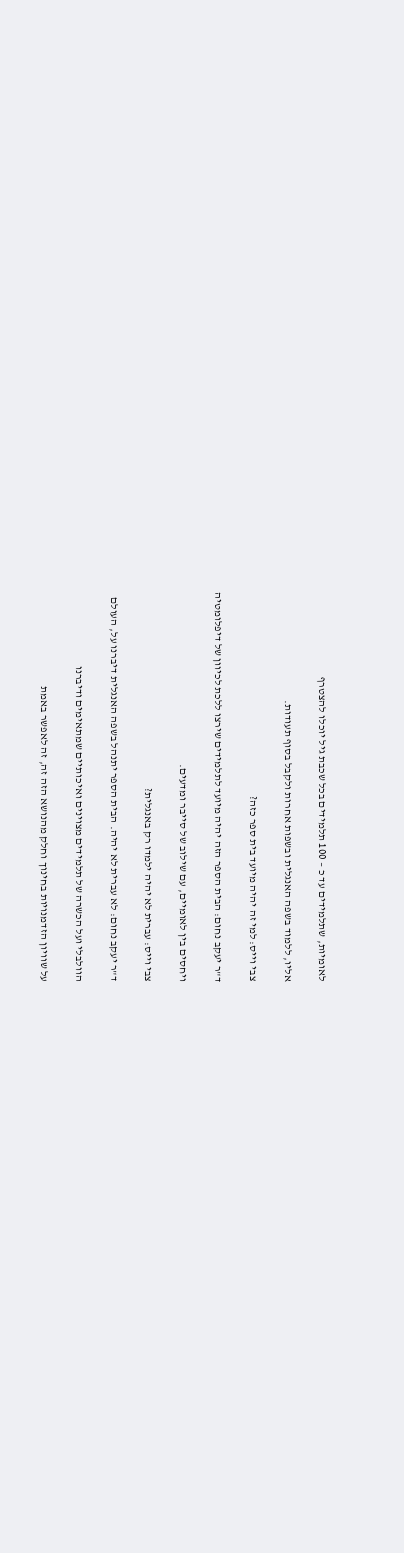לאומיות, שתלמידים עד כ – 100 תלמידים בכל שכבת גיל יוכלו להצטרף

אליו, ללמוד בשפה האנגלית ובשפות אחרות ולקבל בסוף תעודות.

צבי וייס: למי זה יהיה מיועד בית ספר כזה?

ד"ר יעקב נחום: הבית הספר הזה יהיה מיועד לתלמידים שירצו ללכת לכיוון של דיפלומטיה

ויחסים בין לאומיים, עם שילוב של סייבר ומדעים.

צבי וייס: עברית לא יהיה ילמדו רק באנגלית?

ד"ר יעקב נחום: לא עברית לא יהיה. הבית הספר יתנהל בשפה האנגלית דיברנו על, העולם

הוולבלי ועל הכשרה של תלמידים מצוינים ואיכותיים שמתאימים ודיברנו

על שוויון הזדמנויות בחינוך וחלק מהנושא הזה זה, זה לאפשר באמת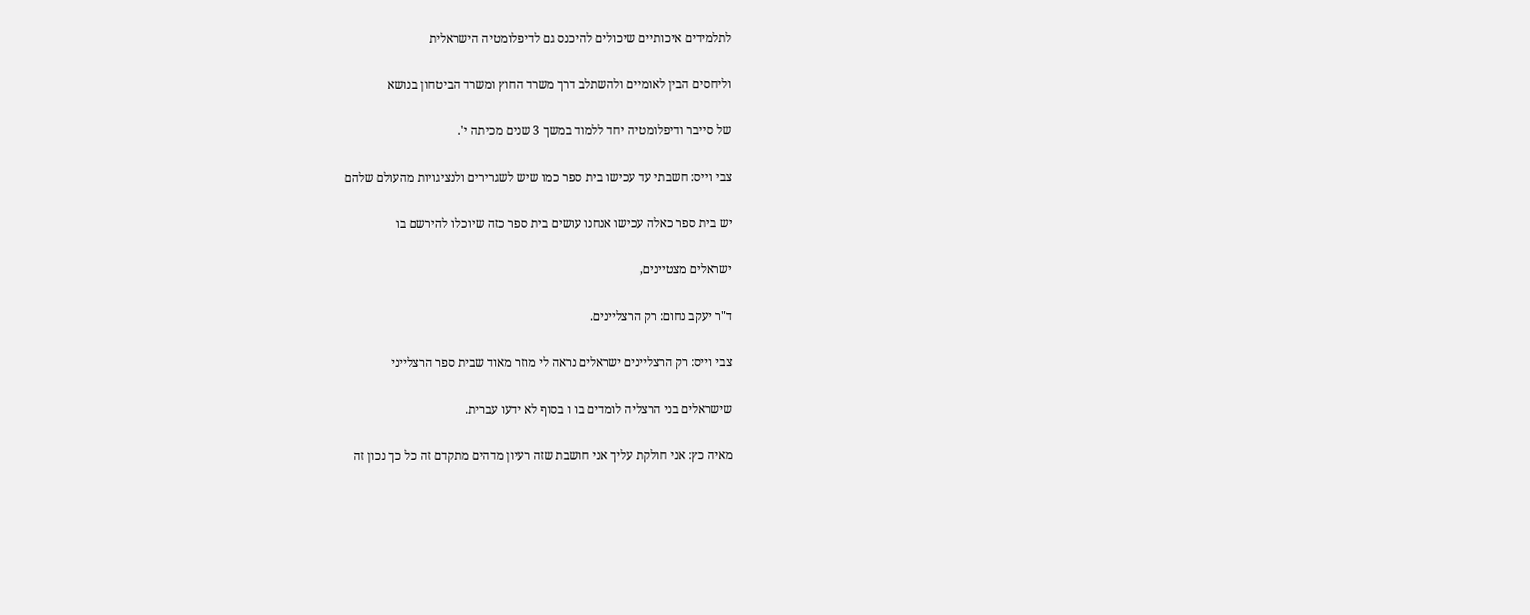לתלמידים איכותיים שיכולים להיכנס גם לדיפלומטיה הישראלית

וליחסים הבין לאומיים ולהשתלב דרך משרד החוץ ומשרד הביטחון בנושא

של סייבר ודיפלומטיה יחד ללמוד במשך 3 שנים מכיתה י'.

צבי וייס: חשבתי עד עכישו בית ספר כמו שיש לשגרירים ולנציגויות מהעולם שלהם

יש בית ספר כאלה עכישו אנחנו עושים בית ספר כזה שיוכלו להירשם בו

ישראלים מצטיינים,

ד"ר יעקב נחום: רק הרצליינים.

צבי וייס: רק הרצליינים ישראלים נראה לי מוזר מאוד שבית ספר הרצלייני

שישראלים בני הרצליה לומדים בו ו בסוף לא ידעו עברית.

מאיה כץ: אני חולקת עליך אני חושבת שזה רעיון מדהים מתקדם זה כל כך נכון זה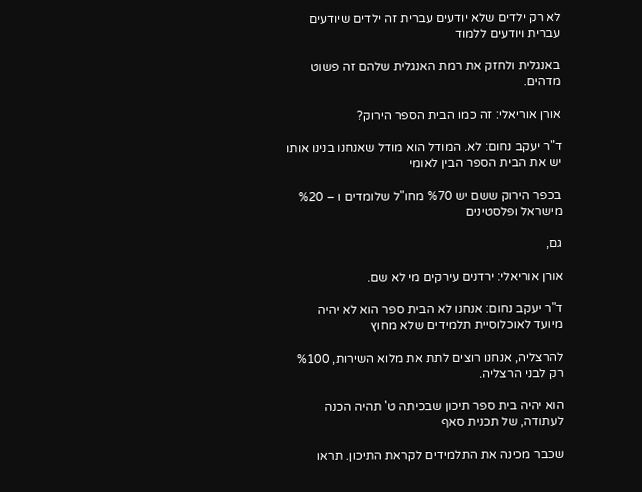לא רק ילדים שלא יודעים עברית זה ילדים שיודעים עברית ויודעים ללמוד

באנגלית ולחזק את רמת האנגלית שלהם זה פשוט מדהים.

אורן אוריאלי: זה כמו הבית הספר הירוק?

ד"ר יעקב נחום: לא. המודל הוא מודל שאנחנו בנינו אותו יש את הבית הספר הבין לאומי

בכפר הירוק ששם יש %70 מחו"ל שלומדים ו – %20 מישראל ופלסטינים

גם,

אורן אוריאלי: ירדנים עירקים מי לא שם.

ד"ר יעקב נחום: אנחנו לא הבית ספר הוא לא יהיה מיועד לאוכלוסיית תלמידים שלא מחוץ

להרצליה, אנחנו רוצים לתת את מלוא השירות, %100 רק לבני הרצליה.

הוא יהיה בית ספר תיכון שבכיתה ט' תהיה הכנה לעתודה, של תכנית סאף

שכבר מכינה את התלמידים לקראת התיכון. תראו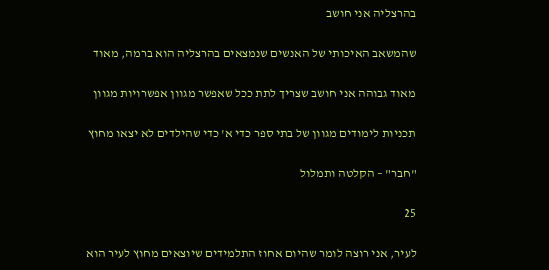בהרצליה אני חושב

שהמשאב האיכותי של האנשים שנמצאים בהרצליה הוא ברמה, מאוד

מאוד גבוהה אני חושב שצריך לתת ככל שאפשר מגוון אפשרויות מגוון

תכניות לימודים מגוון של בתי ספר כדי א' כדי שהילדים לא יצאו מחוץ

"חבר" – הקלטה ותמלול

25

לעיר, אני רוצה לומר שהיום אחוז התלמידים שיוצאים מחוץ לעיר הוא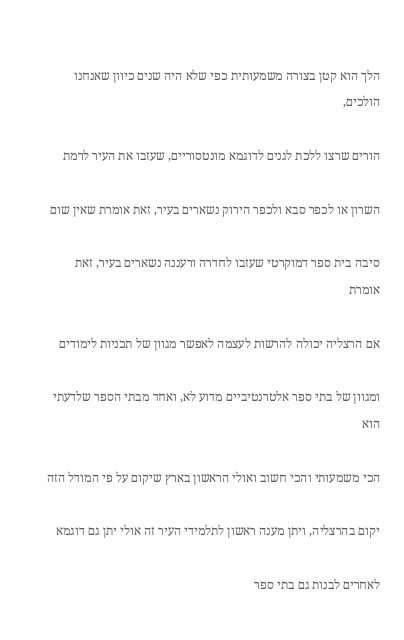הלך הוא קטן בצורה משמעותית כפי שלא היה שנים כיוון שאנחנו הולכים,

הורים שרצו ללכת לגנים לדוגמא מונטסוריים, שעזבו את העיר לרמת

השרון או לכפר סבא ולכפר הירוק נשארים בעיר, זאת אומרת שאין שום

סיבה בית ספר דמוקרטי שעזבו לחדרה ורעננה נשארים בעיר, זאת אומרת

אם הרצליה יכולה להרשות לעצמה לאפשר מגוון של תכניות לימודים

ומגוון של בתי ספר אלטרנטיביים מדוע לא, ואחד מבתי הספר שלדעתי הוא

הכי משמעותי והכי חשוב ואולי הראשון בארץ שיקום על פי המודל הזה

יקום בהרצליה, ויתן מענה ראשון לתלמידי העיר זה אולי יתן גם דוגמא

לאחרים לבנות גם בתי ספר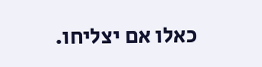כאלו אם יצליחו.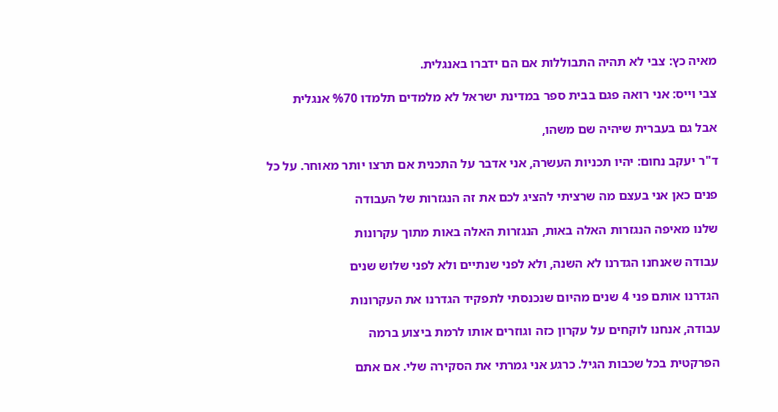מאיה כץ: צבי לא תהיה התבוללות אם הם ידברו באנגלית.

צבי וייס: אני רואה פגם בבית ספר במדינת ישראל לא מלמדים תלמדו %70 אנגלית

אבל גם בעברית שיהיה שם משהו,

ד"ר יעקב נחום: יהיו תכניות העשרה, אני אדבר על התכנית אם תרצו יותר מאוחר. על כל

פנים כאן אני בעצם מה שרציתי להציג לכם את זה הנגזרות של העבודה

שלנו מאיפה הנגזרות האלה באות, הנגזרות האלה באות מתוך עקרונות

עבודה שאנחנו הגדרנו לא השנה, ולא לפני שנתיים ולא לפני שלוש שנים

הגדרנו אותם פני 4 שנים מהיום שנכנסתי לתפקיד הגדרנו את העקרונות

עבודה, אנחנו לוקחים על עקרון כזה וגוזרים אותו לרמת ביצוע ברמה

הפרקטית בכל שכבות הגיל. כרגע אני גמרתי את הסקירה שלי. אם אתם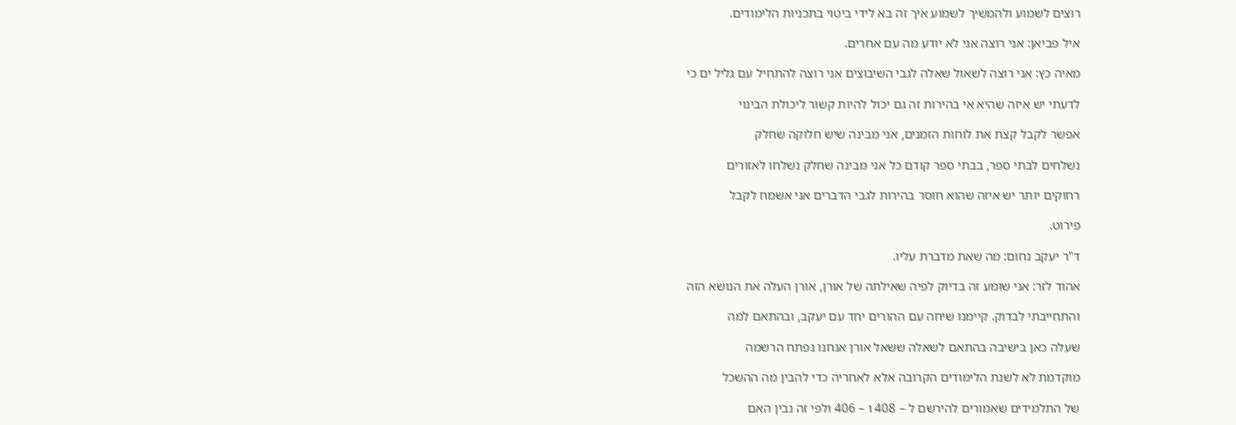רוצים לשמוע ולהמשיך לשמוע איך זה בא לידי ביטוי בתכניות הלימודים.

איל פביאן: אני רוצה אני לא יודע מה עם אחרים.

מאיה כץ: אני רוצה לשאול שאלה לגבי השיבוצים אני רוצה להתחיל עם גליל ים כי

לדעתי יש איזה שהיא אי בהירות זה גם יכול להיות קשור ליכולת הבינוי

אפשר לקבל קצת את לוחות הזמנים, אני מבינה שיש חלוקה שחלק

נשלחים לבתי ספר, בבתי ספר קודם כל אני מבינה שחלק נשלחו לאזורים

רחוקים יותר יש איזה שהוא חוסר בהירות לגבי הדברים אני אשמח לקבל

פירוט.

ד"ר יעקב נחום: מה שאת מדברת עליו.

אהוד לזר: אני שומע זה בדיוק לפיה שאילתה של אורן, אורן העלה את הנושא הזה

והתחייבתי לבדוק. קיימנו שיחה עם ההורים יחד עם יעקב, ובהתאם למה

שעלה כאן בישיבה בהתאם לשאלה ששאל אורן אנחנו נפתח הרשמה

מוקדמת לא לשנת הלימודים הקרובה אלא לאחריה כדי להבין מה ההשכל

של התלמידים שאמורים להירשם ל – 408 ו – 406 ולפי זה נבין האם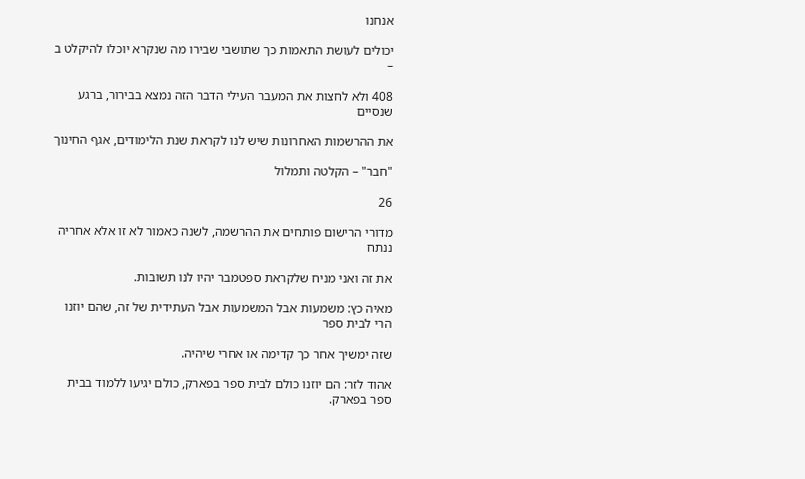אנחנו

יכולים לעושת התאמות כך שתושבי שבירו מה שנקרא יוכלו להיקלט ב –

408 ולא לחצות את המעבר העילי הדבר הזה נמצא בבירור, ברגע שנסיים

את ההרשמות האחרונות שיש לנו לקראת שנת הלימודים, אגף החינוך

"חבר" – הקלטה ותמלול

26

מדורי הרישום פותחים את ההרשמה, לשנה כאמור לא זו אלא אחריה ננתח

את זה ואני מניח שלקראת ספטמבר יהיו לנו תשובות.

מאיה כץ: משמעות אבל המשמעות אבל העתידית של זה, שהם יוזנו הרי לבית ספר

שזה ימשיך אחר כך קדימה או אחרי שיהיה.

אהוד לזר: הם יוזנו כולם לבית ספר בפארק, כולם יגיעו ללמוד בבית ספר בפארק.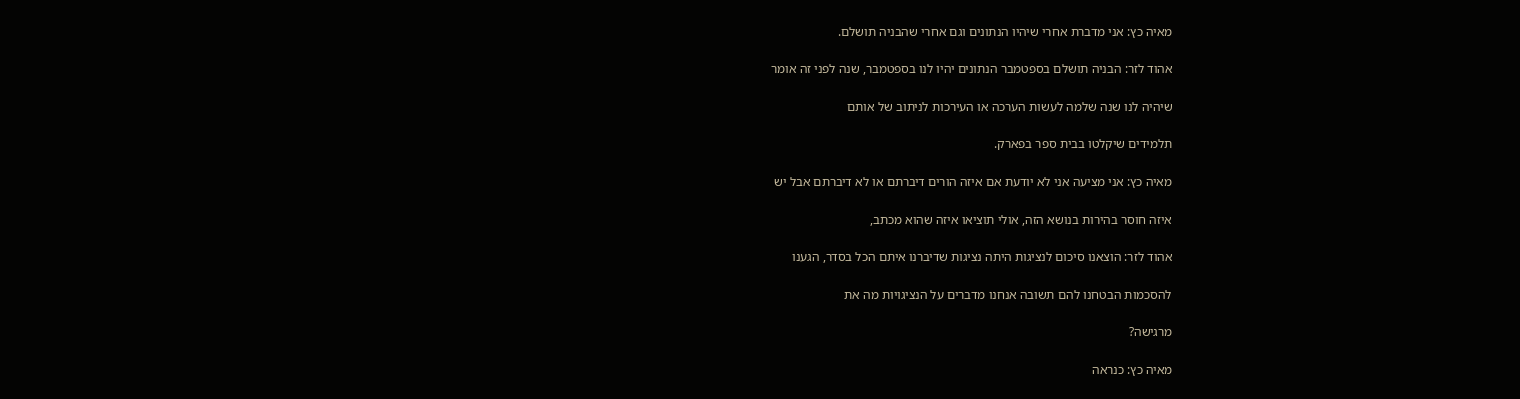מאיה כץ: אני מדברת אחרי שיהיו הנתונים וגם אחרי שהבניה תושלם.

אהוד לזר: הבניה תושלם בספטמבר הנתונים יהיו לנו בספטמבר, שנה לפני זה אומר

שיהיה לנו שנה שלמה לעשות הערכה או העירכות לניתוב של אותם

תלמידים שיקלטו בבית ספר בפארק.

מאיה כץ: אני מציעה אני לא יודעת אם איזה הורים דיברתם או לא דיברתם אבל יש

איזה חוסר בהירות בנושא הזה, אולי תוציאו איזה שהוא מכתב,

אהוד לזר: הוצאנו סיכום לנציגות היתה נציגות שדיברנו איתם הכל בסדר, הגענו

להסכמות הבטחנו להם תשובה אנחנו מדברים על הנציגויות מה את

מרגישה?

מאיה כץ: כנראה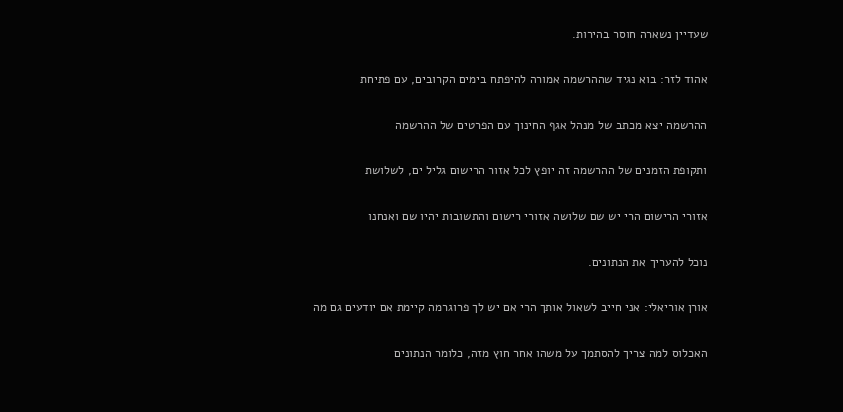שעדיין נשארה חוסר בהירות.

אהוד לזר: בוא נגיד שההרשמה אמורה להיפתח בימים הקרובים, עם פתיחת

ההרשמה יצא מכתב של מנהל אגף החינוך עם הפרטים של ההרשמה

ותקופת הזמנים של ההרשמה זה יופץ לכל אזור הרישום גליל ים, לשלושת

אזורי הרישום הרי יש שם שלושה אזורי רישום והתשובות יהיו שם ואנחנו

נוכל להעריך את הנתונים.

אורן אוריאלי: אני חייב לשאול אותך הרי אם יש לך פרוגרמה קיימת אם יודעים גם מה

האכלוס למה צריך להסתמך על משהו אחר חוץ מזה, כלומר הנתונים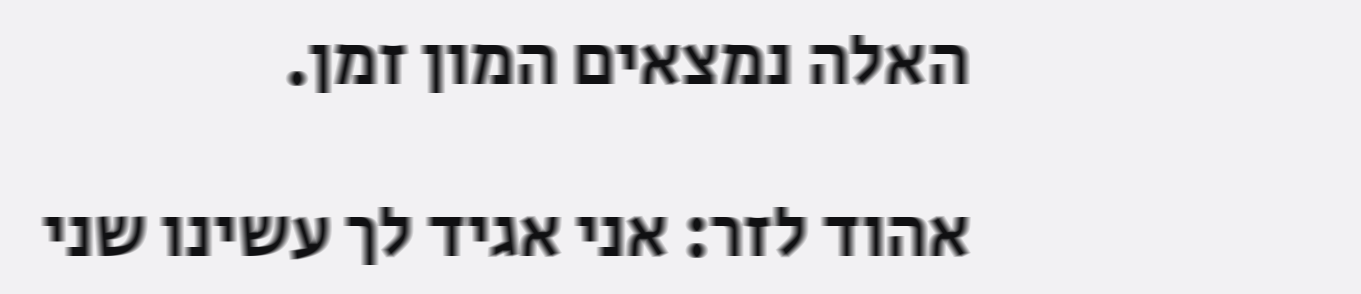האלה נמצאים המון זמן.

אהוד לזר: אני אגיד לך עשינו שני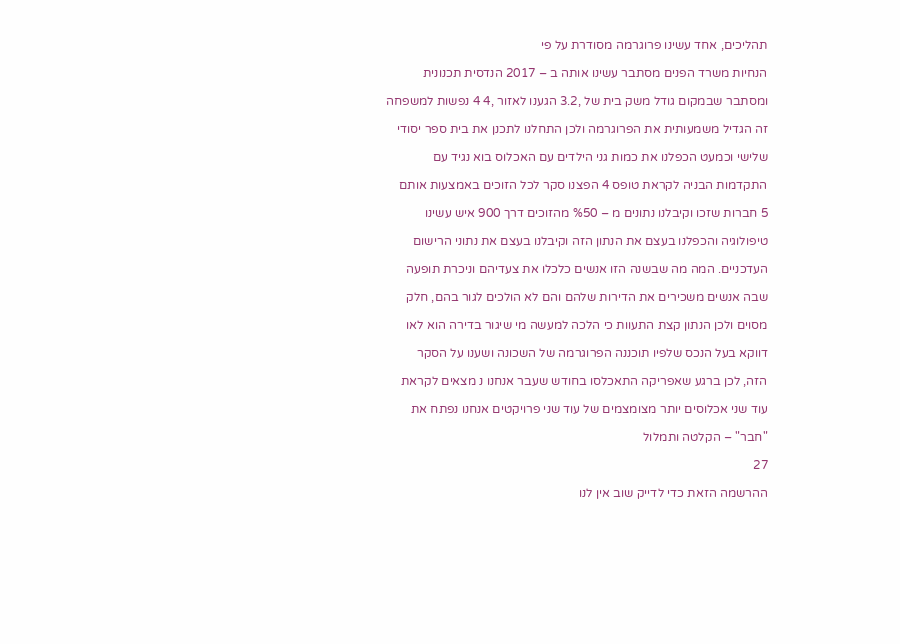תהליכים, אחד עשינו פרוגרמה מסודרת על פי

הנחיות משרד הפנים מסתבר עשינו אותה ב – 2017 הנדסית תכנונית

ומסתבר שבמקום גודל משק בית של ,3.2 הגענו לאזור ,4 4 נפשות למשפחה

זה הגדיל משמעותית את הפרוגרמה ולכן התחלנו לתכנן את בית ספר יסודי

שלישי וכמעט הכפלנו את כמות גני הילדים עם האכלוס בוא נגיד עם

התקדמות הבניה לקראת טופס 4 הפצנו סקר לכל הזוכים באמצעות אותם

5 חברות שזכו וקיבלנו נתונים מ – %50 מהזוכים דרך 900 איש עשינו

טיפולוגיה והכפלנו בעצם את הנתון הזה וקיבלנו בעצם את נתוני הרישום

העדכניים. המה מה שבשנה הזו אנשים כלכלו את צעדיהם וניכרת תופעה

שבה אנשים משכירים את הדירות שלהם והם לא הולכים לגור בהם, חלק

מסוים ולכן הנתון קצת התעוות כי הלכה למעשה מי שיגור בדירה הוא לאו

דווקא בעל הנכס שלפיו תוכננה הפרוגרמה של השכונה ושענו על הסקר

הזה, לכן ברגע שאפריקה התאכלסו בחודש שעבר אנחנו נ מצאים לקראת

עוד שני אכלוסים יותר מצומצמים של עוד שני פרויקטים אנחנו נפתח את

"חבר" – הקלטה ותמלול

27

ההרשמה הזאת כדי לדייק שוב אין לנו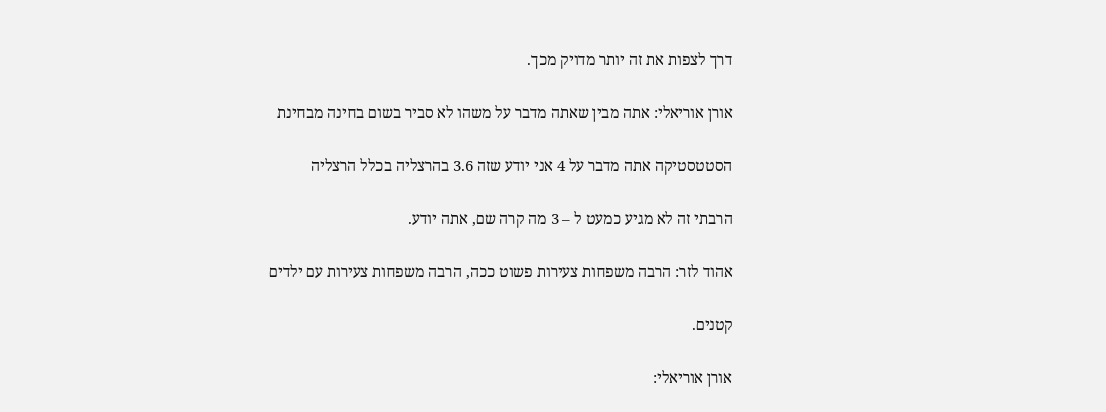דרך לצפות את זה יותר מדויק מכך.

אורן אוריאלי: אתה מבין שאתה מדבר על משהו לא סביר בשום בחינה מבחינת

הסטטסטיקה אתה מדבר על 4 אני יודע שזה 3.6 בהרצליה בכלל הרצליה

הרבתי זה לא מגיע כמעט ל – 3 מה קרה שם, אתה יודע.

אהוד לזר: הרבה משפחות צעירות פשוט ככה, הרבה משפחות צעירות עם ילדים

קטנים.

אורן אוריאלי: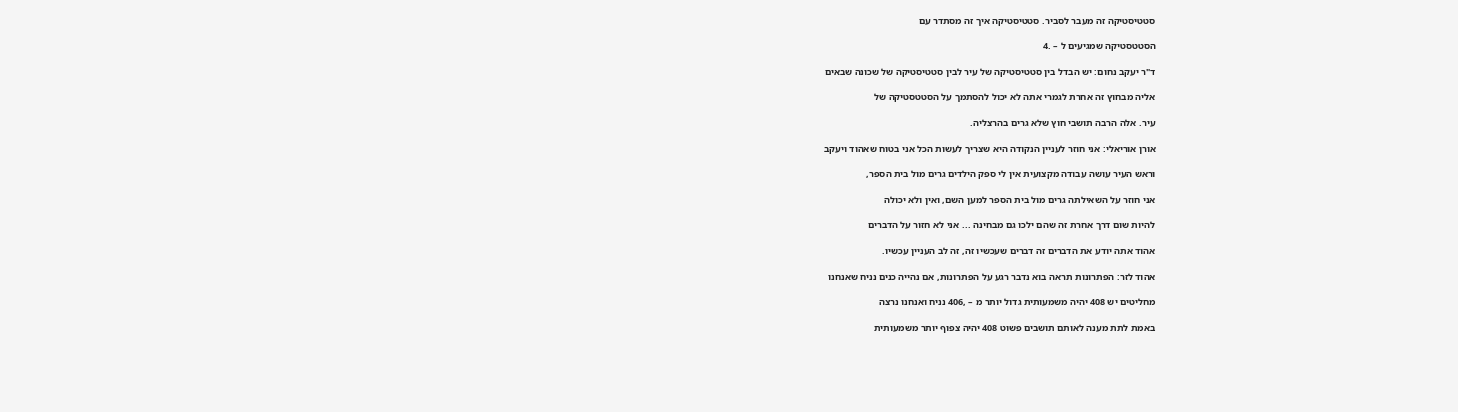סטטיסטיקה זה מעבר לסביר. סטטיסטיקה איך זה מסתדר עם

הסטטסטיקה שמגיעים ל – .4

ד"ר יעקב נחום: יש הבדל בין סטטיסטיקה של עיר לבין סטטיסטיקה של שכונה שבאים

אליה מבחוץ זה אחרת לגמרי אתה לא יכול להסתמך על הסטטסטיקה של

עיר. אלה הרבה תושבי חוץ שלא גרים בהרצליה.

אורן אוריאלי: אני חוזר לעניין הנקודה היא שצריך לעשות הכל אני בטוח שאהוד ויעקב

וראש העיר עושה עבודה מקצועית אין לי ספק הילדים גרים מול בית הספר,

אני חוזר על השאילתה גרים מול בית הספר למען השם, ואין ולא יכולה

להיות שום דרך אחרת זה שהם ילכו גם מבחינה ... אני לא חזור על הדברים

אהוד אתה יודע את הדברים זה דברים שעכשיו זה, זה לב העניין עכשיו.

אהוד לזר: הפתרונות תראה בוא נדבר רגע על הפתרונות, אם נהייה כנים נניח שאנחנו

מחליטים יש 408 יהיה משמעותית גדול יותר מ – ,406 נניח ואנחנו נרצה

באמת לתת מענה לאותם תושבים פשוט 408 יהיה צפוף יותר משמעותית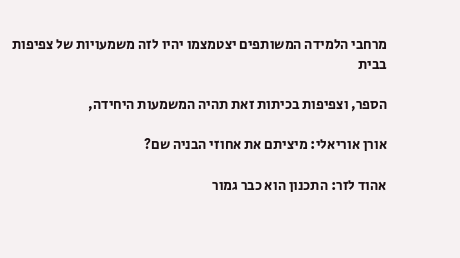מרחבי הלמידה המשותפים יצטמצמו יהיו לזה משמעויות של צפיפות בבית

הספר, וצפיפות בכיתות זאת תהיה המשמעות היחידה,

אורן אוריאלי: מיציתם את אחוזי הבניה שם?

אהוד לזר: התכנון הוא כבר גמור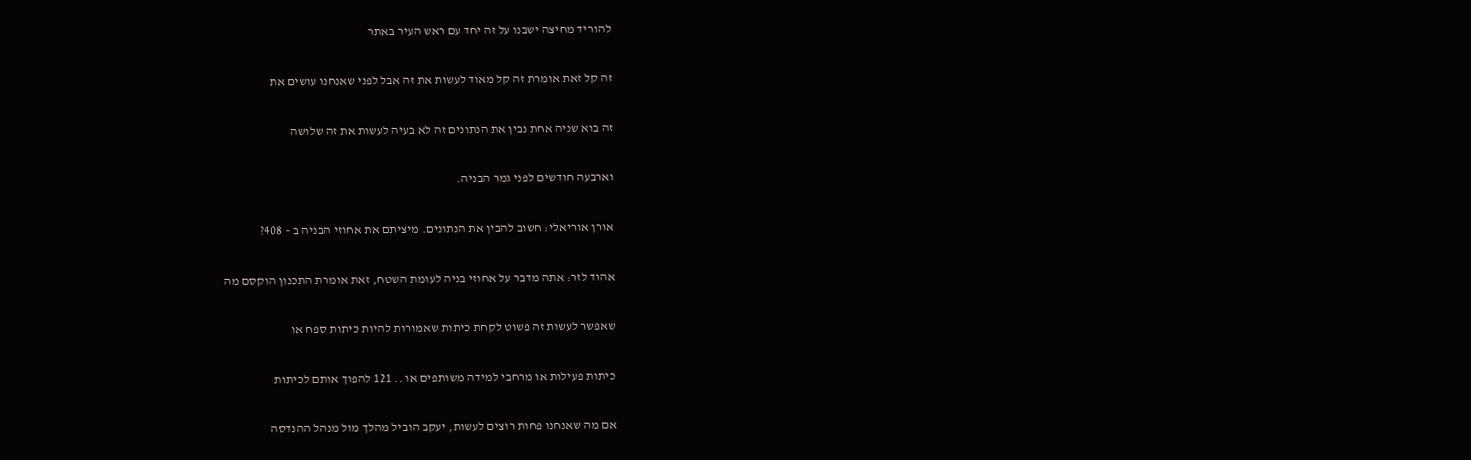להוריד מחיצה ישבנו על זה יחד עם ראש העיר באתר

זה קל זאת אומרת זה קל מאוד לעשות את זה אבל לפני שאנחנו עושים את

זה בוא שניה אחת נבין את הנתונים זה לא בעיה לעשות את זה שלושה

וארבעה חודשים לפני גמר הבניה.

אורן אוריאלי: חשוב להבין את הנתונים. מיציתם את אחוזי הבניה ב – 408?

אהוד לזר: אתה מדבר על אחוזי בניה לעומת השטח, זאת אומרת התכנון הוקסם מה

שאפשר לעשות זה פשוט לקחת כיתות שאמורות להיות כיתות ספח או

כיתות פעילות או מרחבי למידה משותפים או .. 121 להפוך אותם לכיתות

אם מה שאנחנו פחות רוצים לעשות, יעקב הוביל מהלך מול מנהל ההנדסה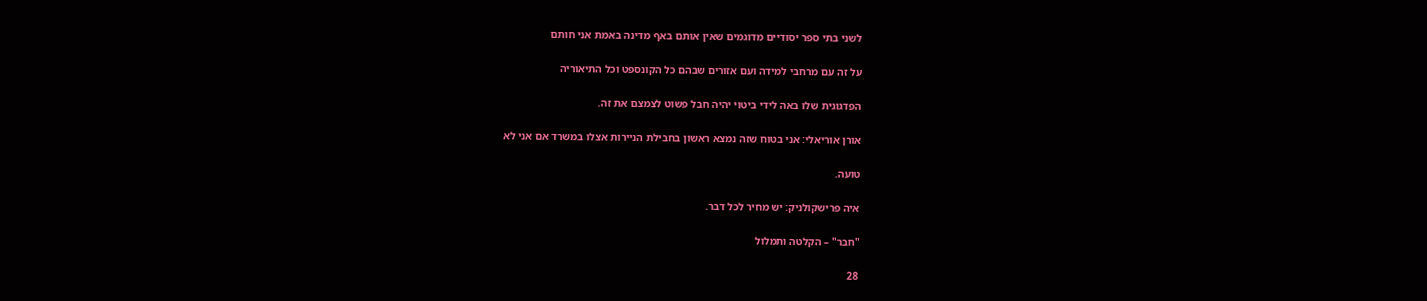לשני בתי ספר יסודיים מדוגמים שאין אותם באף מדינה באמת אני חותם

על זה עם מרחבי למידה ועם אזורים שבהם כל הקונספט וכל התיאוריה

הפדגוגית שלו באה לידי ביטוי יהיה חבל פשוט לצמצם את זה.

אורן אוריאלי: אני בטוח שזה נמצא ראשון בחבילת הניירות אצלו במשרד אם אני לא

טועה.

איה פרישקולניק: יש מחיר לכל דבר.

"חבר" – הקלטה ותמלול

28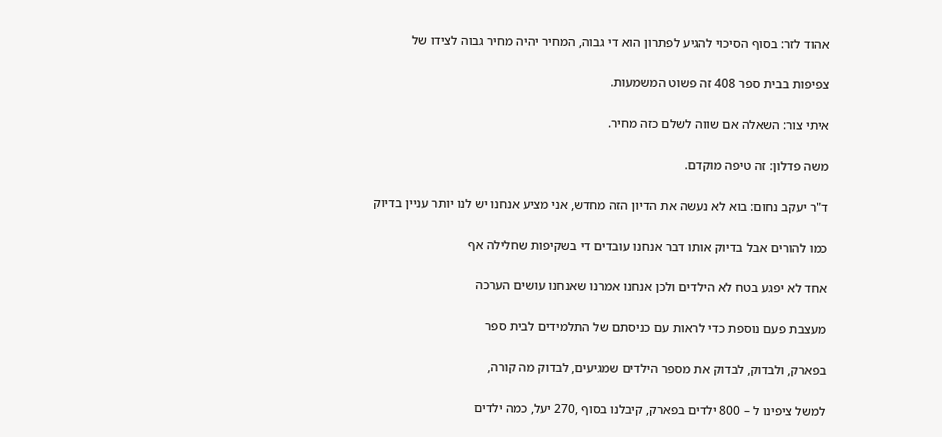אהוד לזר: בסוף הסיכוי להגיע לפתרון הוא די גבוה, המחיר יהיה מחיר גבוה לצידו של

צפיפות בבית ספר 408 זה פשוט המשמעות.

איתי צור: השאלה אם שווה לשלם כזה מחיר.

משה פדלון: זה טיפה מוקדם.

ד"ר יעקב נחום: בוא לא נעשה את הדיון הזה מחדש, אני מציע אנחנו יש לנו יותר עניין בדיוק

כמו להורים אבל בדיוק אותו דבר אנחנו עובדים די בשקיפות שחלילה אף

אחד לא יפגע בטח לא הילדים ולכן אנחנו אמרנו שאנחנו עושים הערכה

מעצבת פעם נוספת כדי לראות עם כניסתם של התלמידים לבית ספר

בפארק, ולבדוק, לבדוק את מספר הילדים שמגיעים, לבדוק מה קורה,

למשל ציפינו ל – 800 ילדים בפארק, קיבלנו בסוף ,270 יעל, כמה ילדים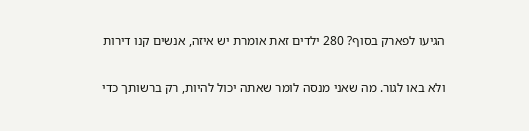הגיעו לפארק בסוף? 280 ילדים זאת אומרת יש איזה, אנשים קנו דירות

ולא באו לגור. מה שאני מנסה לומר שאתה יכול להיות, רק ברשותך כדי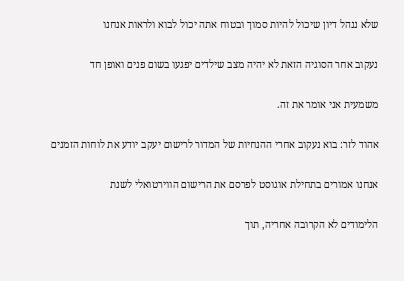שלא ננהל דיון שיכול להיות סמוך ובטוח אתה יכול לבוא ולראות אנחנו

נעקוב אחר הסוגיה הזאת לא יהיה מצב שילדים יפגעו בשום פנים ואופן חד

משמעית אני אומר את זה.

אהוד לזר: בוא נעקוב אחרי ההנחיות של המדור לרישום יעקב יודע את לוחות הזמנים

אנחנו אמורים בתחילת אוגוסט לפרסם את הרישום הווירטואלי לשנת

הלימודים לא הקרובה אחריה, תוך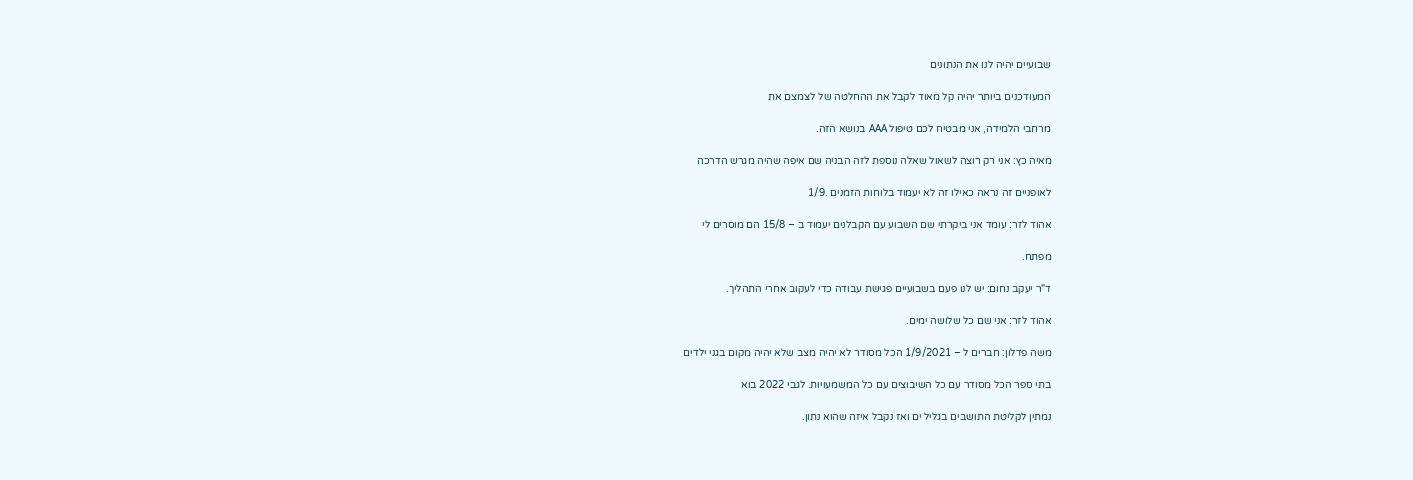שבועיים יהיה לנו את הנתונים

המעודכנים ביותר יהיה קל מאוד לקבל את ההחלטה של לצמצם את

מרחבי הלמידה, אני מבטיח לכם טיפול AAA בנושא הזה.

מאיה כץ: אני רק רוצה לשאול שאלה נוספת לזה הבניה שם איפה שהיה מגרש הדרכה

לאופניים זה נראה כאילו זה לא יעמוד בלוחות הזמנים .1/9

אהוד לזר: עומד אני ביקרתי שם השבוע עם הקבלנים יעמוד ב – 15/8 הם מוסרים לי

מפתח.

ד"ר יעקב נחום: יש לנו פעם בשבועיים פגישת עבודה כדי לעקוב אחרי התהליך.

אהוד לזר: אני שם כל שלושה ימים.

משה פדלון: חברים ל – 1/9/2021 הכל מסודר לא יהיה מצב שלא יהיה מקום בגני ילדים

בתי ספר הכל מסודר עם כל השיבוצים עם כל המשמעויות. לגבי 2022 בוא

נמתין לקליטת התושבים בגליל ים ואז נקבל איזה שהוא נתון.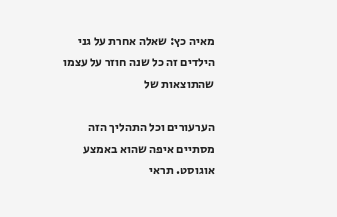מאיה כץ: שאלה אחרת על גני הילדים זה כל שנה חוזר על עצמו שהתוצאות של

הערעורים וכל התהליך הזה מסתיים איפה שהוא באמצע אוגוסט. תראי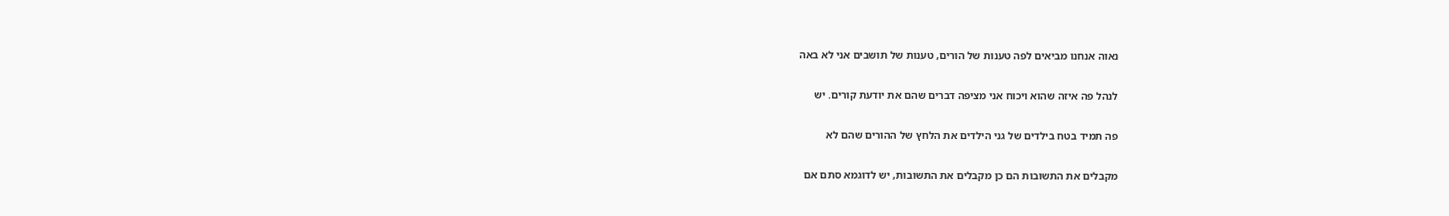נאוה אנחנו מביאים לפה טענות של הורים, טענות של תושבים אני לא באה

לנהל פה איזה שהוא ויכוח אני מציפה דברים שהם את יודעת קורים. יש

פה תמיד בטח בילדים של גני הילדים את הלחץ של ההורים שהם לא

מקבלים את התשובות הם כן מקבלים את התשובות, יש לדוגמא סתם אם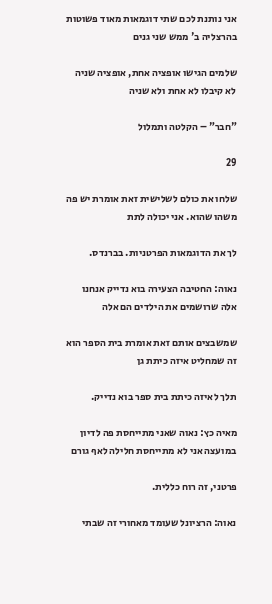אני נותנת לכם שתי דוגמאות מאוד פשוטות בהרצליה ב' ממש שני גנים

שלמים הגישו אופציה אחת, אופציה שניה לא קיבלו לא אחת ולא שניה

"חבר" – הקלטה ותמלול

29

שלחו את כולם לשלישית זאת אומרת יש פה משהו שהוא. אני יכולה לתת

לך את הדוגמאות הפרטניות. בברנדס.

נאוה: החטיבה הצעירה בוא נדייק אנחנו אלה שרושמים את הילדים הם אלה

שמשבצים אותם זאת אומרת בית הספר הוא זה שמחליט איזה כיתת גן

תלך לאיזה כיתת בית ספר בוא נדייק.

מאיה כץ: נאוה שאני מתייחסת פה לדיון במועצה אני לא מתייחסת חלילה לאף גורם

פרטני, זה רוח כללית.

נאוה: הרציונל שעומד מאחורי זה שבתי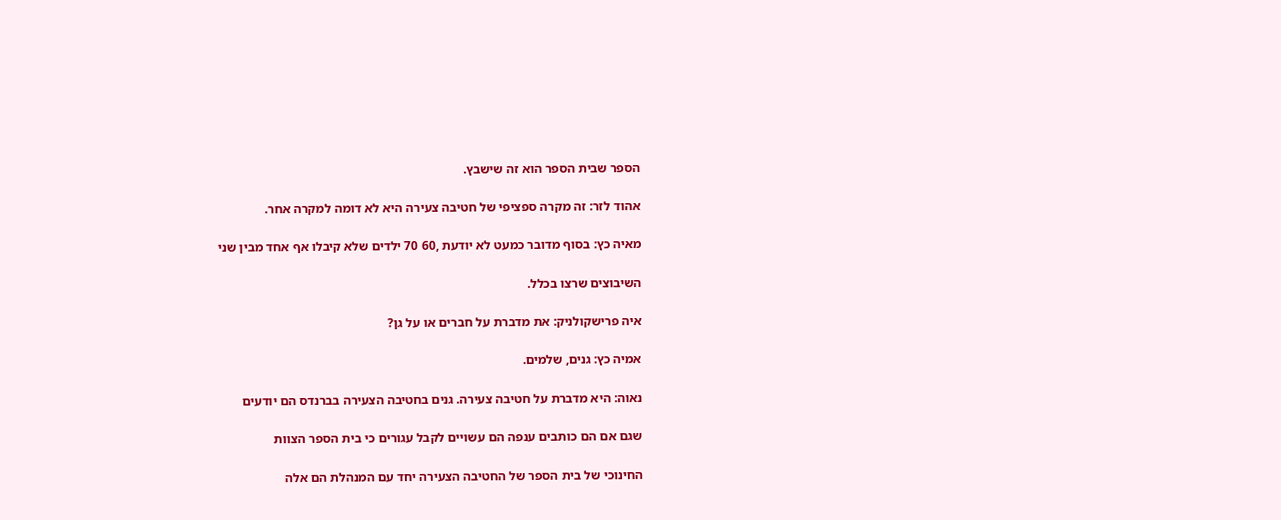הספר שבית הספר הוא זה שישבץ.

אהוד לזר: זה מקרה ספציפי של חטיבה צעירה היא לא דומה למקרה אחר.

מאיה כץ: בסוף מדובר כמעט לא יודעת ,60 70 ילדים שלא קיבלו אף אחד מבין שני

השיבוצים שרצו בכלל.

איה פרישקולניק: את מדברת על חברים או על גן?

אמיה כץ: גנים, שלמים.

נאוה: היא מדברת על חטיבה צעירה. גנים בחטיבה הצעירה בברנדס הם יודעים

שגם אם הם כותבים ענפה הם עשויים לקבל עגורים כי בית הספר הצוות

החינוכי של בית הספר של החטיבה הצעירה יחד עם המנהלת הם אלה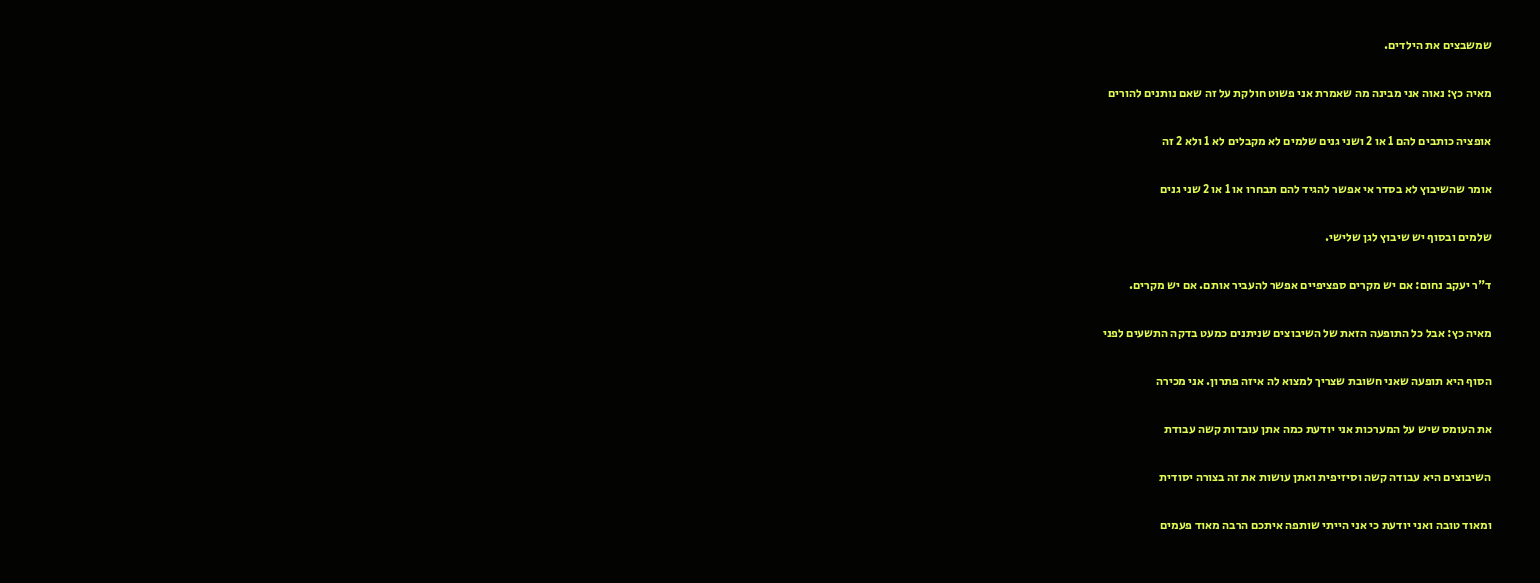שמשבצים את הילדים.

מאיה כץ: נאוה אני מבינה מה שאמרת אני פשוט חולקת על זה שאם נותנים להורים

אופציה כותבים להם 1 או 2 ושני גנים שלמים לא מקבלים לא 1 ולא 2 זה

אומר שהשיבוץ לא בסדר אי אפשר להגיד להם תבחרו או 1 או 2 שני גנים

שלמים ובסוף יש שיבוץ לגן שלישי.

ד"ר יעקב נחום: אם יש מקרים ספציפיים אפשר להעביר אותם. אם יש מקרים.

מאיה כץ: אבל כל התופעה הזאת של השיבוצים שניתנים כמעט בדקה התשעים לפני

הסוף היא תופעה שאני חשובת שצריך למצוא לה איזה פתרון. אני מכירה

את העומס שיש על המערכות אני יודעת כמה אתן עובדות קשה עבודת

השיבוצים היא עבודה קשה וסיזיפית ואתן עושות את זה בצורה יסודית

ומאוד טובה ואני יודעת כי אני הייתי שותפה איתכם הרבה מאוד פעמים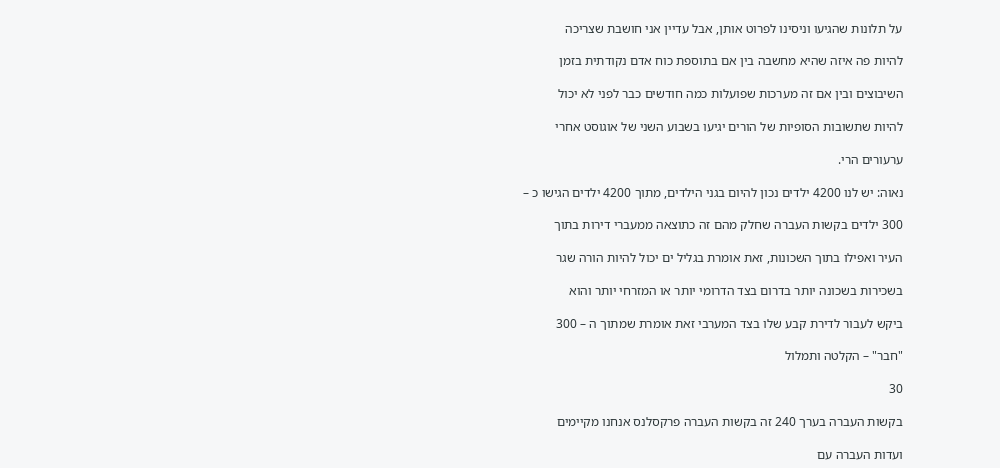על תלונות שהגיעו וניסינו לפרוט אותן, אבל עדיין אני חושבת שצריכה

להיות פה איזה שהיא מחשבה בין אם בתוספת כוח אדם נקודתית בזמן

השיבוצים ובין אם זה מערכות שפועלות כמה חודשים כבר לפני לא יכול

להיות שתשובות הסופיות של הורים יגיעו בשבוע השני של אוגוסט אחרי

ערעורים הרי.

נאוה: יש לנו 4200 ילדים נכון להיום בגני הילדים, מתוך 4200 ילדים הגישו כ –

300 ילדים בקשות העברה שחלק מהם זה כתוצאה ממעברי דירות בתוך

העיר ואפילו בתוך השכונות, זאת אומרת בגליל ים יכול להיות הורה שגר

בשכירות בשכונה יותר בדרום בצד הדרומי יותר או המזרחי יותר והוא

ביקש לעבור לדירת קבע שלו בצד המערבי זאת אומרת שמתוך ה – 300

"חבר" – הקלטה ותמלול

30

בקשות העברה בערך 240 זה בקשות העברה פרקסלנס אנחנו מקיימים

ועדות העברה עם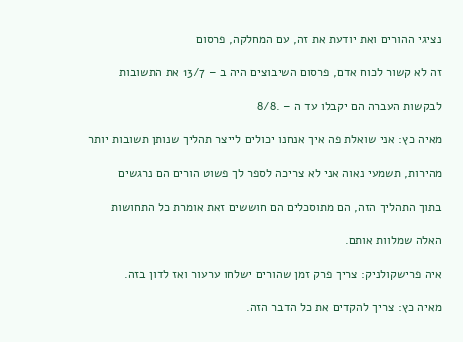נציגי ההורים ואת יודעת את זה, עם המחלקה, פרסום

זה לא קשור לכוח אדם, פרסום השיבוצים היה ב – 13/7 את התשובות

לבקשות העברה הם יקבלו עד ה – .8/8

מאיה כץ: אני שואלת פה איך אנחנו יכולים לייצר תהליך שנותן תשובות יותר

מהירות, תשמעי נאוה אני לא צריכה לספר לך פשוט הורים הם נרגשים

בתוך התהליך הזה, הם מתוסכלים הם חוששים זאת אומרת כל התחושות

האלה שמלוות אותם.

איה פרישקולניק: צריך פרק זמן שהורים ישלחו ערעור ואז לדון בזה.

מאיה כץ: צריך להקדים את כל הדבר הזה.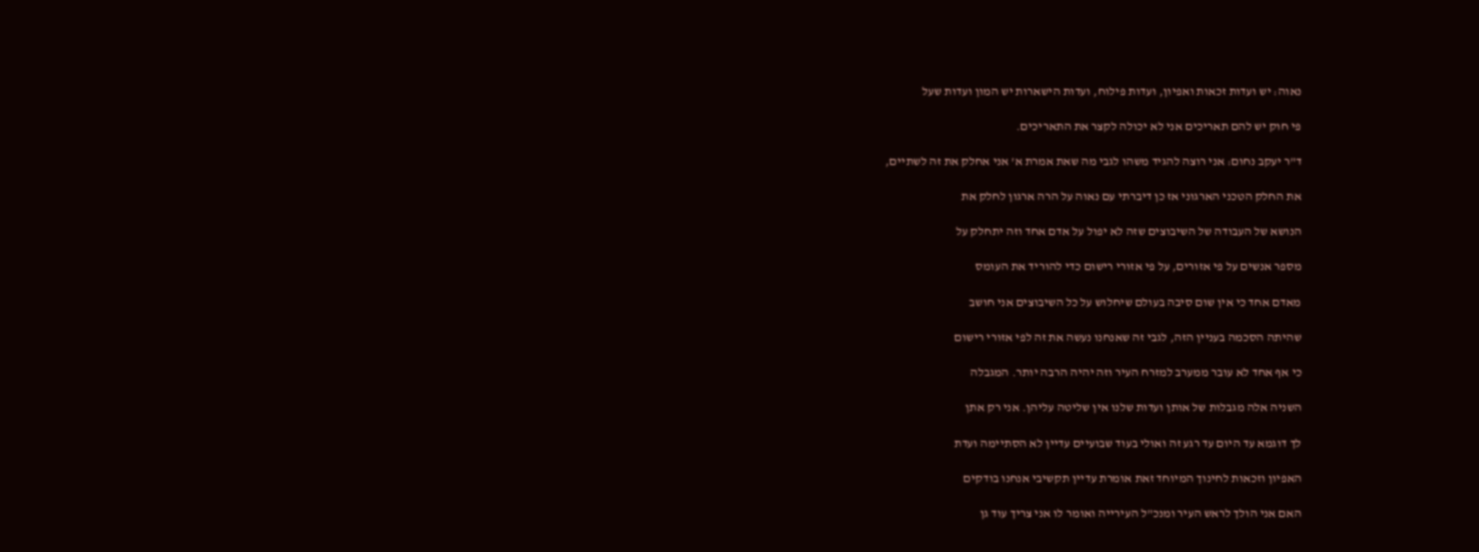נאוה: יש ועדות זכאות ואפיון, ועדות פילוח, ועדות הישארות יש המון ועדות שעל

פי חוק יש להם תאריכים אני לא יכולה לקצר את התאריכים.

ד"ר יעקב נחום: אני רוצה להגיד משהו לגבי מה שאת אמרת א' אני אחלק את זה לשתיים,

את החלק הטכני הארגוני אז כן דיברתי עם נאוה על הרה ארגון לחלק את

הנושא של העבודה של השיבוצים שזה לא יפול על אדם אחד וזה יתחלק על

מספר אנשים על פי אזורים, על פי אזורי רישום כדי להוריד את העומס

מאדם אחד כי אין שום סיבה בעולם שיחלוש על כל השיבוצים אני חושב

שהיתה הסכמה בעניין הזה, לגבי זה שאנחנו נעשה את זה לפי אזורי רישום

כי אף אחד לא עובר ממערב למזרח העיר וזה יהיה הרבה יותר. המגבלה

השניה אלה מגבלות של אותן ועדות שלנו אין שליטה עליהן. אני רק אתן

לך דוגמא עד היום עד רגע זה ואולי בעוד שבועיים עדיין לא הסתיימה ועדת

האפיון וזכאות לחינוך המיוחד זאת אומרת עדיין תקשיבי אנחנו בודקים

האם אני הולך לראש העיר ומנכ"ל העירייה ואומר לו אני צריך עוד גן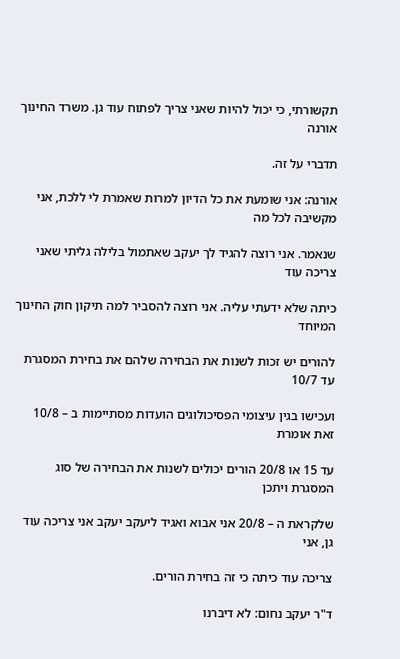תקשורתי, כי יכול להיות שאני צריך לפתוח עוד גן. משרד החינוך אורנה

תדברי על זה.

אורנה: אני שומעת את כל הדיון למרות שאמרת לי ללכת, אני מקשיבה לכל מה

שנאמר. אני רוצה להגיד לך יעקב שאתמול בלילה גליתי שאני צריכה עוד

כיתה שלא ידעתי עליה. אני רוצה להסביר למה תיקון חוק החינוך המיוחד

להורים יש זכות לשנות את הבחירה שלהם את בחירת המסגרת עד 10/7

ועכישו בגין עיצומי הפסיכולוגים הועדות מסתיימות ב – 10/8 זאת אומרת

עד 15 או 20/8 הורים יכולים לשנות את הבחירה של סוג המסגרת ויתכן

שלקראת ה – 20/8 אני אבוא ואגיד ליעקב יעקב אני צריכה עוד גן, אני

צריכה עוד כיתה כי זה בחירת הורים.

ד"ר יעקב נחום: לא דיברנו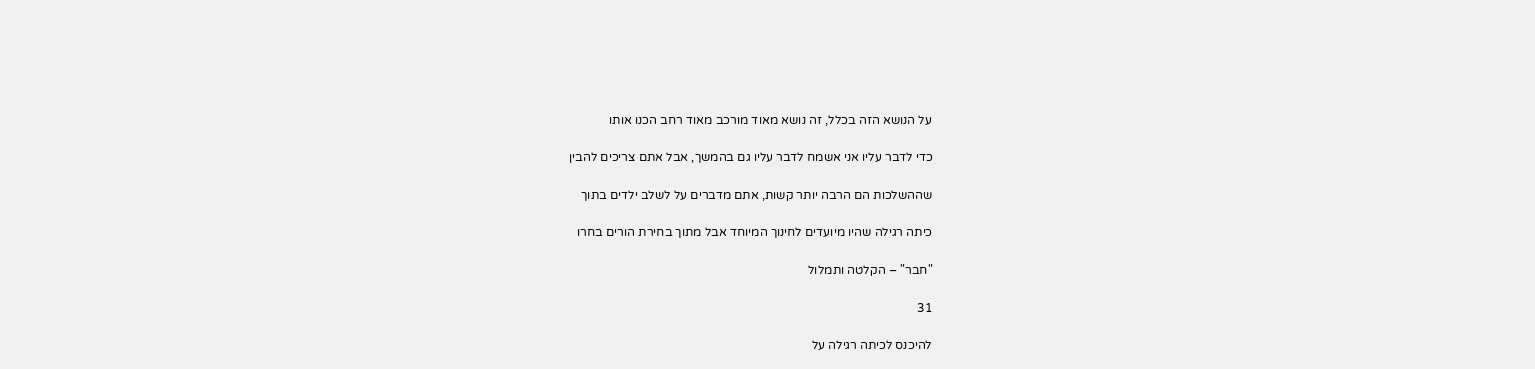על הנושא הזה בכלל, זה נושא מאוד מורכב מאוד רחב הכנו אותו

כדי לדבר עליו אני אשמח לדבר עליו גם בהמשך, אבל אתם צריכים להבין

שההשלכות הם הרבה יותר קשות, אתם מדברים על לשלב ילדים בתוך

כיתה רגילה שהיו מיועדים לחינוך המיוחד אבל מתוך בחירת הורים בחרו

"חבר" – הקלטה ותמלול

31

להיכנס לכיתה רגילה על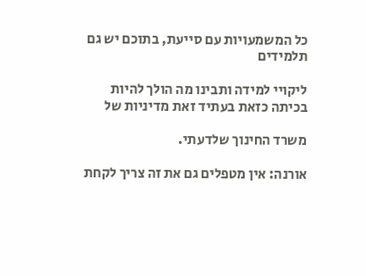כל המשמעויות עם סייעת, בתוכם יש גם תלמידים

ליקויי למידה ותבינו מה הולך להיות בכיתה כזאת בעתיד זאת מדיניות של

משרד החינוך שלדעתי.

אורנה: אין מטפלים גם את זה צריך לקחת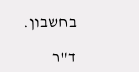בחשבון.

ד"ר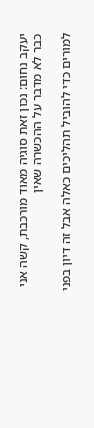יעקב נחום: נכון זאת סוגיה מאוד מורכבת, קשה אני כבר לא מדבר על ההכשרה שאין

למורים כדי להוביל תהליכים כאלה אבל זה דיון בפני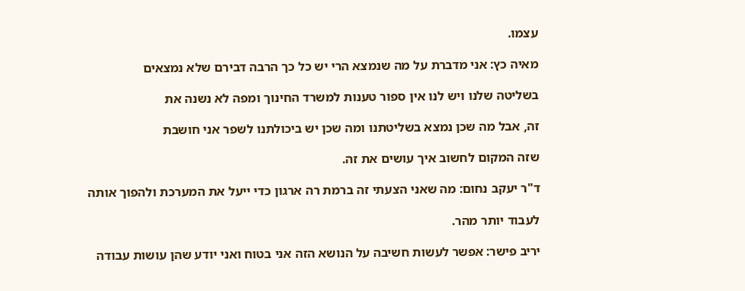עצמו.

מאיה כץ: אני מדברת על מה שנמצא הרי יש כל כך הרבה דבירם שלא נמצאים

בשליטה שלנו ויש לנו אין ספור טענות למשרד החינוך ומפה לא נשנה את

זה, אבל מה שכן נמצא בשליטתנו ומה שכן יש ביכולתנו לשפר אני חושבת

שזה המקום לחשוב איך עושים את זה.

ד"ר יעקב נחום: מה שאני הצעתי זה ברמת רה ארגון כדי ייעל את המערכת ולהפוך אותה

לעבוד יותר מהר.

יריב פישר: אפשר לעשות חשיבה על הנושא הזה אני בטוח ואני יודע שהן עושות עבודה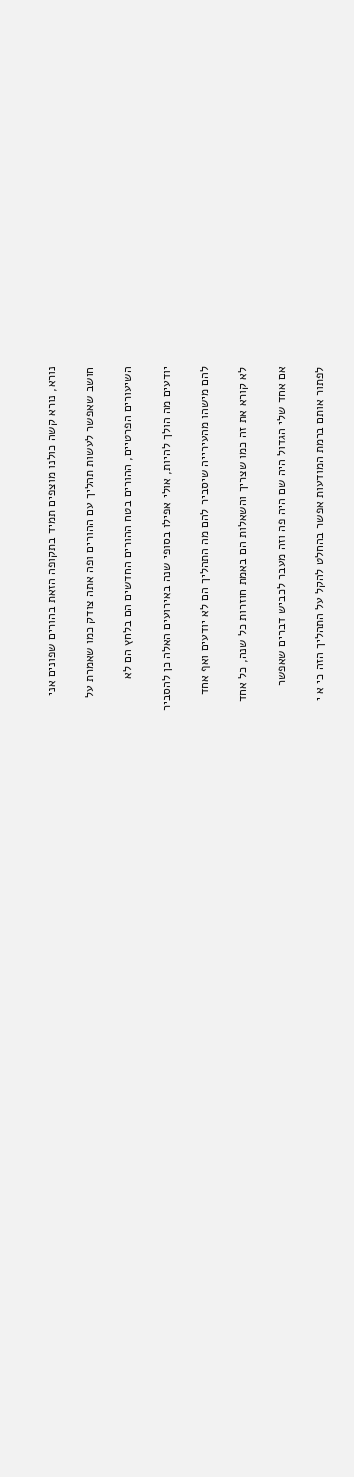נורא, נורא קשה כולנו מוצפים תמיד בתקופה הזאת בהורים שפונים אני

חושב שאפשר לעשות תהליך עם ההורים ופה אתה צודק כמו שאמרת על

השיעורים הפרטיים, ההורים בטח ההורים החדשים הם בלחץ הם לא

יודעים מה הולך להיות, אולי אפילו בסופי שנה באירועים האלה כן להסביר

להם מישהו מהעירייה שיסביר להם מה התהליך הם לא יודעים ואף אחד

לא קורא את זה כמו שצריך והשאלות הם באמת חוזרות כל שנה, כל אחד

אם אחד שלי הגדול היה שם היה פה וזה מעבר לכביש דברים שאפשר

לפתור אותם ברמת המודעות אפשר בהחלט להקל על התהליך הזה כי א י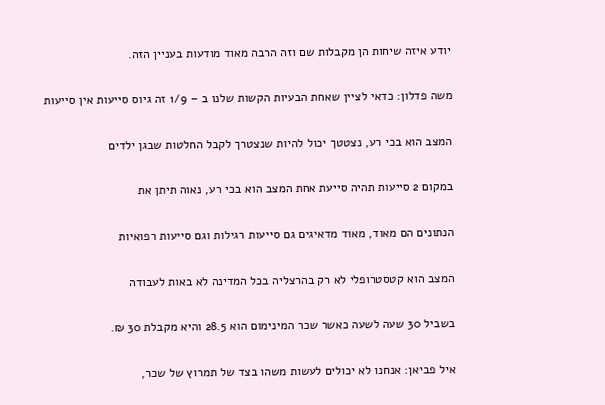יודע איזה שיחות הן מקבלות שם וזה הרבה מאוד מודעות בעניין הזה.

משה פדלון: כדאי לציין שאחת הבעיות הקשות שלנו ב – 1/9 זה גיוס סייעות אין סייעות

המצב הוא בכי רע, נצטטך יכול להיות שנצטרך לקבל החלטות שבגן ילדים

במקום 2 סייעות תהיה סייעת אחת המצב הוא בכי רע, נאוה תיתן את

הנתונים הם מאוד, מאוד מדאיגים גם סייעות רגילות וגם סייעות רפואיות

המצב הוא קטסטרופלי לא רק בהרצליה בכל המדינה לא באות לעבודה

בשביל 30 שעה לשעה כאשר שכר המינימום הוא 28.5 והיא מקבלת 30 ₪.

איל פביאן: אנחנו לא יכולים לעשות משהו בצד של תמרוץ של שכר,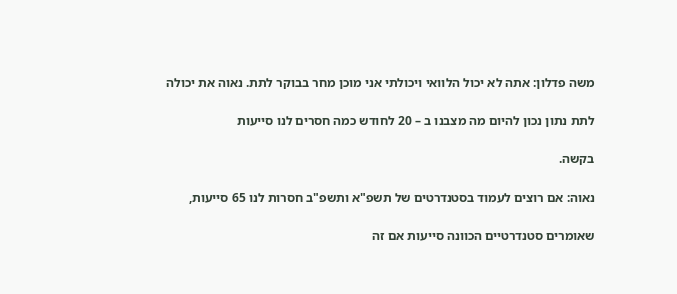משה פדלון: אתה לא יכול הלוואי ויכולתי אני מוכן מחר בבוקר לתת. נאוה את יכולה

לתת נתון נכון להיום מה מצבנו ב – 20 לחודש כמה חסרים לנו סייעות

בקשה.

נאוה: אם רוצים לעמוד בסטנדרטים של תשפ"א ותשפ"ב חסרות לנו 65 סייעות,

שאומרים סטנדרטיים הכוונה סייעות אם זה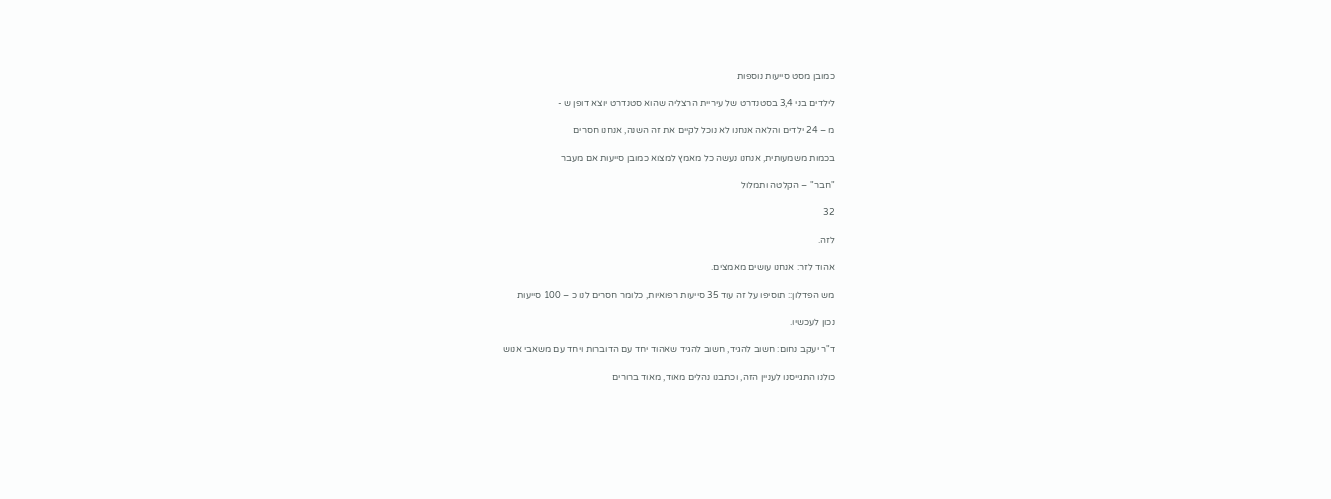כמובן מסט סייעות נוספות

לילדים בני 3,4 בסטנדרט של עיריית הרצליה שהוא סטנדרט יוצא דופן ש -

מ – 24 ילדים והלאה אנחנו לא נוכל לקיים את זה השנה, אנחנו חסרים

בכמות משמעותית, אנחנו נעשה כל מאמץ למצוא כמובן סייעות אם מעבר

"חבר" – הקלטה ותמלול

32

לזה.

אהוד לזר: אנחנו עושים מאמצים.

מש הפדלון:: תוסיפו על זה עוד 35 סייעות רפואיות, כלומר חסרים לנו כ – 100 סייעות

נכון לעכשיו.

ד"ר יעקב נחום: חשוב להגיד, חשוב להגיד שאהוד יחד עם הדוברות ויחד עם משאבי אנוש

כולנו התגייסנו לעניין הזה, וכתבנו נהלים מאוד, מאוד ברורים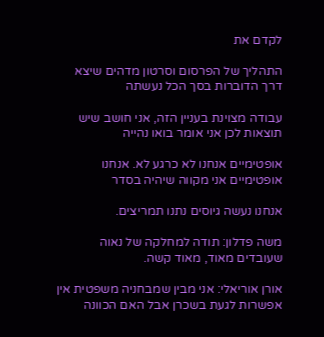לקדם את

התהליך של הפרסום וסרטון מדהים שיצא דרך הדוברות בסך הכל נעשתה

עבודה מצוינת בעניין הזה, אני חושב שיש תוצאות לכן אני אומר בואו נהייה

אופטימיים אנחנו לא כרגע לא. אנחנו אופטימיים אני מקווה שיהיה בסדר

אנחנו נעשה גיוסים נתנו תמריצים.

משה פדלון: תודה למחלקה של נאוה שעובדים מאוד, מאוד קשה.

אורן אוריאלי: אני מבין שמבחניה משפטית אין אפשרות לגעת בשכרן אבל האם הכוונה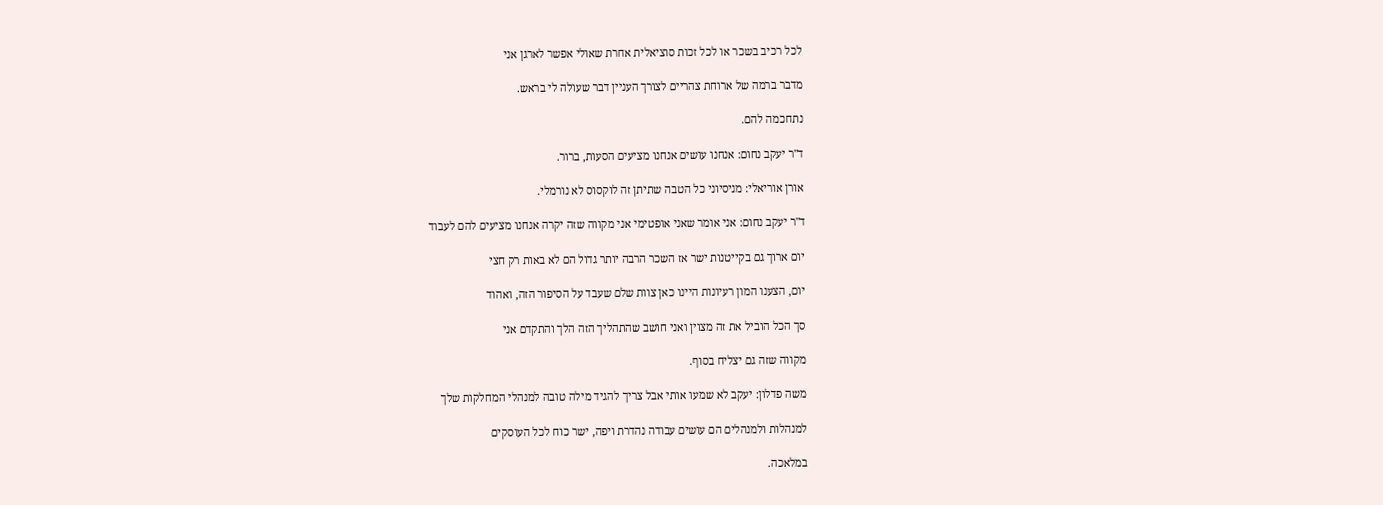לכל רכיב בשכר או לכל זכות סוציאלית אחרת שאולי אפשר לארגן אני

מדבר ברמה של ארוחת צהריים לצורך העניין דבר שעולה לי בראש.

נתחכמה להם.

ד"ר יעקב נחום: אנחנו עושים אנחנו מציעים הסעות, ברור.

אורן אוריאלי: מניסיוני כל הטבה שתיתן זה לוקסוס לא נורמלי.

ד"ר יעקב נחום: אני אומר שאני אופטימי אני מקווה שזה יקרה אנחנו מציעים להם לעבוד

יום ארוך גם בקייטנות ישר אז השכר הרבה יותר גדול הם לא באות רק חצי

יום, הצענו המון רעיונות היינו כאן צוות שלם שעבד על הסיפור הזה, ואהוד

סך הכל הוביל את זה מצוין ואני חושב שהתהליך הזה הלך והתקדם אני

מקווה שזה גם יצליח בסוף.

משה פדלון: יעקב לא שמעו אותי אבל צריך להגיד מילה טובה למנהלי המחלקות שלך

למנהלות ולמנהלים הם עושים עבודה נהדרת ויפה, ישר כוח לכל העוסקים

במלאכה.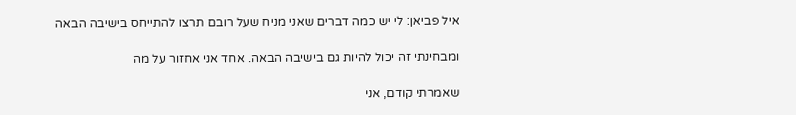איל פביאן: לי יש כמה דברים שאני מניח שעל רובם תרצו להתייחס בישיבה הבאה

ומבחינתי זה יכול להיות גם בישיבה הבאה. אחד אני אחזור על מה

שאמרתי קודם, אני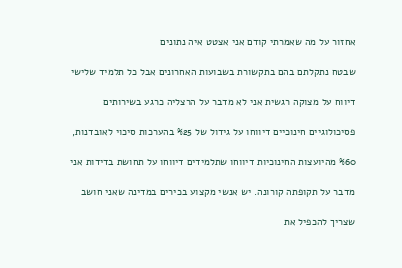אחזור על מה שאמרתי קודם אני אצטט איה נתונים

שבטח נתקלתם בהם בתקשורת בשבועות האחרונים אבל כל תלמיד שלישי

דיווח על מצוקה רגשית אני לא מדבר על הרצליה כרגע בשירותים

פסיכולוגיים חינוכיים דיווחו על גידול של %25 בהערכות סיכוי לאובדנות,

%60 מהיועצות החינוכיות דיווחו שתלמידים דיווחו על תחושת בדידות אני

מדבר על תקופתה קורונה. יש אנשי מקצוע בכירים במדינה שאני חושב

שצריך להכפיל את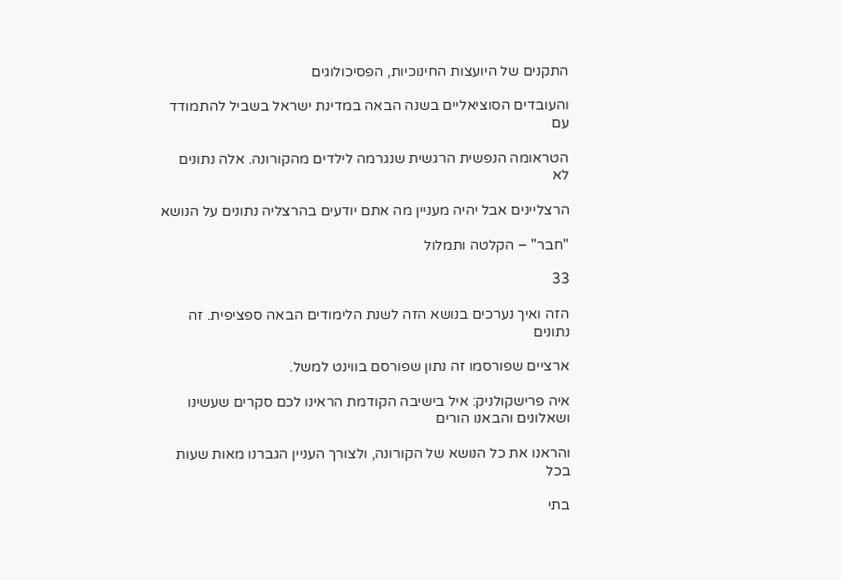התקנים של היועצות החינוכיות, הפסיכולוגים

והעובדים הסוציאליים בשנה הבאה במדינת ישראל בשביל להתמודד עם

הטראומה הנפשית הרגשית שנגרמה לילדים מהקורונה. אלה נתונים לא

הרצליינים אבל יהיה מעניין מה אתם יודעים בהרצליה נתונים על הנושא

"חבר" – הקלטה ותמלול

33

הזה ואיך נערכים בנושא הזה לשנת הלימודים הבאה ספציפית. זה נתונים

ארציים שפורסמו זה נתון שפורסם בווינט למשל.

איה פרישקולניק: איל בישיבה הקודמת הראינו לכם סקרים שעשינו ושאלונים והבאנו הורים

והראנו את כל הנושא של הקורונה, ולצורך העניין הגברנו מאות שעות בכל

בתי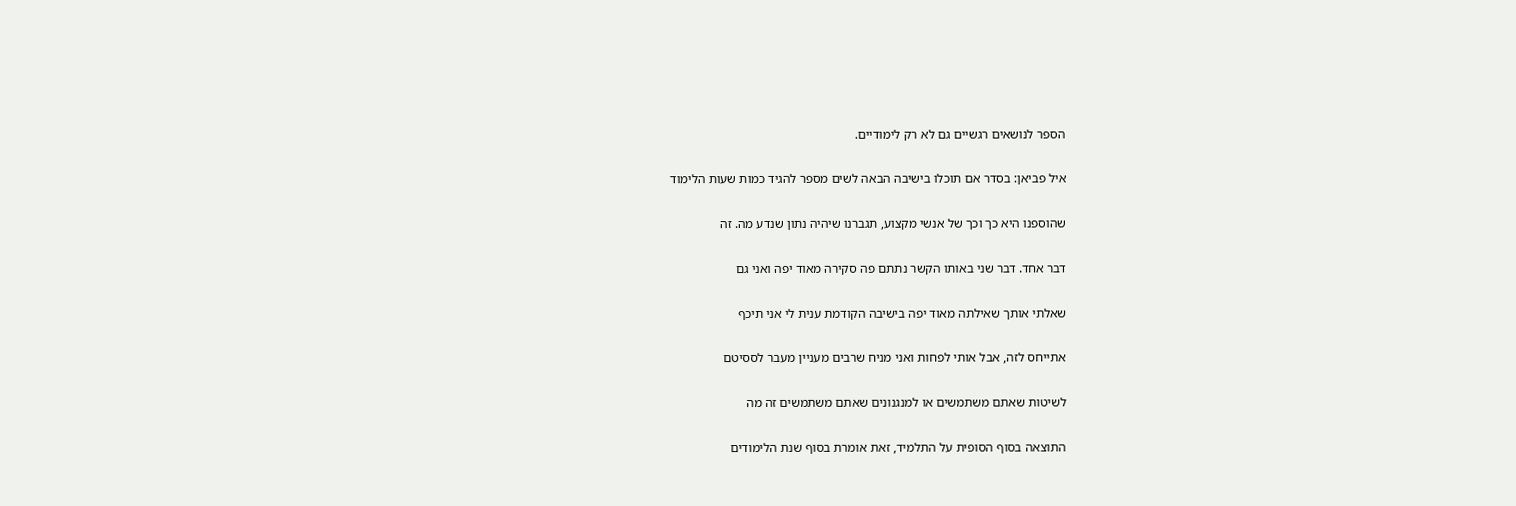הספר לנושאים רגשיים גם לא רק לימודיים.

איל פביאן: בסדר אם תוכלו בישיבה הבאה לשים מספר להגיד כמות שעות הלימוד

שהוספנו היא כך וכך של אנשי מקצוע, תגברנו שיהיה נתון שנדע מה. זה

דבר אחד. דבר שני באותו הקשר נתתם פה סקירה מאוד יפה ואני גם

שאלתי אותך שאילתה מאוד יפה בישיבה הקודמת ענית לי אני תיכף

אתייחס לזה, אבל אותי לפחות ואני מניח שרבים מעניין מעבר לססיטם

לשיטות שאתם משתמשים או למנגנונים שאתם משתמשים זה מה

התוצאה בסוף הסופית על התלמיד, זאת אומרת בסוף שנת הלימודים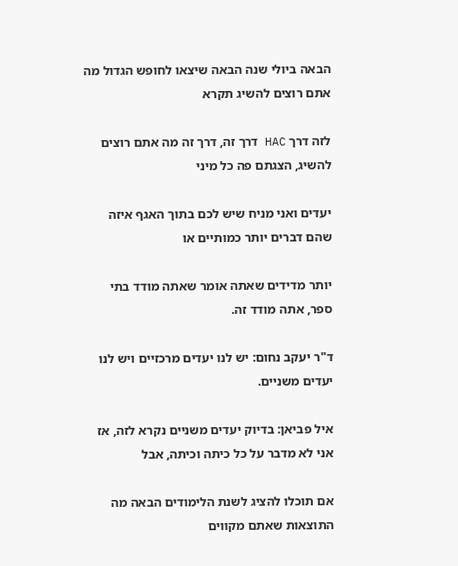הבאה ביולי שנה הבאה שיצאו לחופש הגדול מה אתם רוצים להשיג תקרא

לזה דרך HAC דרך זה, דרך זה מה אתם רוצים להשיג, הצגתם פה כל מיני

יעדים ואני מניח שיש לכם בתוך האגף איזה שהם דברים יותר כמותיים או

יותר מדידים שאתה אומר שאתה מודד בתי ספר, אתה מודד זה.

ד"ר יעקב נחום: יש לנו יעדים מרכזיים ויש לנו יעדים משניים.

איל פביאן: בדיוק יעדים משניים נקרא לזה, אז אני לא מדבר על כל כיתה וכיתה, אבל

אם תוכלו להציג לשנת הלימודים הבאה מה התוצאות שאתם מקווים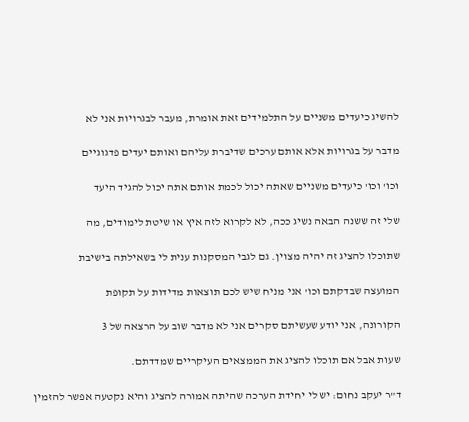להשיג כיעדים משניים על התלמידים זאת אומרת, מעבר לבגרויות אני לא

מדבר על בגרויות אלא אותם ערכים שדיברת עליהם ואותם יעדים פדגוגיים

וכו' וכו' כיעדים משניים שאתה יכול לכמת אותם אתה יכול להגיד היעד

שלי זה ששנה הבאה נשיג ככה, לא לקרוא לזה איץ או שיטת לימודים, מה

שתוכלו להציג זה יהיה מצוין. גם לגבי המסקנות ענית לי בשאילתה בישיבת

המועצה שבדקתם וכו' אני מניח שיש לכם תוצאות מדידות על תקופת

הקורונה, אני יודע שעשיתם סקרים אני לא מדבר שוב על הרצאה של 3

שעות אבל אם תוכלו להציג את הממצאים העיקריים שמדדתם.

ד"ר יעקב נחום: יש לי יחידת הערכה שהיתה אמורה להציג והיא נקטעה אפשר להזמין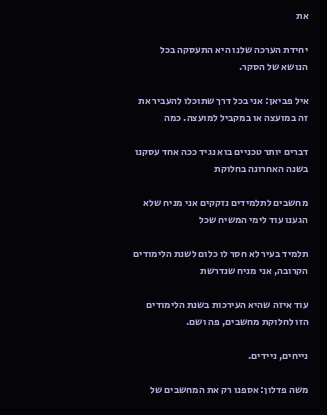את

יחידת הערכה שלנו היא התעסקה בכל הנושא של הסקר.

איל פביאן: אני בכל דרך שתוכלו להעביר את זה במועצה או במקביל למועצה. כמה

דברים יותר טכניים בוא נגיד ככה אחד עסקנו בשנה האחרונה בחלוקת

מחשבים לתלמידים נזקקים אני מניח שלא הגענו עוד לימי המשיח שכל

תלמיד בעיר לא חסר לו כלום לשנת הלימודים הקרובה, אני מניח שנדרשת

עוד איזה שהיא העירכות בשנת הלימודים הזו לחלוקת מחשבים, פה ושם.

נייחים, ניידים.

משה פדלון: אספנו רק את המחשבים של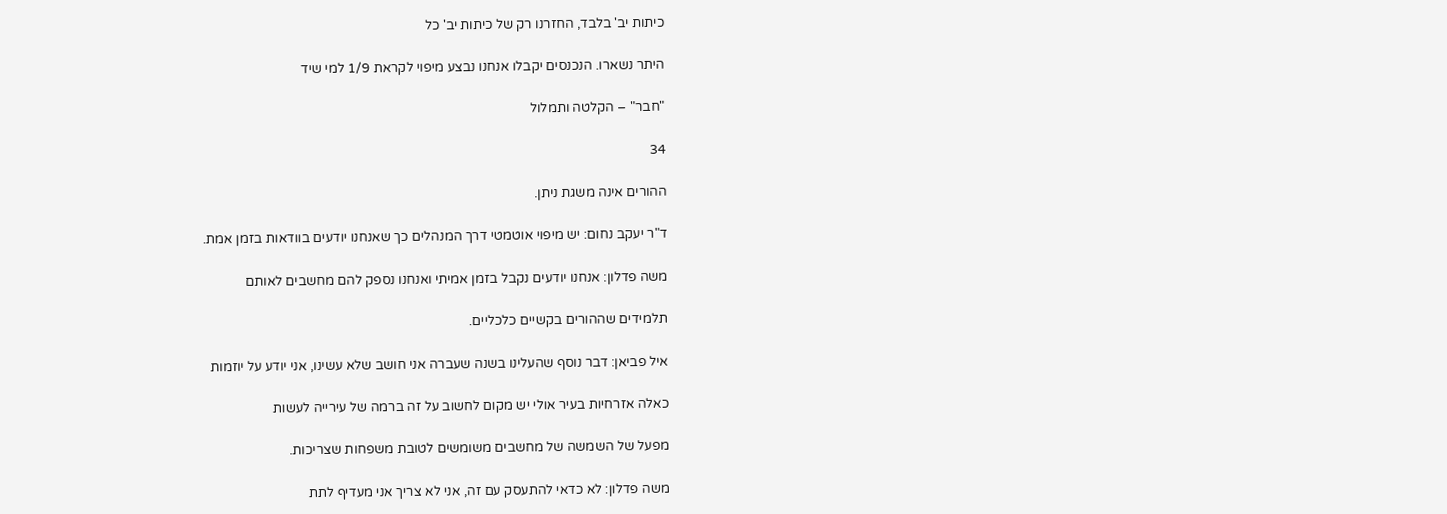כיתות יב' בלבד, החזרנו רק של כיתות יב' כל

היתר נשארו. הנכנסים יקבלו אנחנו נבצע מיפוי לקראת 1/9 למי שיד

"חבר" – הקלטה ותמלול

34

ההורים אינה משגת ניתן.

ד"ר יעקב נחום: יש מיפוי אוטמטי דרך המנהלים כך שאנחנו יודעים בוודאות בזמן אמת.

משה פדלון: אנחנו יודעים נקבל בזמן אמיתי ואנחנו נספק להם מחשבים לאותם

תלמידים שההורים בקשיים כלכליים.

איל פביאן: דבר נוסף שהעלינו בשנה שעברה אני חושב שלא עשינו, אני יודע על יוזמות

כאלה אזרחיות בעיר אולי יש מקום לחשוב על זה ברמה של עירייה לעשות

מפעל של השמשה של מחשבים משומשים לטובת משפחות שצריכות.

משה פדלון: לא כדאי להתעסק עם זה, אני לא צריך אני מעדיף לתת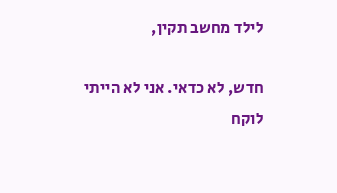לילד מחשב תקין,

חדש, לא כדאי. אני לא הייתי לוקח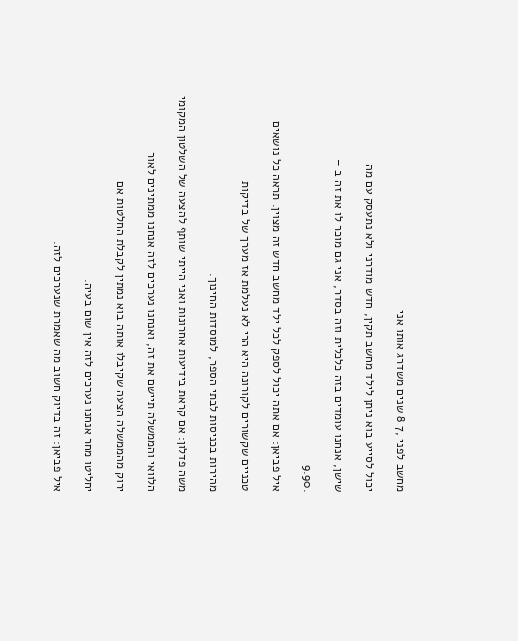מחשב לפני ,7 8 שנים משדרג אותו אני

יכול לסייע בוא ניתן לילד מחשב תקין, חדש מודרני ולא נתעסק עם מה

שישן, אנחנו עומדים בזה כלכלית וזה בסדר, אני גם מוכר לו את זה ב –

.9.90

איל פביאן: אם אתה יכול לספק לכל ילד מחשב חדש זה מצוין. תראה כל נושאים

טכניים שקשורים לקורונה היא הרי לא נעלמת אז מערך של בדיקות

מהירות בכניסות לבתי הספר, למוסדות החינוך.

משה פדלון: אם קראת בידיעות אחרונות ואני הייתי שותף להצעה של השלטון המקומי

הלוואי והממשלה תיישם את זה, ואנחנו נערכים לזה אנחנו ממתינים לאור

ירוק מהממשלה הצעה שקיבלו אותה בוא נמתין לקבלת החלטות אם

יחליטו מחר אנחנו נערכים לזה אין שום בעיה.

איל פביאן: זה בדיוק חשוב מה שאמרת שנערכים לזה.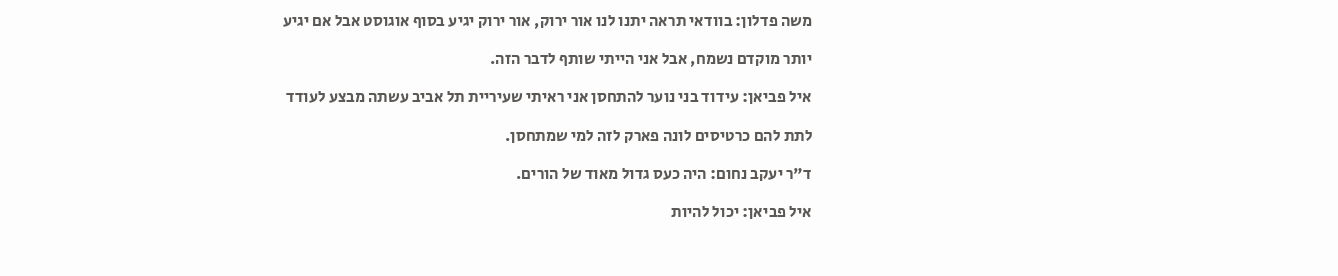משה פדלון: בוודאי תראה יתנו לנו אור ירוק, אור ירוק יגיע בסוף אוגוסט אבל אם יגיע

יותר מוקדם נשמח, אבל אני הייתי שותף לדבר הזה.

איל פביאן: עידוד בני נוער להתחסן אני ראיתי שעיריית תל אביב עשתה מבצע לעודד

לתת להם כרטיסים לונה פארק לזה למי שמתחסן.

ד"ר יעקב נחום: היה כעס גדול מאוד של הורים.

איל פביאן: יכול להיות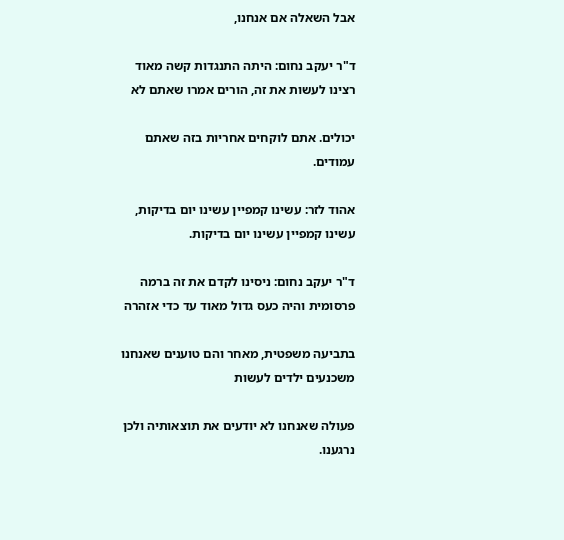אבל השאלה אם אנחנו,

ד"ר יעקב נחום: היתה התנגדות קשה מאוד רצינו לעשות את זה, הורים אמרו שאתם לא

יכולים. אתם לוקחים אחריות בזה שאתם עמודים.

אהוד לזר: עשינו קמפיין עשינו יום בדיקות, עשינו קמפיין עשינו יום בדיקות.

ד"ר יעקב נחום: ניסינו לקדם את זה ברמה פרסומית והיה כעס גדול מאוד עד כדי אזהרה

בתביעה משפטית, מאחר והם טוענים שאנחנו משכנעים ילדים לעשות

פעולה שאנחנו לא יודעים את תוצאותיה ולכן נרגענו.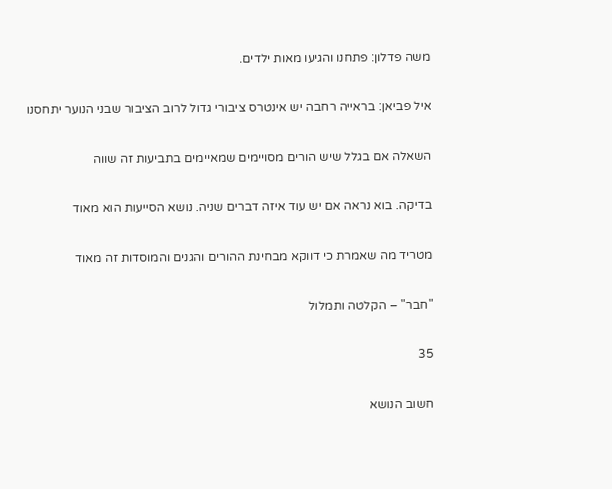משה פדלון: פתחנו והגיעו מאות ילדים.

איל פביאן: בראייה רחבה יש אינטרס ציבורי גדול לרוב הציבור שבני הנוער יתחסנו

השאלה אם בגלל שיש הורים מסויימים שמאיימים בתביעות זה שווה

בדיקה. בוא נראה אם יש עוד איזה דברים שניה. נושא הסייעות הוא מאוד

מטריד מה שאמרת כי דווקא מבחינת ההורים והגנים והמוסדות זה מאוד

"חבר" – הקלטה ותמלול

35

חשוב הנושא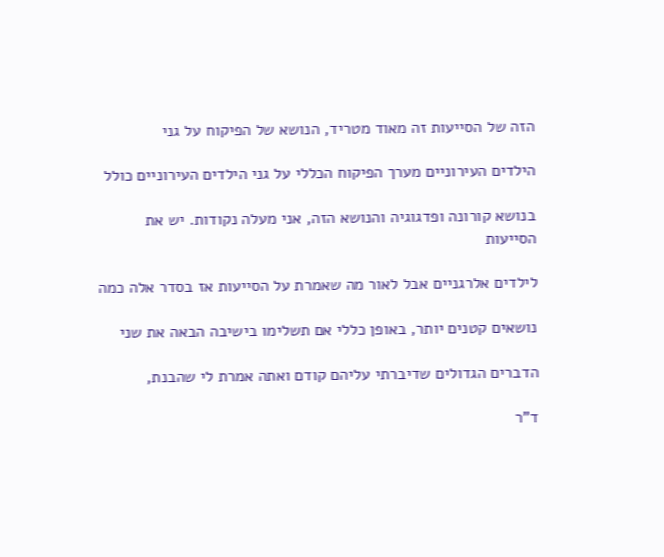הזה של הסייעות זה מאוד מטריד, הנושא של הפיקוח על גני

הילדים העירוניים מערך הפיקוח הכללי על גני הילדים העירוניים כולל

בנושא קורונה ופדגוגיה והנושא הזה, אני מעלה נקודות. יש את הסייעות

לילדים אלרגניים אבל לאור מה שאמרת על הסייעות אז בסדר אלה כמה

נושאים קטנים יותר, באופן כללי אם תשלימו בישיבה הבאה את שני

הדברים הגדולים שדיברתי עליהם קודם ואתה אמרת לי שהבנת,

ד"ר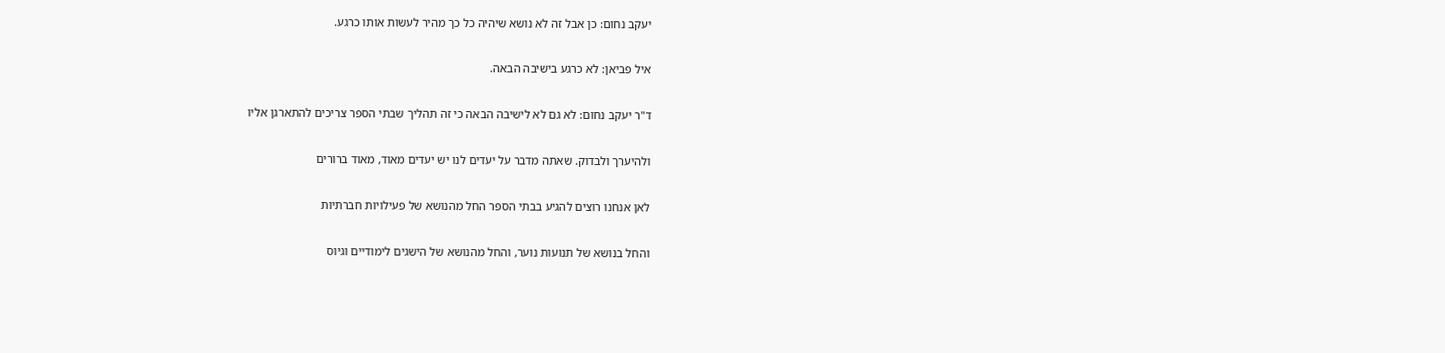יעקב נחום: כן אבל זה לא נושא שיהיה כל כך מהיר לעשות אותו כרגע.

איל פביאן: לא כרגע בישיבה הבאה.

ד"ר יעקב נחום: לא גם לא לישיבה הבאה כי זה תהליך שבתי הספר צריכים להתארגן אליו

ולהיערך ולבדוק. שאתה מדבר על יעדים לנו יש יעדים מאוד, מאוד ברורים

לאן אנחנו רוצים להגיע בבתי הספר החל מהנושא של פעילויות חברתיות

והחל בנושא של תנועות נוער, והחל מהנושא של הישגים לימודיים וגיוס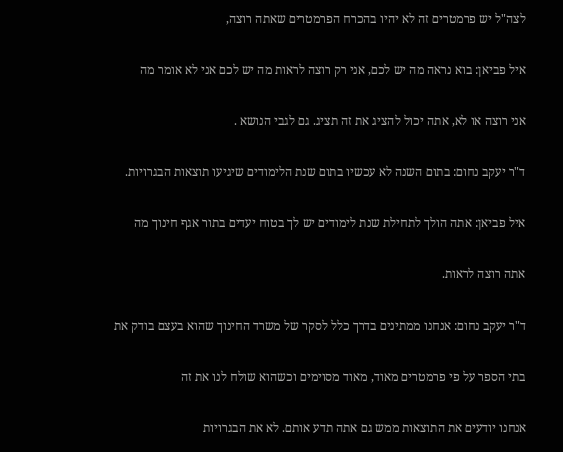לצה"ל יש פרמטרים זה לא יהיו בהכרח הפרמטרים שאתה רוצה,

איל פביאן: בוא נראה מה יש לכם, אני רק רוצה לראות מה יש לכם אני לא אומר מה

אני רוצה או לא, אתה יכול להציג את זה תציג. גם לגבי הנושא .

ד"ר יעקב נחום: בתום השנה לא עכשיו בתום שנת הלימודים שיגיעו תוצאות הבגרויות.

איל פביאן: אתה הולך לתחילת שנת לימודים יש לך בטוח יעדים בתור אגף חינוך מה

אתה רוצה לראות.

ד"ר יעקב נחום: אנחנו ממתינים בדרך כלל לסקר של משרד החינוך שהוא בעצם בודק את

בתי הספר על פי פרמטרים מאוד, מאוד מסוימים וכשהוא שולח לנו את זה

אנחנו יודעים את התוצאות ממש גם אתה תדע אותם. לא את הבגרויות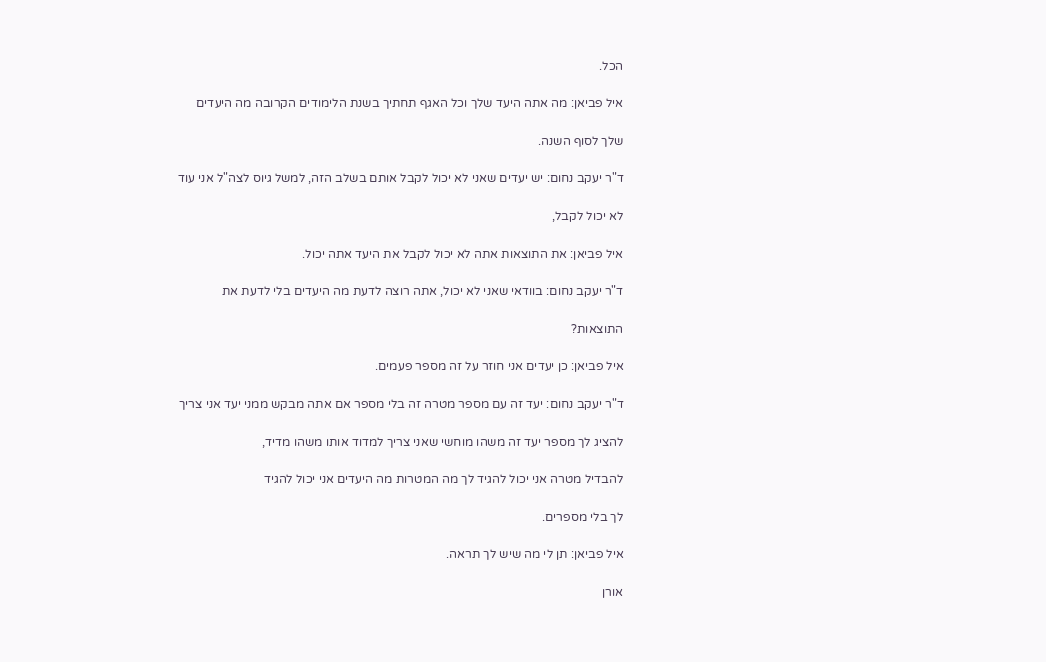הכל.

איל פביאן: מה אתה היעד שלך וכל האגף תחתיך בשנת הלימודים הקרובה מה היעדים

שלך לסוף השנה.

ד"ר יעקב נחום: יש יעדים שאני לא יכול לקבל אותם בשלב הזה, למשל גיוס לצה"ל אני עוד

לא יכול לקבל,

איל פביאן: את התוצאות אתה לא יכול לקבל את היעד אתה יכול.

ד"ר יעקב נחום: בוודאי שאני לא יכול, אתה רוצה לדעת מה היעדים בלי לדעת את

התוצאות?

איל פביאן: כן יעדים אני חוזר על זה מספר פעמים.

ד"ר יעקב נחום: יעד זה עם מספר מטרה זה בלי מספר אם אתה מבקש ממני יעד אני צריך

להציג לך מספר יעד זה משהו מוחשי שאני צריך למדוד אותו משהו מדיד,

להבדיל מטרה אני יכול להגיד לך מה המטרות מה היעדים אני יכול להגיד

לך בלי מספרים.

איל פביאן: תן לי מה שיש לך תראה.

אורן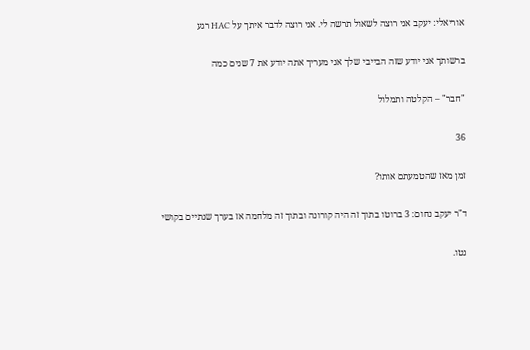אוריאלי: יעקב אני רוצה לשאול תרשה לי. אני רוצה לדבר איתך על HAC רגע

ברשותך אני יודע שזה הבייבי שלך אני מעריך אתה יודע את 7 שנים כמה

"חבר" – הקלטה ותמלול

36

זמן מאז שהטמעתם אותו?

ד"ר יעקב נחום: 3 ברוטו בתוך זה היה קורונה ובתוך זה מלחמה אז בערך שנתיים בקושי

נטו.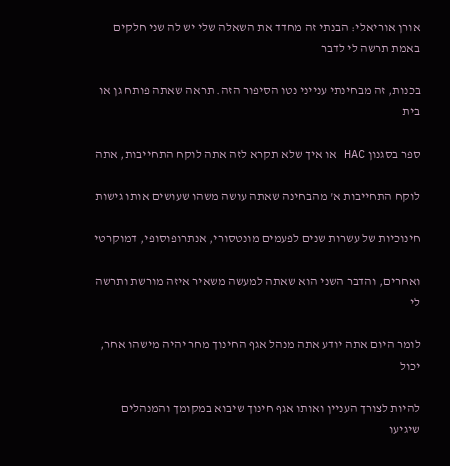אורן אוריאלי: הבנתי זה מחדד את השאלה שלי יש לה שני חלקים באמת תרשה לי לדבר

בכנות, זה מבחינתי ענייני נטו הסיפור הזה. תראה שאתה פותח גן או בית

ספר בסגנון HAC או איך שלא תקרא לזה אתה לוקח התחייבות, אתה

לוקח התחייבות א' מהבחינה שאתה עושה משהו שעושים אותו גישות

חינוכיות של עשרות שנים לפעמים מונטסורי, אנתרופוסופי, דמוקרטי

ואחרים, והדבר השני הוא שאתה למעשה משאיר איזה מורשת ותרשה לי

לומר היום אתה יודע אתה מנהל אגף החינוך מחר יהיה מישהו אחר, יכול

להיות לצורך העניין ואותו אגף חינוך שיבוא במקומך והמנהלים שיגיעו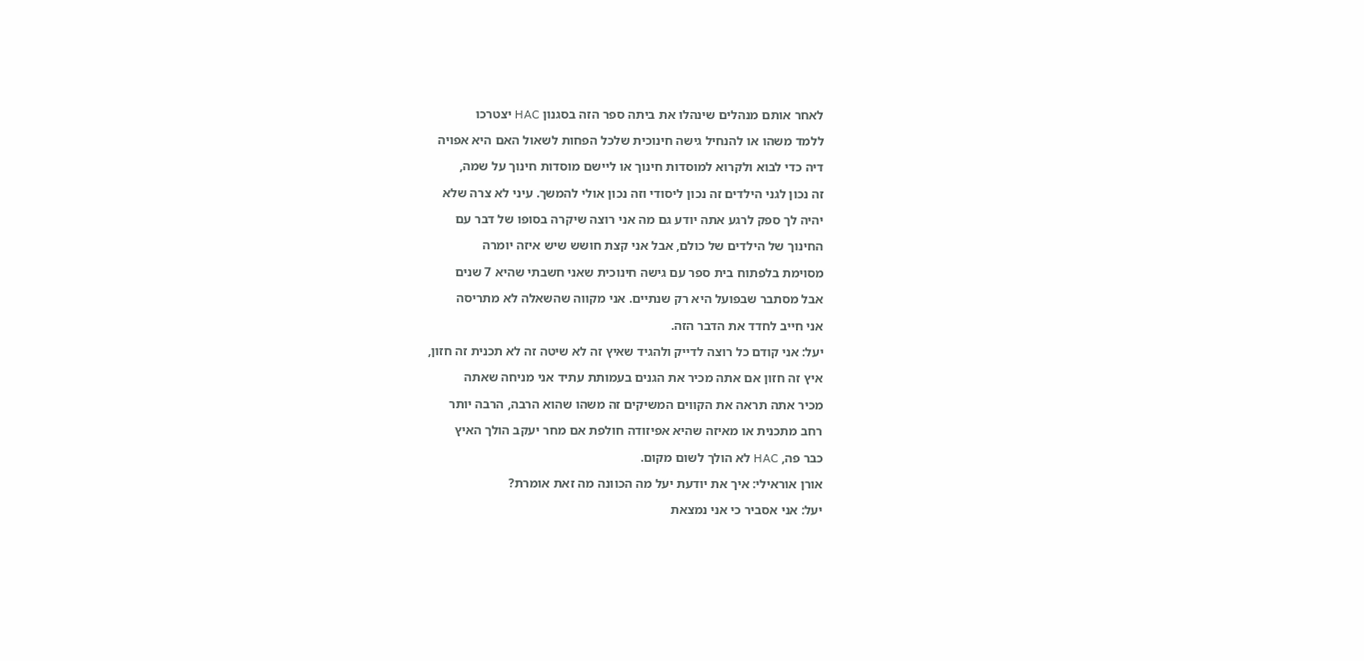לאחר אותם מנהלים שינהלו את ביתה ספר הזה בסגנון HAC יצטרכו

ללמד משהו או להנחיל גישה חינוכית שלכל הפחות לשאול האם היא אפויה

דיה כדי לבוא ולקרוא למוסדות חינוך או ליישם מוסדות חינוך על שמה,

זה נכון לגני הילדים זה נכון ליסודי וזה נכון אולי להמשך. עיני לא צרה שלא

יהיה לך ספק לרגע אתה יודע גם מה אני רוצה שיקרה בסופו של דבר עם

החינוך של הילדים של כולם, אבל אני קצת חושש שיש איזה יומרה

מסוימת בלפתוח בית ספר עם גישה חינוכית שאני חשבתי שהיא 7 שנים

אבל מסתבר שבפועל היא רק שנתיים. אני מקווה שהשאלה לא מתריסה

אני חייב לחדד את הדבר הזה.

יעל: אני קודם כל רוצה לדייק ולהגיד שאיץ זה לא שיטה זה לא תכנית זה חזון,

איץ זה חזון אם אתה מכיר את הגנים בעמותת עתיד אני מניחה שאתה

מכיר אתה תראה את הקווים המשיקים זה משהו שהוא הרבה, הרבה יותר

רחב מתכנית או מאיזה שהיא אפיזודה חולפת אם מחר יעקב הולך האיץ

כבר פה, HAC לא הולך לשום מקום.

אורן אוראילי: איך את יודעת יעל מה הכוונה מה זאת אומרת?

יעל: אני אסביר כי אני נמצאת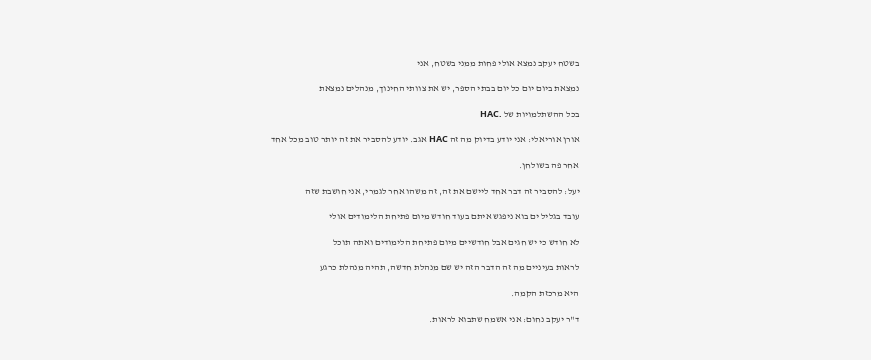בשטח יעקב נמצא אולי פחות ממני בשטח, אני

נמצאת ביום יום כל יום בבתי הספר, יש את צוותי החינוך, מנהלים נמצאת

בכל ההשתלמויות של .HAC

אורן אוריאלי: אני יודע בדיוק מה זה HAC אגב. יודע להסביר את זה יותר טוב מכל אחד

אחר פה בשולחן.

יעל: להסביר זה דבר אחד ליישם את זה, זה משהו אחר לגמרי, אני חושבת שזה

עובד בגליל ים בוא ניפגש איתם בעוד חודש מיום פתיחת הלימודים אולי

לא חודש כי יש חגים אבל חודשיים מיום פתיחת הלימודים ואתה תוכל

לראות בעיניים מה זה הדבר הזה יש שם מנהלת חדשה, תהיה מנהלת כרגע

היא מרכזת הקמה.

ד"ר יעקב נחום: אני אשמח שתבוא לראות.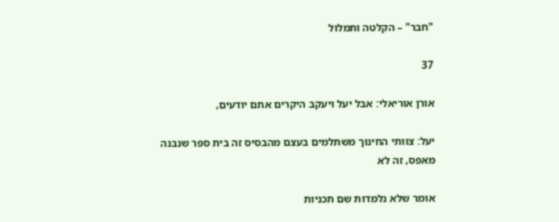"חבר" – הקלטה ותמלול

37

אורן אוריאלי: אבל יעל ויעקב היקרים אתם יודעים,

יעל: צוותי החינוך משתלמים בעצם מהבסיס זה בית ספר שנבנה מאפס, זה לא

אומר שלא נלמדות שם תכניות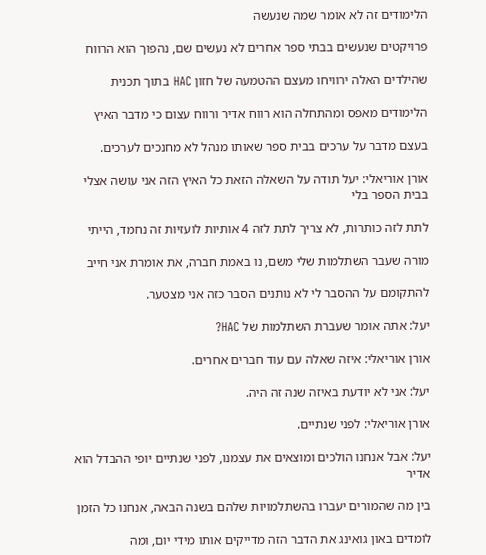הלימודים זה לא אומר שמה שנעשה

פרויקטים שנעשים בבתי ספר אחרים לא נעשים שם, נהפוך הוא הרווח

שהילדים האלה ירוויחו מעצם ההטמעה של חזון HAC בתוך תכנית

הלימודים מאפס ומהתחלה הוא רווח אדיר ורווח עצום כי מדבר האיץ

בעצם מדבר על ערכים בבית ספר שאותו מנהל לא מחנכים לערכים.

אורן אוריאלי: יעל תודה על השאלה הזאת כל האיץ הזה אני עושה אצלי בבית הספר בלי

לתת לזה כותרות, לא צריך לתת לזה 4 אותיות לועזיות זה נחמד, הייתי

מורה שעבר השתלמות שלי משם, נו באמת חברה, את אומרת אני חייב

להתקומם על ההסבר לי לא נותנים הסבר כזה אני מצטער.

יעל: אתה אומר שעברת השתלמות של HAC?

אורן אוריאלי: איזה שאלה עם עוד חברים אחרים.

יעל: אני לא יודעת באיזה שנה זה היה.

אורן אוריאלי: לפני שנתיים.

יעל: אבל אנחנו הולכים ומוצאים את עצמנו, לפני שנתיים יופי ההבדל הוא אדיר

בין מה שהמורים יעברו בהשתלמויות שלהם בשנה הבאה, אנחנו כל הזמן

לומדים באון גואינג את הדבר הזה מדייקים אותו מידי יום, ומה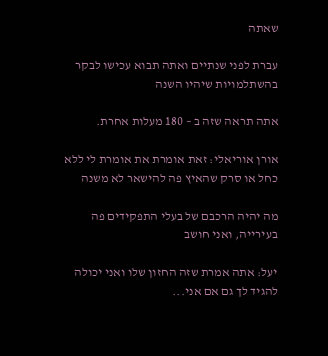שאתה

עברת לפני שנתיים ואתה תבוא עכישו לבקר בהשתלמויות שיהיו השנה

אתה תראה שזה ב – 180 מעלות אחרת.

אורן אוריאלי: זאת אומרת את אומרת לי ללא כחל או סרק שהאיץ פה להישאר לא משנה

מה יהיה הרכבם של בעלי התפקידים פה בעירייה, ואני חושב

יעל: אתה אמרת שזה החזון שלו ואני יכולה להגיד לך גם אם אני...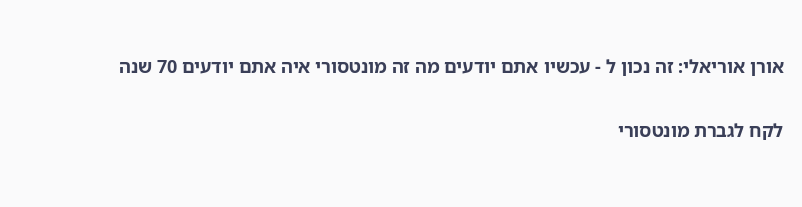אורן אוריאלי: זה נכון ל - עכשיו אתם יודעים מה זה מונטסורי איה אתם יודעים 70 שנה

לקח לגברת מונטסורי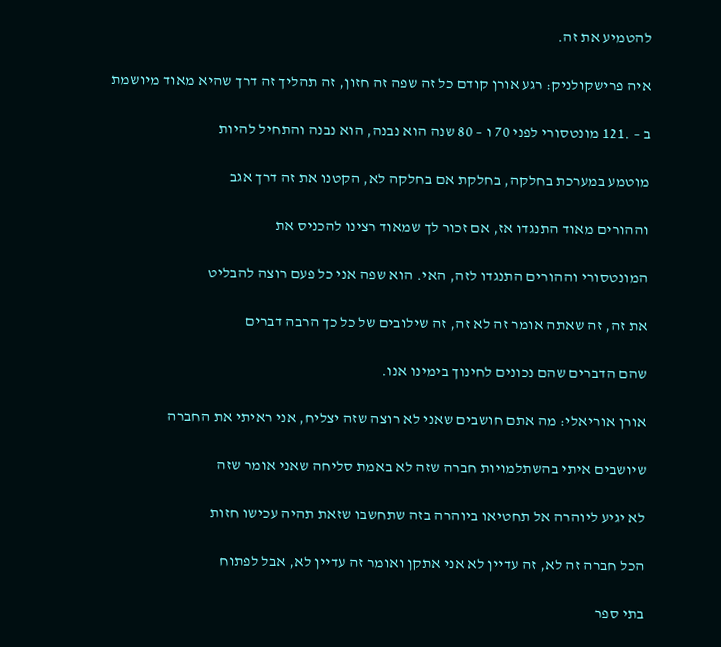להטמיע את זה.

איה פרישקולניק: רגע אורן קודם כל זה שפה זה חזון, זה תהליך זה דרך שהיא מאוד מיושמת

ב – .121 מונטסורי לפני 70 ו – 80 שנה הוא נבנה, הוא נבנה והתחיל להיות

מוטמע במערכת בחלקה, בחלקת אם בחלקה לא, הקטנו את זה דרך אגב

וההורים מאוד התנגדו אז, אם זכור לך שמאוד רצינו להכניס את

המונטסורי וההורים התנגדו לזה, האי. הוא שפה אני כל פעם רוצה להבליט

את זה, זה שאתה אומר זה לא זה, זה שילובים של כל כך הרבה דברים

שהם הדברים שהם נכונים לחינוך בימינו אנו.

אורן אוריאלי: מה אתם חושבים שאני לא רוצה שזה יצליח, אני ראיתי את החברה

שיושבים איתי בהשתלמויות חברה שזה לא באמת סליחה שאני אומר שזה

לא יגיע ליוהרה אל תחטיאו ביוהרה בזה שתחשבו שזאת תהיה עכישו חזות

הכל חברה זה לא, זה עדיין לא אני אתקן ואומר זה עדיין לא, אבל לפתוח

בתי ספר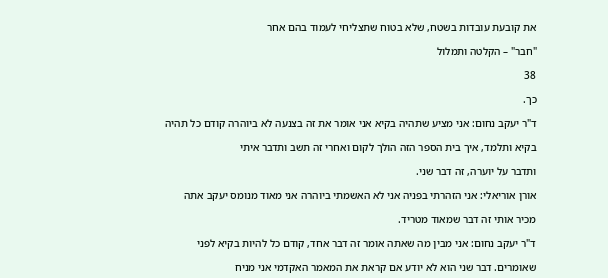את קובעת עובדות בשטח, שלא בטוח שתצליחי לעמוד בהם אחר

"חבר" – הקלטה ותמלול

38

כך.

ד"ר יעקב נחום: אני מציע שתהיה בקיא אני אומר את זה בצנעה לא ביוהרה קודם כל תהיה

בקיא ותלמד, איך בית הספר הזה הולך לקום ואחרי זה תשב ותדבר איתי

ותדבר על יוערה, זה דבר שני.

אורן אוריאלי: אני הזהרתי בפניה אני לא האשמתי ביוהרה אני מאוד מנומס יעקב אתה

מכיר אותי זה דבר שמאוד מטריד.

ד"ר יעקב נחום: אני מבין מה שאתה אומר זה דבר אחד, קודם כל להיות בקיא לפני

שאומרים. דבר שני הוא לא יודע אם קראת את המאמר האקדמי אני מניח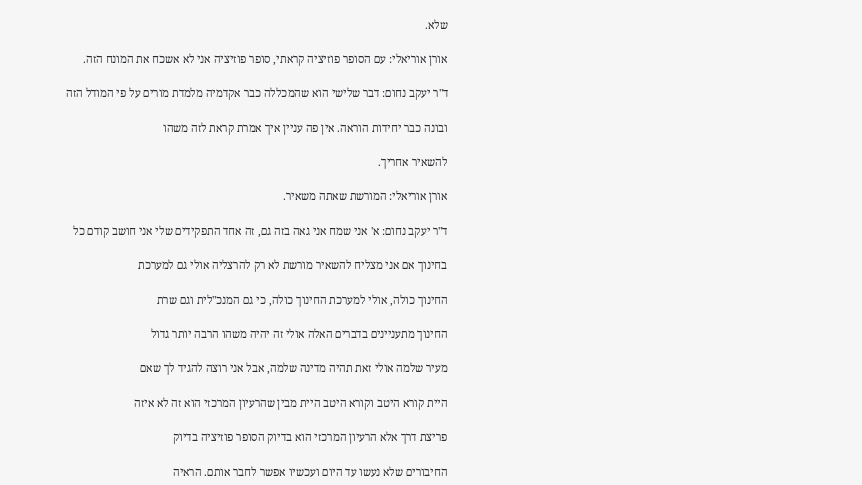שלא.

אורן אוריאלי: עם הסופר פוזיציה קראתי, סופר פוזיציה אני לא אשכח את המונח הזה.

ד"ר יעקב נחום: דבר שלישי הוא שהמכללה כבר אקדמיה מלמדת מורים על פי המודל הזה

ובונה כבר יחידות הוראה. אין פה עניין איך אמרת קראת לזה משהו

להשאיר אחריך.

אורן אוריאלי: המורשת שאתה משאיר.

ד"ר יעקב נחום: א' אני שמח אני גאה בזה גם, זה אחד התפקידים שלי אני חושב קודם כל

בחינוך אם אני מצליח להשאיר מורשת לא רק להרצליה אולי גם למערכת

החינוך כולה, אולי למערכת החינוך כולה, כי גם המנכ"לית וגם שרת

החינוך מתעניינים בדברים האלה אולי זה יהיה משהו הרבה יותר גדול

מעיר שלמה אולי זאת תהיה מדינה שלמה, אבל אני רוצה להגיד לך שאם

היית קורא היטב וקורא היטב היית מבין שהרעיון המרכזי הוא זה לא איזה

פריצת דרך אלא הרעיון המרכזי הוא בדיוק הסופר פוזיציה בדיוק

החיבורים שלא נעשו עד היום ועכשיו אפשר לחבר אותם. הראיה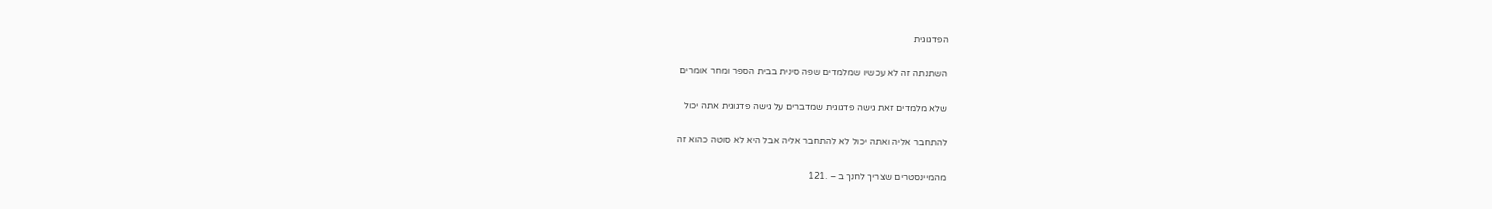הפדגוגית

השתנתה זה לא עכשיו שמלמדים שפה סינית בבית הספר ומחר אומרים

שלא מלמדים זאת גישה פדגוגית שמדברים על גישה פדגוגית אתה יכול

להתחבר אליה ואתה יכול לא להתחבר אליה אבל היא לא סוטה כהוא זה

מהמיינסטרים שצריך לחנך ב – .121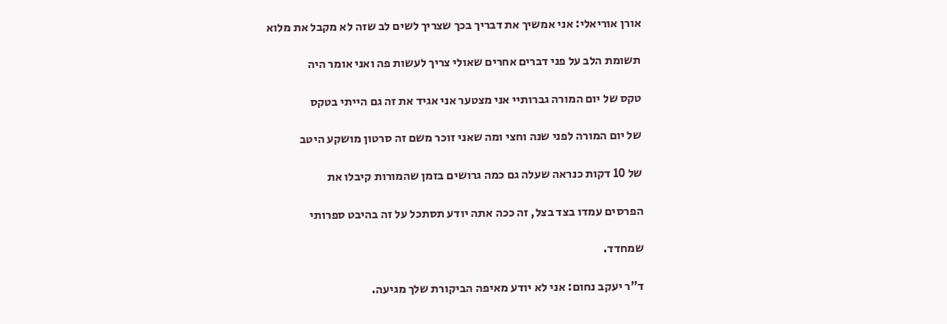אורן אוריאלי: אני אמשיך את דבריך בכך שצריך לשים לב שזה לא מקבל את מלוא

תשומת הלב על פני דברים אחרים שאולי צריך לעשות פה ואני אומר היה

טקס של יום המורה גברותיי אני מצטער אני אגיד את זה גם הייתי בטקס

של יום המורה לפני שנה וחצי ומה שאני זוכר משם זה סרטון מושקע היטב

של 10 דקות כנראה שעלה גם כמה גרושים בזמן שהמורות קיבלו את

הפרסים עמדו בצד בצל, זה ככה אתה יודע תסתכל על זה בהיבט ספרותי

שמחדד.

ד"ר יעקב נחום: אני לא יודע מאיפה הביקורת שלך מגיעה.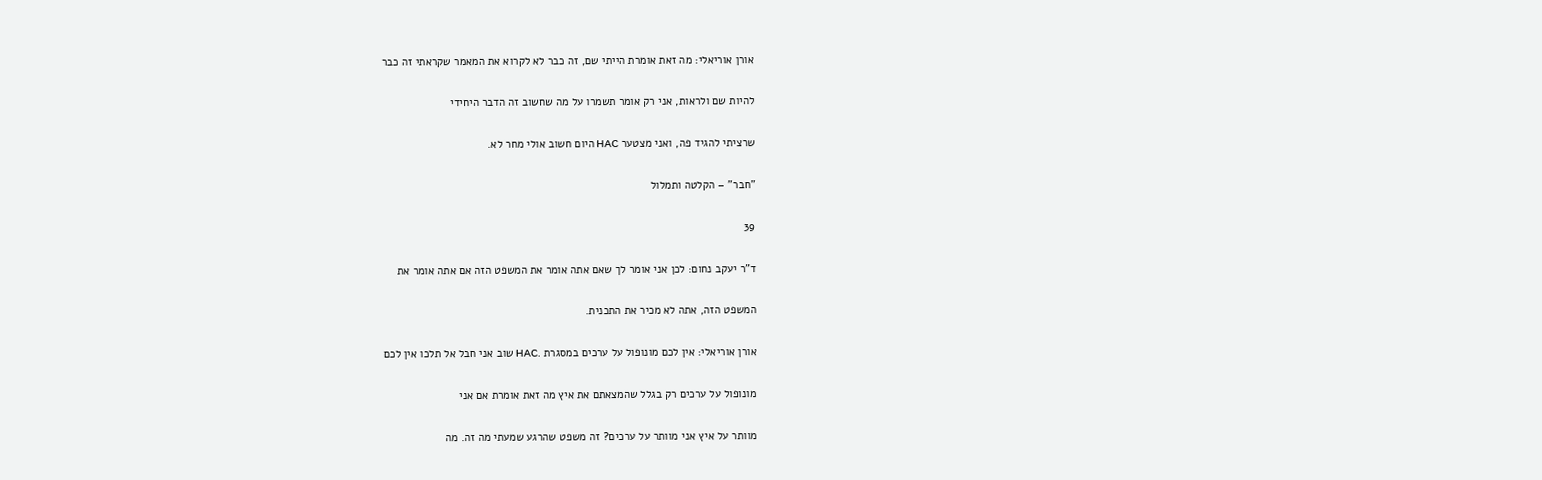אורן אוריאלי: מה זאת אומרת הייתי שם, זה כבר לא לקרוא את המאמר שקראתי זה כבר

להיות שם ולראות, אני רק אומר תשמרו על מה שחשוב זה הדבר היחידי

שרציתי להגיד פה, ואני מצטער HAC היום חשוב אולי מחר לא.

"חבר" – הקלטה ותמלול

39

ד"ר יעקב נחום: לכן אני אומר לך שאם אתה אומר את המשפט הזה אם אתה אומר את

המשפט הזה, אתה לא מכיר את התכנית.

אורן אוריאלי: אין לכם מונופול על ערכים במסגרת .HAC שוב אני חבל אל תלכו אין לכם

מונופול על ערכים רק בגלל שהמצאתם את איץ מה זאת אומרת אם אני

מוותר על איץ אני מוותר על ערכים? זה משפט שהרגע שמעתי מה זה. מה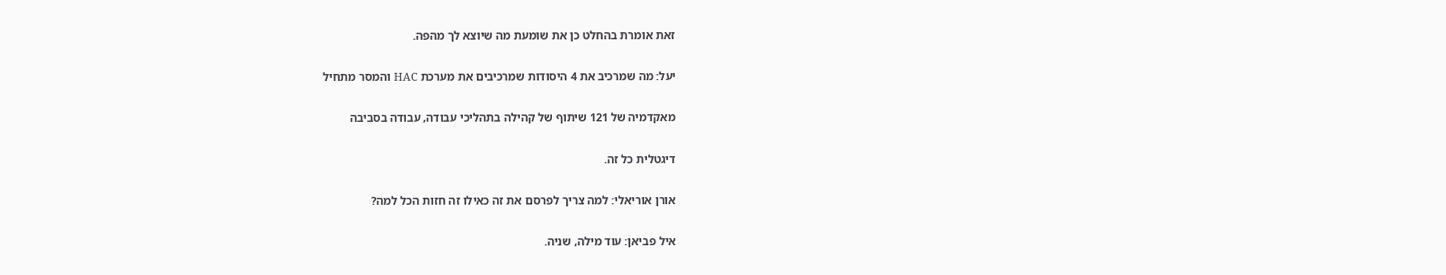זאת אומרת בהחלט כן את שומעת מה שיוצא לך מהפה.

יעל: מה שמרכיב את 4 היסודות שמרכיבים את מערכת HAC והמסר מתחיל

מאקדמיה של 121 שיתוף של קהילה בתהליכי עבודה, עבודה בסביבה

דיגטלית כל זה.

אורן אוריאלי: למה צריך לפרסם את זה כאילו זה חזות הכל למה?

איל פביאן: עוד מילה, שניה.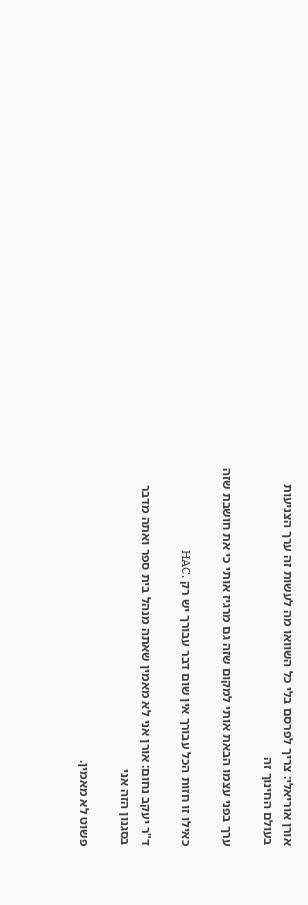אורן אוריאלי: צריך לפרסם בלי כל השוואו מה לעשות זה ערך הצניעות בעולם החינוך זה

ערך בפני עצמו הבאת אותי למקום שזה גם מרגיז אותי כי את חושבת שזה

כאילו זו חזות הכל עבורך אין שום דבר עבורך יש רק .HAC

ד"ר יעקב נחום: אורן אני לא מאמין שאתה מנהל בית ספר ואתה מדבר בסגנון הזה אני

פשוט לא מאמין.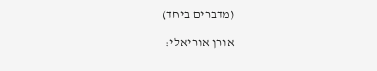(מדברים ביחד)

אורן אוריאלי: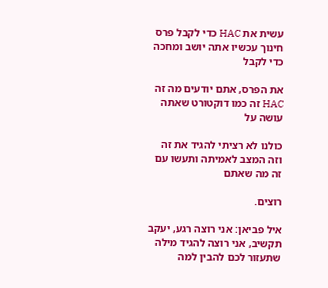עשית את HAC כדי לקבל פרס חינוך עכשיו אתה יושב ומחכה כדי לקבל

את הפרס, אתם יודעים מה זה HAC זה כמו דוקטורט שאתה עושה על

כולנו לא רציתי להגיד את זה וזה המצב לאמיתה ותעשו עם זה מה שאתם

רוצים.

איל פביאן: אני רוצה רגע, יעקב תקשיב, אני רוצה להגיד מילה שתעזור לכם להבין למה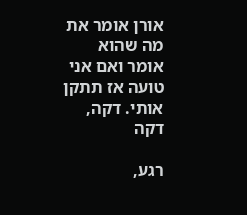אורן אומר את מה שהוא אומר ואם אני טועה אז תתקן אותי. דקה, דקה

רגע,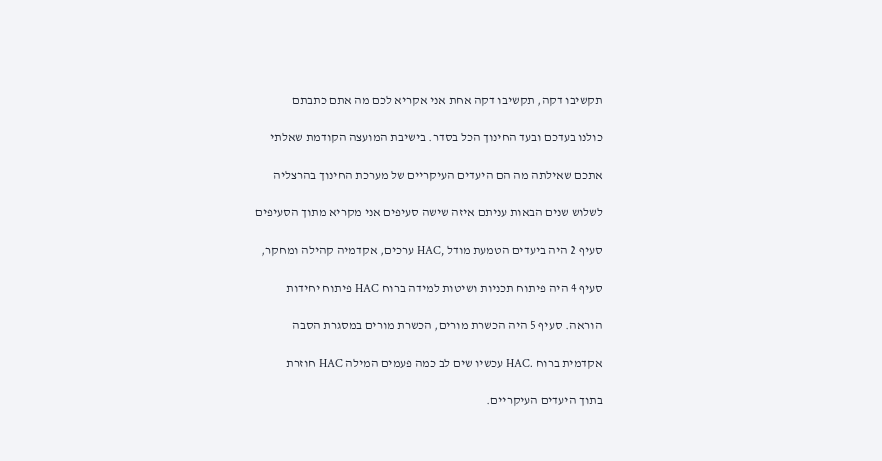תקשיבו דקה, תקשיבו דקה אחת אני אקריא לכם מה אתם כתבתם

כולנו בעדכם ובעד החינוך הכל בסדר. בישיבת המועצה הקודמת שאלתי

אתכם שאילתה מה הם היעדים העיקריים של מערכת החינוך בהרצליה

לשלוש שנים הבאות עניתם איזה שישה סעיפים אני מקריא מתוך הסעיפים

סעיף 2 היה ביעדים הטמעת מודל ,HAC ערכים, אקדמיה קהילה ומחקר,

סעיף 4 היה פיתוח תכניות ושיטות למידה ברוח HAC פיתוח יחידות

הוראה. סעיף 5 היה הכשרת מורים, הכשרת מורים במסגרת הסבה

אקדמית ברוח .HAC עכשיו שים לב כמה פעמים המילה HAC חוזרת

בתוך היעדים העיקריים.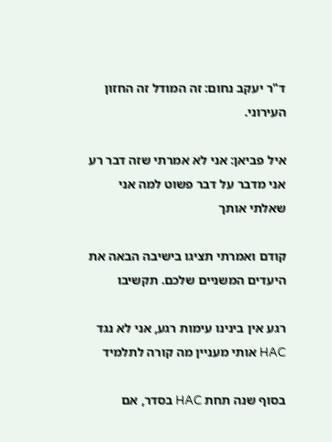ד"ר יעקב נחום: זה המודל זה החזון העירוני.

איל פביאן: אני לא אמרתי שזה דבר רע אני מדבר על דבר פשוט למה אני שאלתי אותך

קודם ואמרתי תציגו בישיבה הבאה את היעדים המשניים שלכם. תקשיבו

רגע אין בינינו עימות רגע, אני לא נגד HAC אותי מעניין מה קורה לתלמיד

בסוף שנה תחת HAC בסדר, אם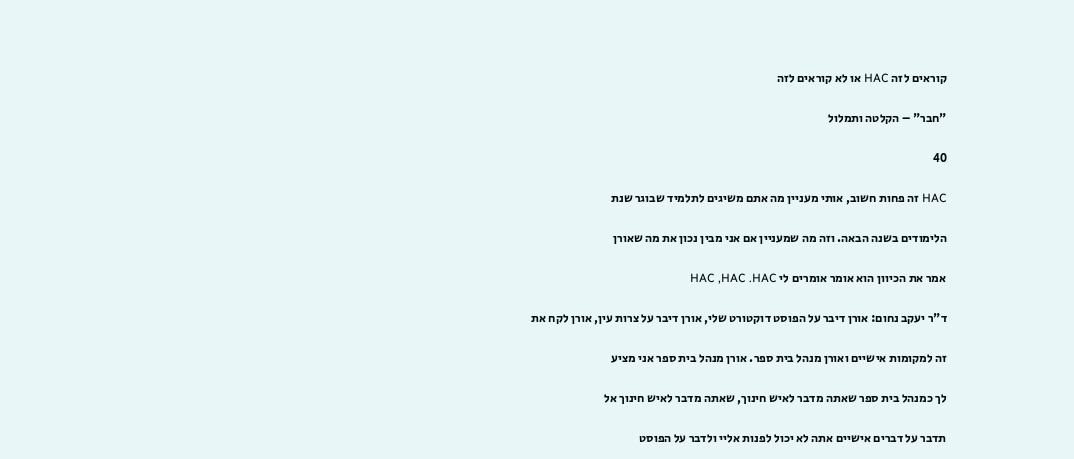קוראים לזה HAC או לא קוראים לזה

"חבר" – הקלטה ותמלול

40

HAC זה פחות חשוב, אותי מעניין מה אתם משיגים לתלמיד שבוגר שנת

הלימודים בשנה הבאה. וזה מה שמעניין אם אני מבין נכון את מה שאורן

אמר את הכיוון הוא אומר אומרים לי HAC ,HAC .HAC

ד"ר יעקב נחום: אורן דיבר על הפוסט דוקטורט שלי, אורן דיבר על צרות עין, אורן לקח את

זה למקומות אישיים ואורן מנהל בית ספר. אורן מנהל בית ספר אני מציע

לך כמנהל בית ספר שאתה מדבר לאיש חינוך, שאתה מדבר לאיש חינוך אל

תדבר על דברים אישיים אתה לא יכול לפנות אליי ולדבר על הפוסט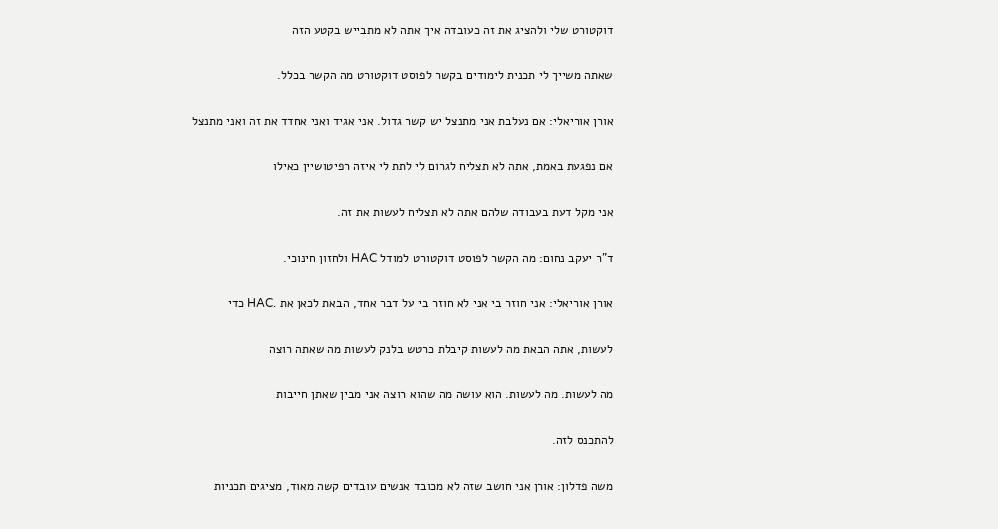דוקטורט שלי ולהציג את זה כעובדה איך אתה לא מתבייש בקטע הזה

שאתה משייך לי תכנית לימודים בקשר לפוסט דוקטורט מה הקשר בכלל.

אורן אוריאלי: אם נעלבת אני מתנצל יש קשר גדול. אני אגיד ואני אחדד את זה ואני מתנצל

אם נפגעת באמת, אתה לא תצליח לגרום לי לתת לי איזה רפיטושיין כאילו

אני מקל דעת בעבודה שלהם אתה לא תצליח לעשות את זה.

ד"ר יעקב נחום: מה הקשר לפוסט דוקטורט למודל HAC ולחזון חינוכי.

אורן אוריאלי: אני חוזר בי אני לא חוזר בי על דבר אחד, הבאת לכאן את .HAC כדי

לעשות, אתה הבאת מה לעשות קיבלת כרטש בלנק לעשות מה שאתה רוצה

מה לעשות. מה לעשות. הוא עושה מה שהוא רוצה אני מבין שאתן חייבות

להתכנס לזה.

משה פדלון: אורן אני חושב שזה לא מכובד אנשים עובדים קשה מאוד, מציגים תכניות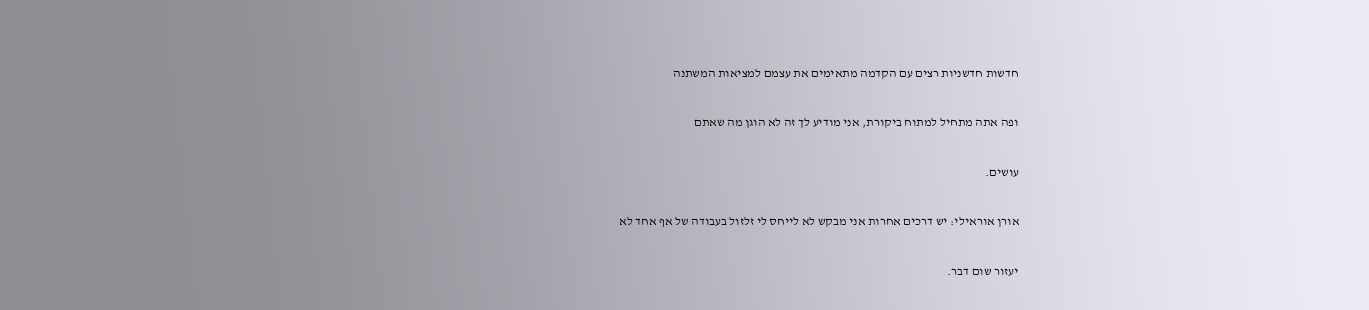חדשות חדשניות רצים עם הקדמה מתאימים את עצמם למציאות המשתנה

ופה אתה מתחיל למתוח ביקורת, אני מודיע לך זה לא הוגן מה שאתם

עושים.

אורן אוראילי: יש דרכים אחרות אני מבקש לא לייחס לי זלזול בעבודה של אף אחד לא

יעזור שום דבר.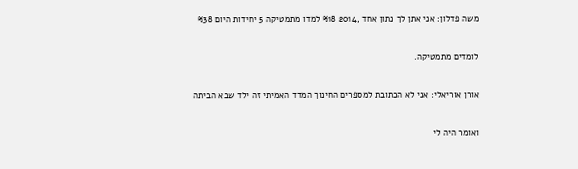משה פדלון: אני אתן לך נתון אחד ,2014 %18 למדו מתמטיקה 5 יחידות היום %38

לומדים מתמטיקה.

אורן אוריאלי: אני לא הכתובת למספרים החינוך המדד האמיתי זה ילד שבא הביתה

ואומר היה לי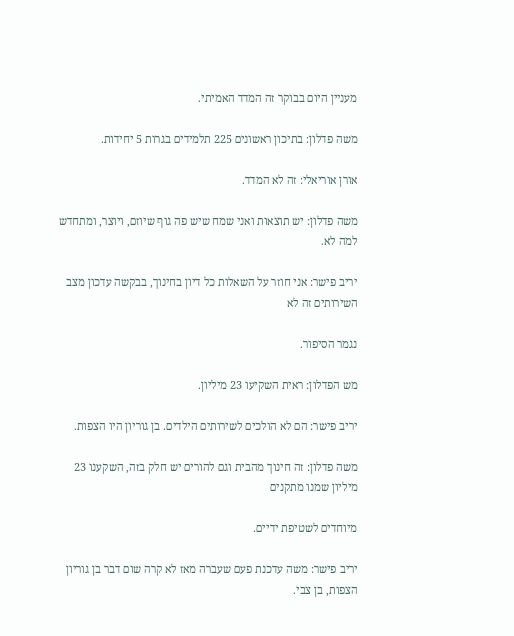מעניין היום בבוקר זה המדד האמיתי.

משה פדלון: בתיכון ראשונים 225 תלמידים בגרות 5 יחידות.

אורן אוריאלי: זה לא המדד.

משה פדלון: יש תוצאות ואני שמח שיש פה גוף שיוזם, ויוצר, ומתחדש למה לא.

יריב פישר: אני חוזר על השאלות כל דיון בחינוך, בבקשה עדכון מצב השירותים זה לא

נגמר הסיפור.

מש הפדלון: ראית השקיעו 23 מיליון.

יריב פישר: הם לא הולכים לשירותים הילדים. בן גוריון היו הצפות.

משה פדלון: זה חינוך מהבית וגם להורים יש חלק בזה, השקענו 23 מיליון שמנו מתקנים

מיוחדים לשטיפת ידיים.

יריב פישר: משה עדכנת פעם שעברה מאז לא קרה שום דבר בן גוריון הצפות, בן צבי.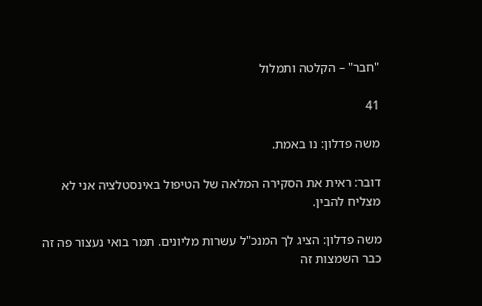"חבר" – הקלטה ותמלול

41

משה פדלון: נו באמת.

דובר: ראית את הסקירה המלאה של הטיפול באינסטלציה אני לא מצליח להבין.

משה פדלון: הציג לך המנכ"ל עשרות מליונים. תמר בואי נעצור פה זה כבר השמצות זה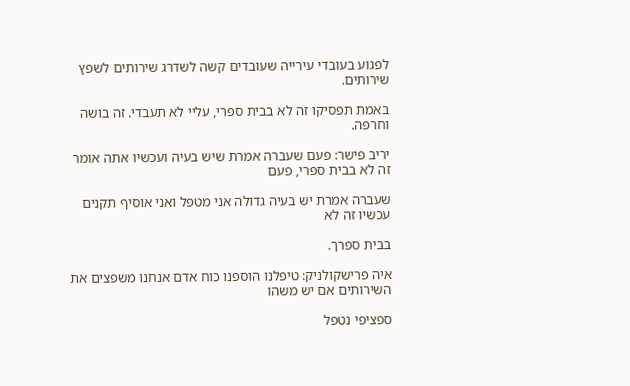לפגוע בעובדי עירייה שעובדים קשה לשדרג שירותים לשפץ שירותים.

באמת תפסיקו זה לא בבית ספרי, עליי לא תעבדי. זה בושה וחרפה.

יריב פישר: פעם שעברה אמרת שיש בעיה ועכשיו אתה אומר זה לא בבית ספרי, פעם

שעברה אמרת יש בעיה גדולה אני מטפל ואני אוסיף תקנים עכשיו זה לא

בבית ספרך.

איה פרישקולניק: טיפלנו הוספנו כוח אדם אנחנו משפצים את השירותים אם יש משהו

ספציפי נטפל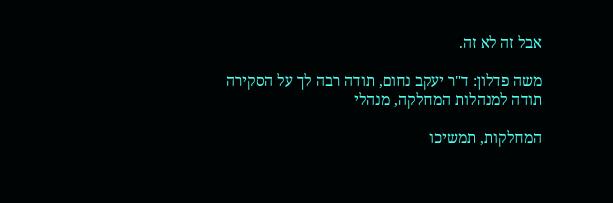אבל זה לא זה.

משה פדלון: ד"ר יעקב נחום, תודה רבה לך על הסקירה תודה למנהלות המחלקה, מנהלי

המחלקות, תמשיכו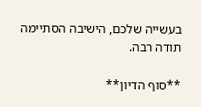בעשייה שלכם, הישיבה הסתיימה תודה רבה.

**סוף הדיון**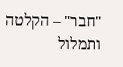"חבר" – הקלטה ותמלול